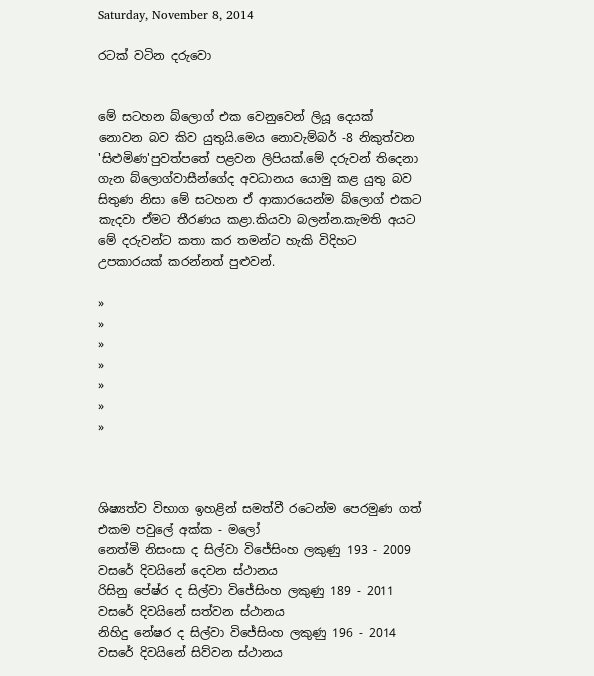Saturday, November 8, 2014

රටක් වටින දරුවො


මේ සටහන බ්ලොග් එක වෙනුවෙන් ලියූ ‍දෙයක් නොවන බව කිව යුතුයි.මෙය නොවැම්බර් -8 නිකුත්වන 'සිළුමිණ'පුවත්පතේ පළවන ලිපියක්.මේ දරුවන් තිදෙනා ගැන බ්ලොග්වාසීන්ගේද අවධානය යොමු කළ යුතු බව සිතුණ නිසා මේ සටහන ඒ ආකාරයෙන්ම බ්ලොග් එකට කැදවා ඒමට තීරණය කළා.කියවා බලන්න.කැමති අයට මේ දරුවන්ට කතා කර තමන්ට හැකි විදිහට උපකාරයක් කරන්නත් පුළුවන්.

»
»
»
»
»
»
»



ශිෂ්‍යත්ව විභාග ඉහළින් සමත්වී රටෙන්ම පෙරමුණ ගත් එකම පවුලේ අක්ක - මලෝ
නෙත්මි නිසංසා ද සිල්වා විජේසිංහ ලකුණු 193 - 2009 වසරේ දිවයිනේ දෙවන ස්ථානය
රිසිනු පේෂ්ර ද සිල්වා විජේසිංහ ලකුණු 189 - 2011 වසරේ දිවයිනේ සත්වන ස්ථානය
නිහිදු නේෂර ද සිල්වා විජේසිංහ ලකුණු 196 - 2014 වසරේ දිවයිනේ සිව්වන ස්ථානය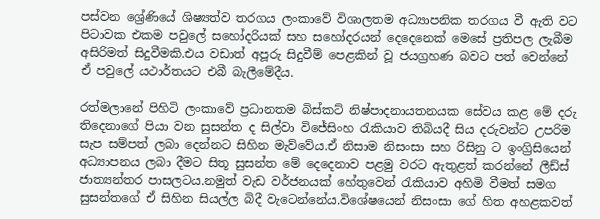පස්වන ශ්‍රේණියේ ශිෂ්‍යත්ව තරගය ලංකාවේ විශාලතම අධ්‍යාපනික තරගය වී ඇති වට පිටාවක එකම පවුලේ සහෝදරියක් සහ සහෝදරයන් දෙදෙනෙක් මෙසේ ප්‍රතිපල ලැබීම අසිරිමත් සිදුවීමකි.එය වඩාත් අපූරු සිදුවීම් පෙළකින් වූ ජයග්‍රහණ බවට පත් වෙන්නේ ඒ පවුලේ යථාර්තයට එබී බැලීමේදීය.

රත්මලානේ පිහිටි ලංකාවේ ප්‍රධානතම බිස්කට් නිෂ්පාදනායතනයක සේවය කළ මේ දරු තිදෙනාගේ පියා වන සුසන්ත ද සිල්වා විජේසිංහ රැකියාව තිබියදී සිය දරුවන්ට උපරිම සැප සම්පත් ලබා දෙන්නට සිහින මැව්වේය.ඒ නිසාම නිසංසා සහ රිසිනු ට ඉංග්‍රිසියෙන් අධ්‍යාපනය ලබා දීමට සිතූ සුසන්ත මේ දෙදෙනාව පළමු වරට ඇතුළත් කරන්නේ ලීඩ්ස් ජාත්‍යන්තර පාසලටය.නමුත් වැඩ වර්ජනයක් හේතුවෙන් රැකියාව අහිමි වීමත් සමග සුසන්තගේ ඒ සිහින සියල්ල බිදී වැටෙන්නේය.විශේෂයෙන් නිසංසා ගේ හිත අහළකවත්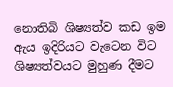නොතිබි ශිෂ්‍යත්ව කඩ ඉම ඇය ඉදිරියට වැටෙන විට ශිෂ්‍යත්වයට මුහුණ දීමට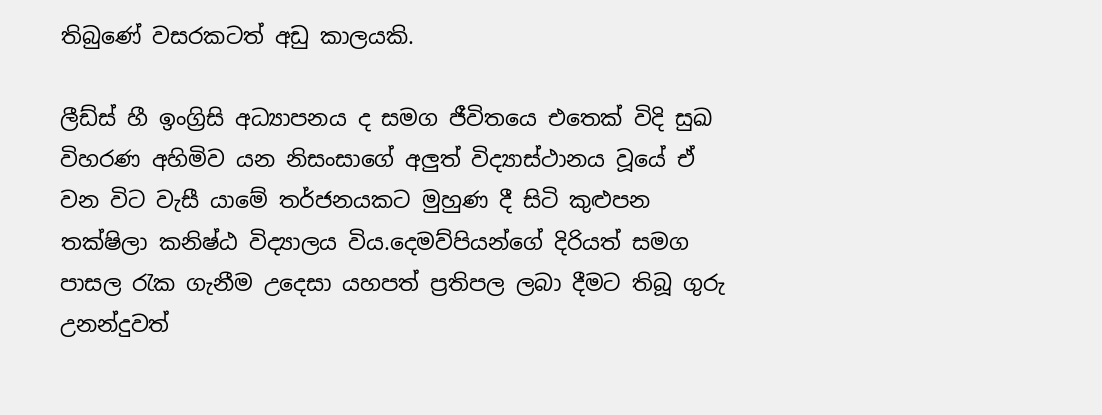තිබුණේ වසරකටත් අඩු කාලයකි.

ලීඩ්ස් හී ඉංග්‍රිසි අධ්‍යාපනය ද සමග ජීවිතයෙ එතෙක් විදි සුඛ විහරණ අහිමිව යන නිසංසාගේ අලුත් විද්‍යාස්ථානය වූයේ ඒ වන විට වැසී යාමේ තර්ජනයකට මුහුණ දී සිටි කුළුපන තක්ෂිලා කනිෂ්ඨ විද්‍යාලය විය.දෙමව්පියන්ගේ දිරියත් සමග පාසල රැක ගැනීම උදෙසා යහපත් ප්‍රතිපල ලබා දීමට තිබූ ගුරු උනන්දුවත්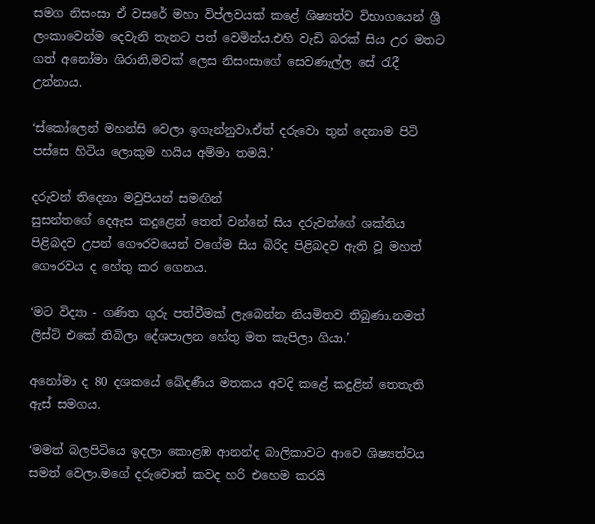සමග නිසංසා ඒ වසරේ මහා විප්ලවයක් කළේ ශිෂ්‍යත්ව විභාගයෙන් ශ්‍රී ලංකාවෙන්ම දෙවැනි තැනට පත් වෙමින්ය.එහි වැඩි බරක් සිය උර මතට ගත් අනෝමා ශිරානි,මවක් ලෙස නිසංසාගේ සෙවණැල්ල සේ රැදී උන්නාය.

‘ස්කෝලෙන් මහන්සි වෙලා ඉගැන්නුවා.ඒත් දරුවො තුන් දෙනාම පිටි පස්සෙ හිටිය ලොකුම හයිය අම්මා තමයි.’

දරුවන් තිදෙනා මවුපියන් සමඟින්
සුසන්තගේ දෙඇස කදුළෙන් තෙත් වන්නේ සිය දරුවන්ගේ ශක්තිය පිළිබදව උපන් ගෞරවයෙන් වගේම සිය බිරිද පිළිබදව ඇති වූ මහත් ගෞරවය ද හේතු කර ගෙනය.

‘මට විද්‍යා - ගණිත ගුරු පත්වීමක් ලැබෙන්න නියමිතව තිබුණා.නමත් ලිස්ට් එකේ තිබිලා දේශපාලන හේතු මත කැපිලා ගියා.’

අනෝමා ද 80 දශකයේ ඛේදණීය මතකය අවදි කළේ කදුළින් තෙතැති ඇස් සමගය.

‘මමත් බලපිටියෙ ඉදලා කොළඹ ආනන්ද බාලිකාවට ආවෙ ශිෂ්‍යත්වය සමත් වෙලා.මගේ දරුවොත් කවද හරි එහෙම කරයි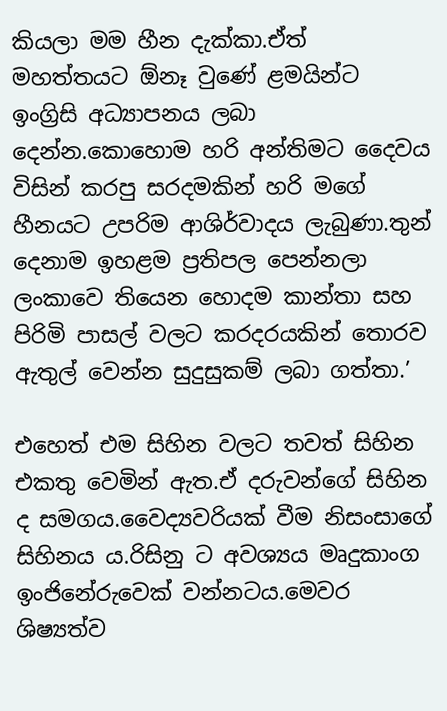කියලා මම හීන දැක්කා.ඒත් මහත්තයට ඕනෑ වුණේ ළමයින්ට ඉංග්‍රිසි අධ්‍යාපනය ලබා දෙන්න.කොහොම හරි අන්තිමට දෛවය විසින් කරපු සරදමකින් හරි මගේ හීනයට උපරිම ආශිර්වාදය ලැබුණා.තුන් දෙනාම ඉහළම ප්‍රතිපල පෙන්නලා ලංකාවෙ තියෙන හොදම කාන්තා සහ පිරිමි පාසල් වලට කරදරයකින් තොරව ඇතුල් වෙන්න සුදුසුකම් ලබා ගත්තා.’

එහෙත් එම සිහින වලට තවත් සිහින එකතු වෙමින් ඇත.ඒ දරුවන්ගේ සිහින ද සමගය.වෛද්‍යවරියක් වීම නිසංසාගේ සිහිනය ය.රිසිනු ට අවශ්‍යය මෘදුකාංග ඉංජිනේරුවෙක් වන්නටය.මෙවර ශිෂ්‍යත්ව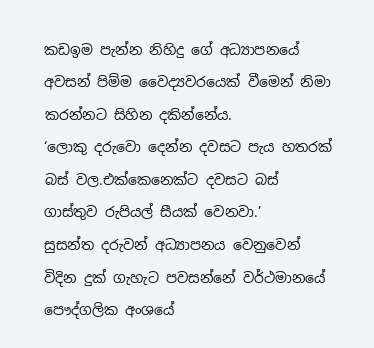කඩඉම පැන්න නිහිදු ගේ අධ්‍යාපනයේ අවසන් පිම්ම වෛද්‍යවරයෙක් වීමෙන් නිමා කරන්නට සිහින දකින්නේය.
‘ලොකු දරුවො දෙන්න දවසට පැය හතරක් බස් වල.එක්කෙනෙක්ට දවසට බස් ගාස්තුව රුපියල් සීයක් වෙනවා.’
සුසන්ත දරුවන් අධ්‍යාපනය වෙනුවෙන් විදින දුක් ගැහැට පවසන්නේ වර්ථමානයේ පෞද්ගලික අංශයේ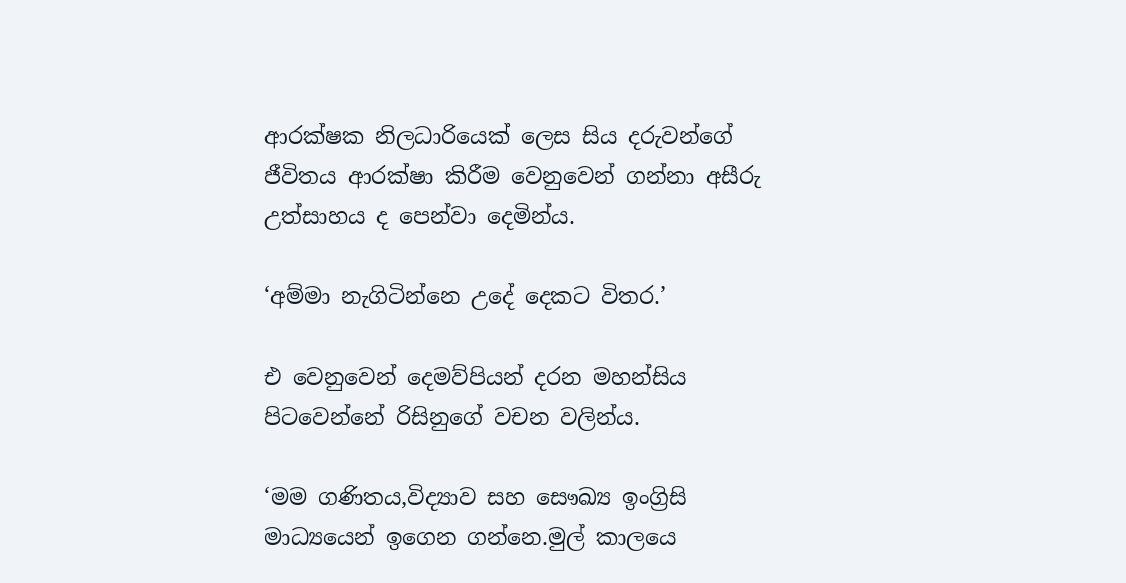ආරක්ෂක නිලධාරියෙක් ලෙස සිය දරුවන්ගේ ජීවිතය ආරක්ෂා කිරීම වෙනුවෙන් ගන්නා අසීරු උත්සාහය ද පෙන්වා දෙමින්ය.

‘අම්මා නැගිටින්නෙ උදේ දෙකට විතර.’

එ වෙනුවෙන් දෙමව්පියන් දරන මහන්සිය පිටවෙන්නේ රිසිනුගේ වචන වලින්ය.

‘මම ගණිතය,විද්‍යාව සහ සෞඛ්‍ය ඉංග්‍රිසි මාධ්‍යයෙන් ඉගෙන ගන්නෙ.මුල් කාලයෙ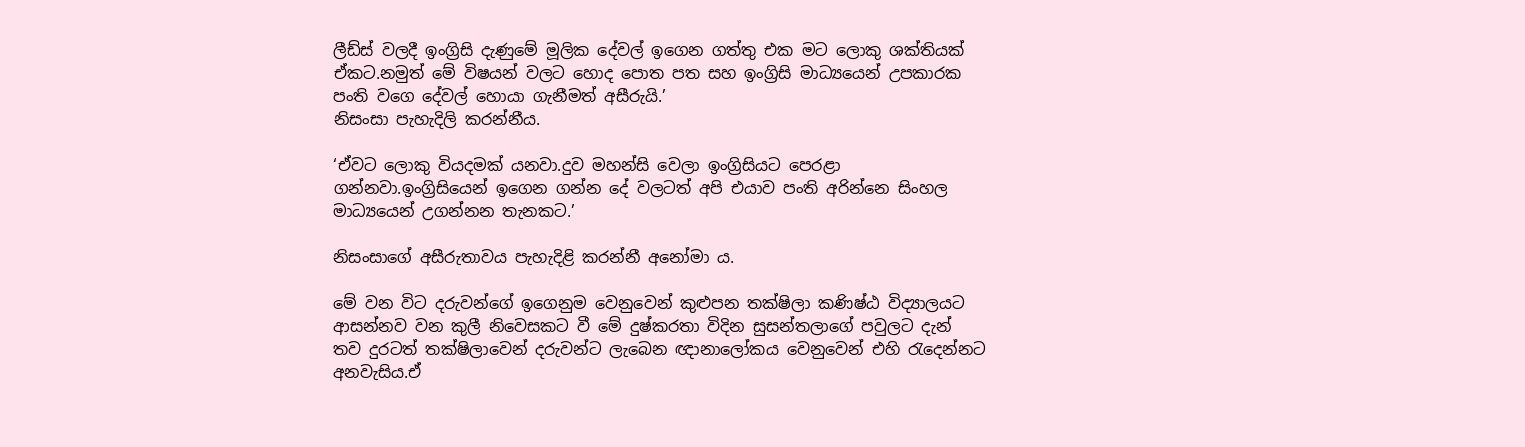ලීඩ්ස් වලදී ඉංග්‍රිසි දැණුමේ මූලික දේවල් ඉගෙන ගත්තු එක මට ලොකු ශක්තියක් ඒකට.නමුත් මේ විෂයන් වලට හොද පොත පත සහ ඉංග්‍රිසි මාධ්‍යයෙන් උපකාරක පංති වගෙ දේවල් හොයා ගැනීමත් අසීරුයි.’
නිසංසා පැහැදිලි කරන්නීය.

‘ඒවට ලොකු වියදමක් යනවා.දුව මහන්සි වෙලා ඉංග්‍රිසියට පෙරළා ගන්නවා.ඉංග්‍රිසියෙන් ඉගෙන ගන්න දේ වලටත් අපි එයාව පංති අරින්නෙ සිංහල මාධ්‍යයෙන් උගන්නන තැනකට.’

නිසංසාගේ අසීරුතාවය පැහැදිළි කරන්නී අනෝමා ය.

මේ වන විට දරුවන්ගේ ඉගෙනුම වෙනුවෙන් කුළුපන තක්ෂිලා කණිෂ්ඨ විද්‍යාලයට ආසන්නව වන කුලී නිවෙසකට වී මේ දුෂ්කරතා විදින සුසන්තලාගේ පවුලට දැන් තව දුරටත් තක්ෂිලාවෙන් දරුවන්ට ලැබෙන ඥානාලෝකය වෙනුවෙන් එහි රැදෙන්නට අනවැසිය.ඒ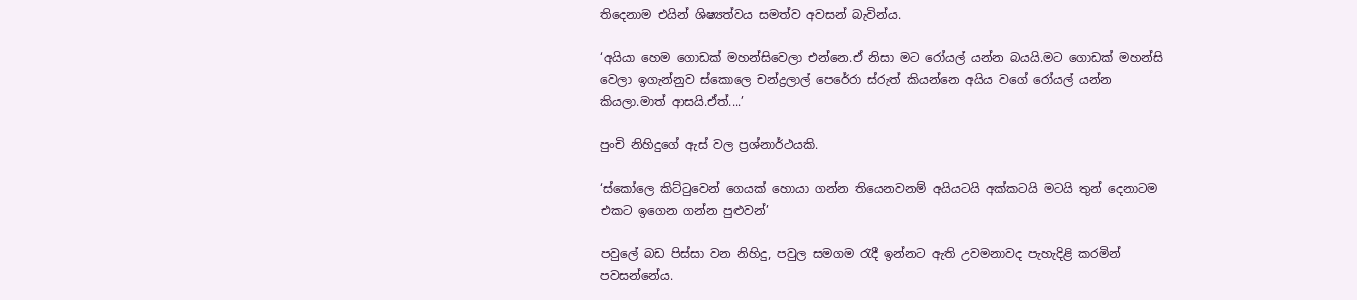තිදෙනාම එයින් ශිෂ්‍යත්වය සමත්ව අවසන් බැවින්ය.

‘අයියා හෙම ගොඩක් මහන්සිවෙලා එන්නෙ.ඒ නිසා මට රෝයල් යන්න බයයි.මට ගොඩක් මහන්සි වෙලා ඉගැන්නුව ස්කොලෙ චන්ද්‍රලාල් පෙරේරා ස්රුත් කියන්නෙ අයිය වගේ රෝයල් යන්න කියලා.මාත් ආසයි.ඒත්....’

පුංචි නිහිදුගේ ඇස් වල ප්‍රශ්නාර්ථයකි.

‘ස්කෝලෙ කිට්ටුවෙන් ගෙයක් හොයා ගන්න තියෙනවනම් අයියටයි අක්කටයි මටයි තුන් දෙනාටම එකට ඉගෙන ගන්න පුළුවන්’

පවුලේ බඩ පිස්සා වන නිහිදු, පවුල සමගම රැදී ඉන්නට ඇති උවමනාවද පැහැදිළි කරමින් පවසන්නේය.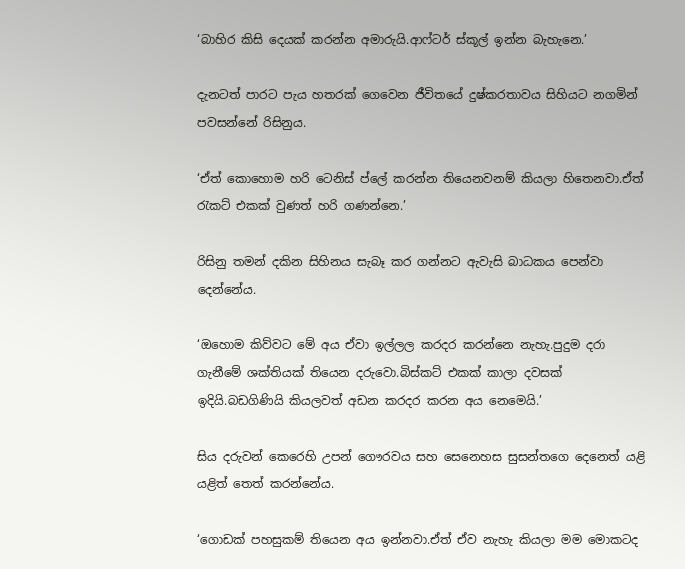‘බාහිර කිසි දෙයක් කරන්න අමාරුයි.ආෆ්ටර් ස්කූල් ඉන්න බැහැනෙ.’

දැනටත් පාරට පැය හතරක් ගෙවෙන ජීවිතයේ දුෂ්කරතාවය සිහියට නගමින් පවසන්නේ රිසිනුය.

‘ඒත් කොහොම හරි ටෙනිස් ප්ලේ කරන්න තියෙනවනම් කියලා හිතෙනවා.ඒත් රැකට් එකක් වුණත් හරි ගණන්නෙ.’

රිසිනු තමන් දකින සිහිනය සැබෑ කර ගන්නට ඇවැසි බාධකය පෙන්වා දෙන්නේය.

‘ඔහොම කිව්වට මේ අය ඒවා ඉල්ලල කරදර කරන්නෙ නැහැ.පුදුම දරා ගැනීමේ ශක්තියක් තියෙන දරුවො.බිස්කට් එකක් කාලා දවසක් ඉදියි.බඩගිණියි කියලවත් අඩන කරදර කරන අය නෙමෙයි.’

සිය දරුවන් කෙරෙහි උපන් ගෞරවය සහ සෙනෙහස සුසන්තගෙ දෙනෙත් යළි යළිත් තෙත් කරන්නේය.

‘ගොඩක් පහසුකම් තියෙන අය ඉන්නවා.ඒත් ඒව නැහැ කියලා මම මොකටද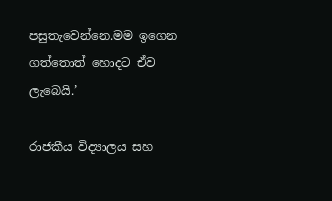පසුතැවෙන්නෙ.මම ඉගෙන ගත්තොත් හොදට ඒව ලැබෙයි.’

රාජකීය විද්‍යාලය සහ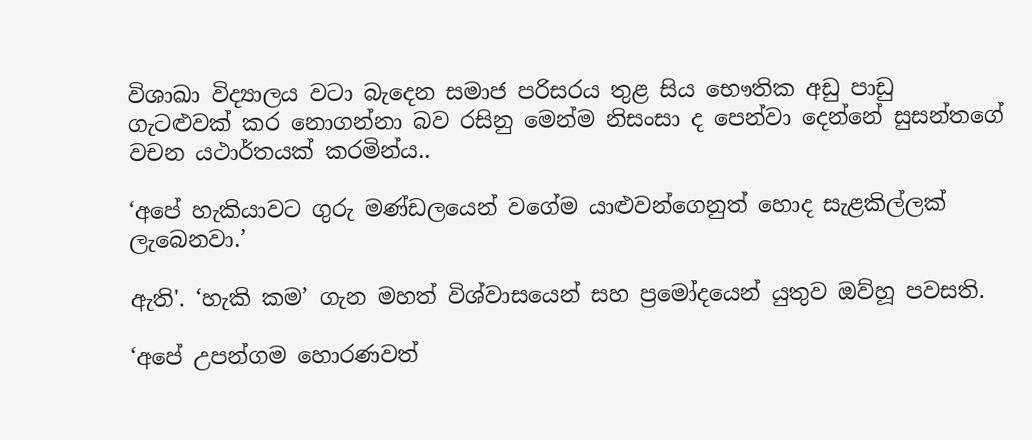විශාඛා විද්‍යාලය වටා බැදෙන සමාජ පරිසරය තුළ සිය භෞතික අඩු පාඩු ගැටළුවක් කර නොගන්නා බව රසිනු මෙන්ම නිසංසා ද පෙන්වා දෙන්නේ සුසන්තගේ වචන යථාර්තයක් කරමින්ය..

‘අපේ හැකියාවට ගුරු මණ්ඩලයෙන් වගේම යාළුවන්ගෙනුත් හොද සැළකිල්ලක් ලැබෙනවා.’

ඇති'. ‘හැකි කම’ ගැන මහත් විශ්වාසයෙන් සහ ප්‍රමෝදයෙන් යුතුව ඔව්හූ පවසති.

‘අපේ උපන්ගම හොරණවත්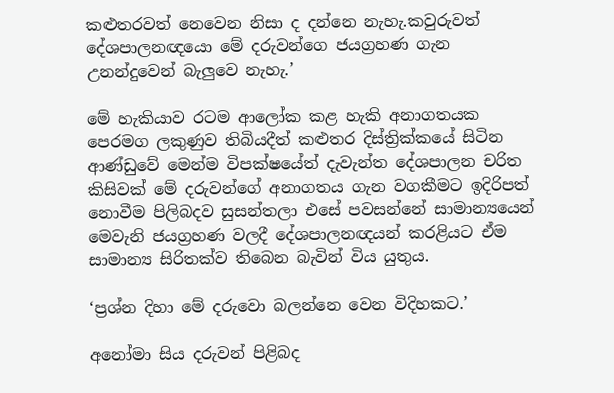කළුතරවත් නෙවෙන නිසා ද දන්නෙ නැහැ.කවුරුවත් දේශපාලනඥයො මේ දරුවන්ගෙ ජයග්‍රහණ ගැන උනන්දුවෙන් බැලුවෙ නැහැ.’

මේ හැකියාව රටම ආලෝක කළ හැකි අනාගතයක පෙරමග ලකුණුව තිබියදීත් කළුතර දිස්ත්‍රික්කයේ සිටින ආණ්ඩුවේ මෙන්ම විපක්ෂයේත් දැවැන්ත දේශපාලන චරිත කිසිවක් මේ දරුවන්ගේ අනාගතය ගැන වගකීමට ඉදිරිපත් නොවීම පිලිබදව සුසන්තලා එසේ පවසන්නේ සාමාන්‍යයෙන් මෙවැනි ජයග්‍රහණ වලදී දේශපාලනඥයන් කරළියට ඒම සාමාන්‍ය සිරිතක්ව තිබෙන බැවින් විය යුතුය.

‘ප්‍රශ්න දිහා මේ දරුවො බලන්නෙ වෙන විදිහකට.’

අනෝමා සිය දරුවන් පිළිබද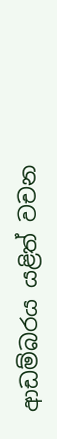ආඩම්බරය යළිත් වචන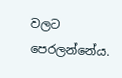වලට පෙරලන්නේය.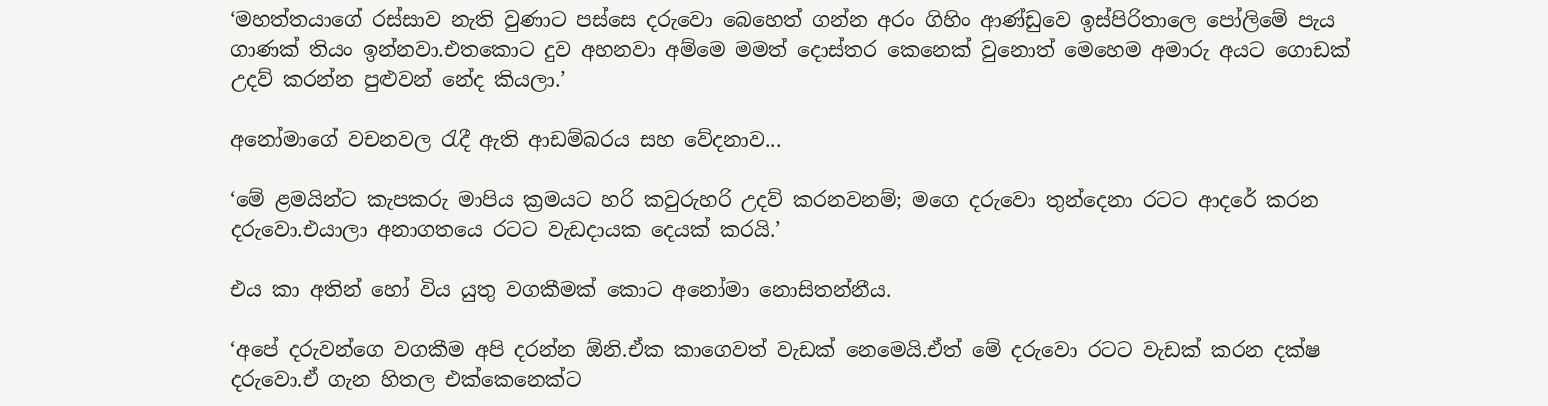‘මහත්තයාගේ රස්සාව නැති වුණාට පස්සෙ දරුවො බෙහෙත් ගන්න අරං ගිහිං ආණ්ඩුවෙ ඉස්පිරිතාලෙ පෝලිමේ පැය ගාණක් තියං ඉන්නවා.එතකොට දුව අහනවා අම්මෙ මමත් දොස්තර කෙනෙක් වුනොත් මෙහෙම අමාරු අයට ගොඩක් උදව් කරන්න පුළුවන් නේද කියලා.’

අනෝමාගේ වචනවල රැදී ඇති ආඩම්බරය සහ වේදනාව...

‘මේ ළමයින්ට කැපකරු මාපිය ක්‍රමයට හරි කවුරුහරි උදව් කරනවනම්; මගෙ දරුවො තුන්දෙනා රටට ආද‍රේ කරන දරුවො.එයාලා අනාගතයෙ රටට වැඩදායක දෙයක් කරයි.’

එය කා අතින් හෝ විය යුතු වගකීමක් කොට අනෝමා නොසිතන්නීය.

‘අපේ දරුවන්ගෙ වගකීම අපි දරන්න ඕනි.ඒක කාගෙවත් වැඩක් නෙමෙයි.ඒත් මේ දරුවො රටට වැඩක් කරන දක්ෂ දරුවො.ඒ ගැන හිතල එක්කෙනෙක්ට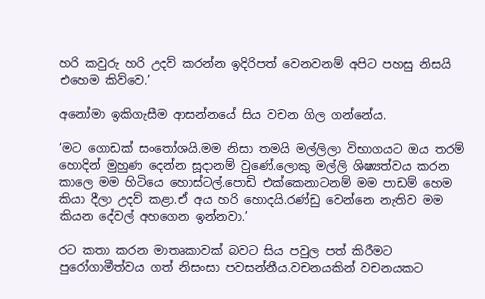හරි කවුරු හරි උදව් කරන්න ඉදිරිපත් වෙනවනම් අපිට පහසු නිසයි එහෙම කිව්වෙ.’

අනෝමා ඉකිගැසීම ආසන්නයේ සිය වචන ගිල ගන්නේය.

‘මට ගොඩක් සංතෝශයි.මම නිසා තමයි මල්ලිලා විභාගයට ඔය තරම් හොදින් මුහුණ දෙන්න සූදානම් වුණේ.ලොකු මල්ලි ශිෂ්‍යත්වය කරන කාලෙ මම හිටියෙ හොස්ටල්.පොඩි එක්කෙනාටනම් මම පාඩම් හෙම කියා දීලා උදව් කළා.ඒ අය හරි හොදයි.රණ්ඩු වෙන්නෙ නැතිව මම කියන දේවල් අහගෙන ඉන්නවා.’

රට කතා කරන මාතෘකාවක් බවට සිය පවුල පත් කිරීමට පුරෝගාමීත්වය ගත් නිසංසා පවසන්නීය.වචනයකින් වචනයකට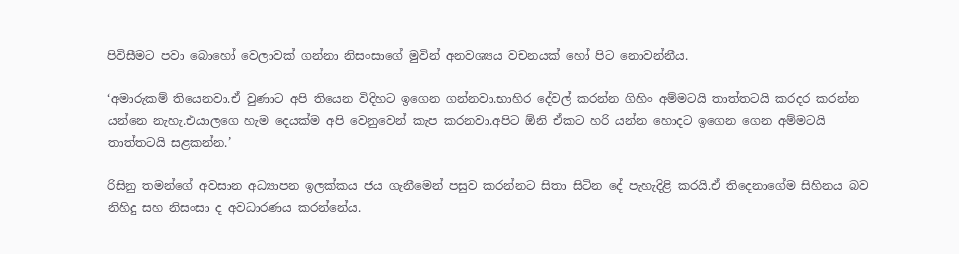පිවිසීමට පවා බොහෝ වෙලාවක් ගන්නා නිසංසාගේ මුවින් අනවශ්‍යය වචනයක් හෝ පිට නොවන්නීය.

‘අමාරුකම් තියෙනවා.ඒ වුණාට අපි තියෙන විදිහට ඉගෙන ගන්නවා.භාහිර දේවල් කරන්න ගිහිං අම්මටයි තාත්තටයි කරදර කරන්න යන්නෙ නැහැ.එයාලගෙ හැම දෙයක්ම අපි වෙනුවෙන් කැප කරනවා.අපිට ඕනි ඒකට හරි යන්න හොදට ඉගෙන ගෙන අම්මටයි තාත්තටයි සළකන්න.’

රිසිනු තමන්ගේ අවසාන අධ්‍යාපන ඉලක්කය ජය ගැනීමෙන් පසුව කරන්නට සිතා සිටින දේ පැහැදිළි කරයි.ඒ තිදෙනාගේම සිහිනය බව නිහිදු සහ නිසංසා ද අවධාරණය කරන්නේය.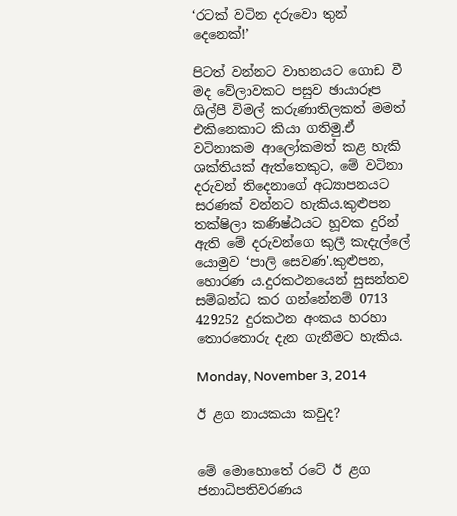‘රටක් වටින දරුවො තුන් දෙනෙක්!’

පිටත් වන්නට වාහනයට ගොඩ වී මද වේලාවකට පසුව ඡායාරූප ශිල්පී විමල් කරුණාතිලකත් මමත් එකිනෙකාට කියා ගතිමු.ඒ වටිනාකම ආලෝකමත් කළ හැකි ශක්තියක් ඇත්තෙකුට, මේ වටිනා දරුවන් තිදෙනාගේ අධ්‍යාපනයට සරණක් වන්නට හැකිය.කුළුපන තක්ෂිලා කණිෂ්ඨයට හූවක දුරින් ඇති මේ දරුවන්ගෙ කුලී කැදැල්ලේ යොමුව ‘පාලි සෙවණ'.කුළුපන, හොරණ ය.දුරකථනයෙන් සුසන්තව සම්බන්ධ කර ගන්නේනම් 0713 429252 දුරකථන අංකය හරහා තොරතොරු දැන ගැනීමට හැකිය.

Monday, November 3, 2014

ඊ ළග නායකයා කවුද?


මේ මොහොතේ රටේ ඊ ළග ජනාධිපතිවරණය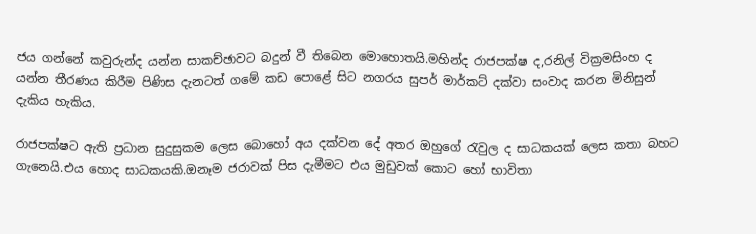ජය ගන්නේ කවුරුන්ද යන්න සාකච්ඡාවට බදුන් වී තිබෙන මොහොතයි.මහින්ද රාජපක්ෂ ද,රනිල් වික්‍රමසිංහ ද යන්න තීරණය කිරීම පිණිස දැනටත් ගමේ කඩ පොළේ සිට නගරය සුපර් මාර්කට් දක්වා සංවාද කරන මිනිසුන් දැකිය හැකිය.

රාජපක්ෂට ඇති ප්‍රධාන සුදුසුකම ලෙස බොහෝ අය දක්වන දේ අතර ඔහුගේ රැවුල ද සාධකයක් ලෙස කතා බහට ගැනෙයි.එය හොද සාධකයකි.ඔනෑම ජරාවක් පිස දැමීමට එය මුඩුවක් කොට හෝ භාවිතා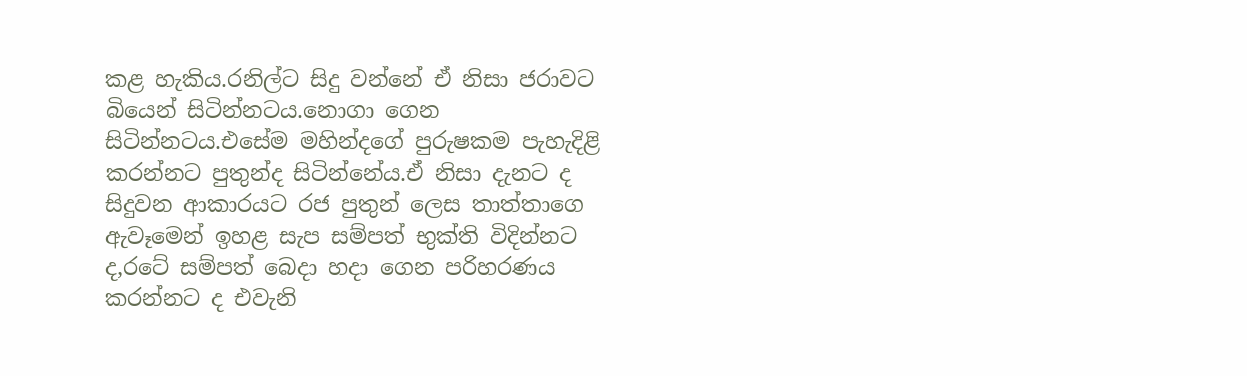කළ හැකිය.රනිල්ට සිදු වන්නේ ඒ නිසා ජරාවට බියෙන් සිටින්නටය.නොගා ගෙන සිටින්නටය.එසේම මහින්දගේ පුරුෂකම පැහැදිළි කරන්නට පුතුන්ද සිටින්නේය.ඒ නිසා දැනට ද සිදුවන ආකාරයට රජ පුතුන් ලෙස තාත්තාගෙ ඇවෑමෙන් ඉහළ සැප සම්පත් භුක්ති විදින්නට ද,රටේ සම්පත් බෙදා හදා ගෙන පරිහරණය කරන්නට ද එවැනි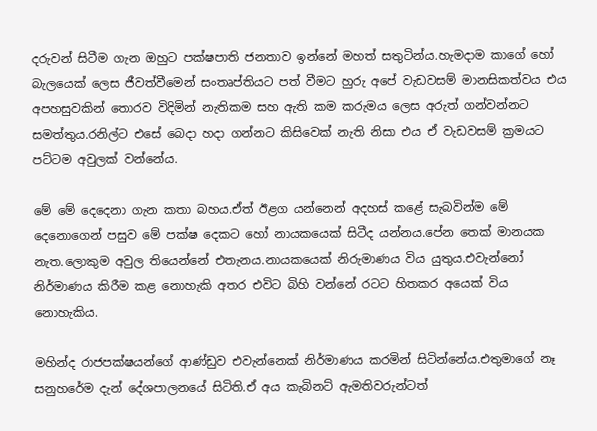දරුවන් සිටීම ගැන ඔහුට පක්ෂපාති ජනතාව ඉන්නේ මහත් සතුටින්ය.හැමදාම කාගේ හෝ බැලයෙක් ලෙස ජීවත්වීමෙන් සංතෘප්තියට පත් වීමට හුරු අපේ වැඩවසම් මානසිකත්වය එය අපහසුවකින් තොරව විදිමින් නැතිකම සහ ඇති කම කරුමය ලෙස අරුත් ගන්වන්නට සමත්තුය.රනිල්ට එසේ බෙදා හදා ගන්නට කිසිවෙක් නැති නිසා එය ඒ වැඩවසම් ක්‍රමයට පට්ටම අවුලක් වන්නේය.

මේ මේ දෙදෙනා ගැන කතා බහය.ඒත් ඊළග යන්නෙන් අදහස් කළේ සැබවින්ම මේ දෙනොගෙන් පසුව මේ පක්ෂ දෙකට හෝ නායකයෙක් සිටීද යන්නය.පේන තෙක් මානයක නැත.ලොකුම අවුල තියෙන්නේ එතැනය.නායකයෙක් නිරුමාණය විය යුතුය.එවැන්නෝ නිර්මාණය කිරීම කළ නොහැකි අතර එවිට බිහි වන්නේ රටට හිතකර අයෙක් විය නොහැකිය.

මහින්ද රාජපක්ෂයන්ගේ ආණ්ඩුව එවැන්නෙක් නිර්මාණය කරමින් සිටින්නේය.එතුමාගේ නෑ සනුහරේම දැන් දේශපාලනයේ සිටිති.ඒ අය කැබිනට් ඇමතිවරුන්ටත්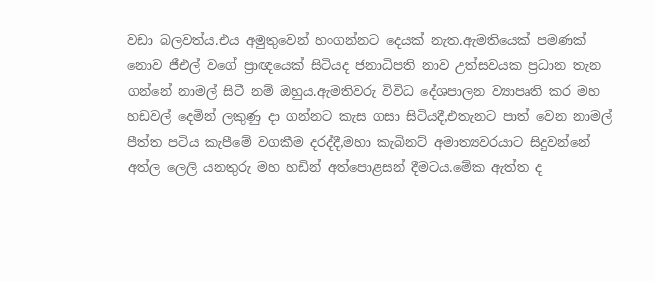වඩා බලවත්ය.එය අමුතුවෙන් හංගන්නට දෙයක් නැත.ඇමතියෙක් පමණක් නොව ජීඑල් වගේ ප්‍රාඥයෙක් සිටියද ජනාධිපති නාව උත්සවයක ප්‍රධාන තැන ගන්නේ නාමල් සිටී නම් ඔහුය.ඇමතිවරු විවිධ දේශපාලන ව්‍යාපෘති කර මහ හඩවල් දෙමින් ලකුණු දා ගන්නට කැස ගසා සිටියදී,එතැනට පාත් වෙන නාමල් පීත්ත පටිය කැපීමේ වගකීම දරද්දී,මහා කැබිනට් අමාත්‍යවරයාට සිදුවන්නේ අත්ල ලෙලි යනතුරු මහ හඩින් අත්පොළසන් දීමටය.මේක ඇත්ත ද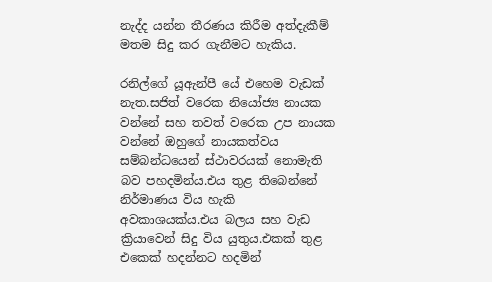නැද්ද යන්න තීරණය කිරීම අත්දැකීම් මතම සිදු කර ගැනීමට හැකිය.

රනිල්ගේ යූඇන්පී යේ එහෙම වැඩක් නැත.සජිත් වරෙක නියෝජ්‍ය නායක වන්නේ සහ තවත් වරෙක උප නායක වන්නේ ඔහුගේ නායකත්වය සම්බන්ධයෙන් ස්ථාවරයක් නොමැති බව පහදමින්ය.එය තුළ තිබෙන්නේ නිර්මාණය විය හැකි අවකාශයක්ය.එය බලය සහ වැඩ ක්‍රියාවෙන් සිදු විය යුතුය.එකක් තුළ එකෙක් හදන්නට හදමින්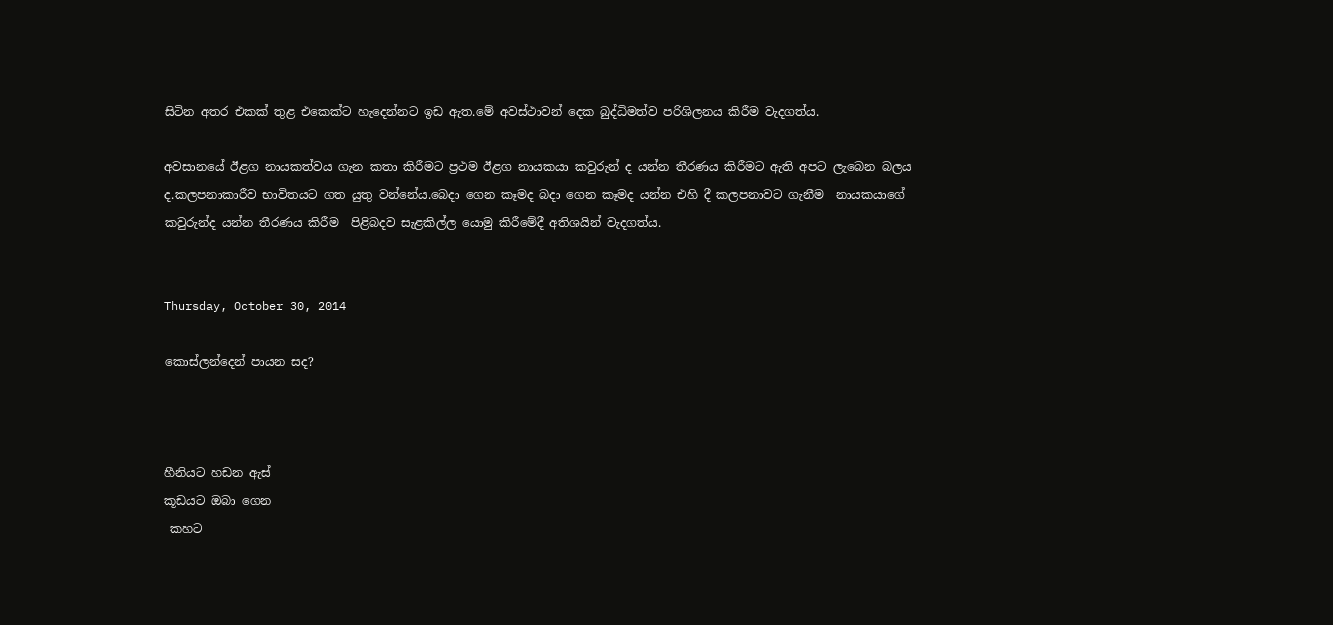සිටින අතර එකක් තුළ එකෙක්ට හැදෙන්නට ඉඩ ඇත.මේ අවස්ථාවන් දෙක බුද්ධිමත්ව පරිශිලනය කිරීම වැදගත්ය.

අවසානයේ ඊළග නායකත්වය ගැන කතා කිරීමට ප්‍රථම ඊළග නායකයා කවුරුන් ද යන්න තීරණය කිරීමට ඇති අපට ලැබෙන බලය ද.කලපනාකාරීව භාවිතයට ගත යුතු වන්නේය.බෙදා ගෙන කෑමද බදා ගෙන කෑමද යන්න එහි දී කලපනාවට ගැනීම  නායකයාගේ කවුරුන්ද යන්න තීරණය කිරීම  පිළිබදව සැළකිල්ල යොමු කිරීමේදී අතිශයින් වැදගත්ය.


Thursday, October 30, 2014

කොස්ලන්දෙන් පායන සද?



හීනියට හඩන ඇස්
කූඩයට ඔබා ගෙන
 කහට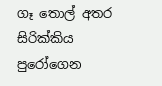ගෑ ‍තොල් අතර
සිරික්කිය පුරෝගෙන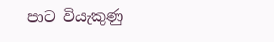පාට වියැකුණු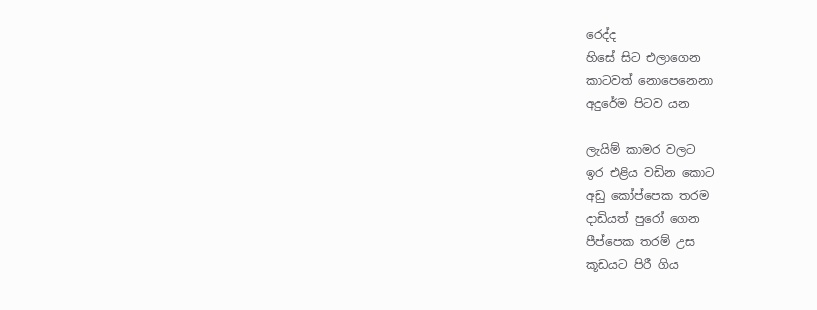රෙද්ද
හිසේ සිට එලාගෙන
කාටවත් නොපෙනෙනා
අදුරේම පිටව යන

ලැයිම් කාමර වලට
ඉර එළිය වඩින කොට
අඩු කෝප්පෙක තරම
දාඩියත් පුරෝ ගෙන
පීප්පෙක තරම් උස
කූඩයට පිරී ගිය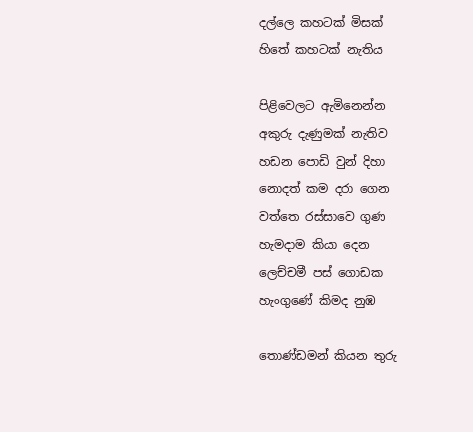දල්ලෙ කහටක් මිසක්
හිතේ කහටක් නැතිය

පිළිවෙලට ඇමිනෙන්න
අකුරු දැණුමක් නැතිව
හඩන පොඩි වුන් දිහා
නොදත් කම දරා ගෙන
වත්තෙ රස්සාවෙ ගුණ
හැමදාම කියා දෙන
ලෙච්චමී පස් ගොඩක
හැංගුණේ කිමද නුඹ

තොණ්ඩමන් කියන තුරු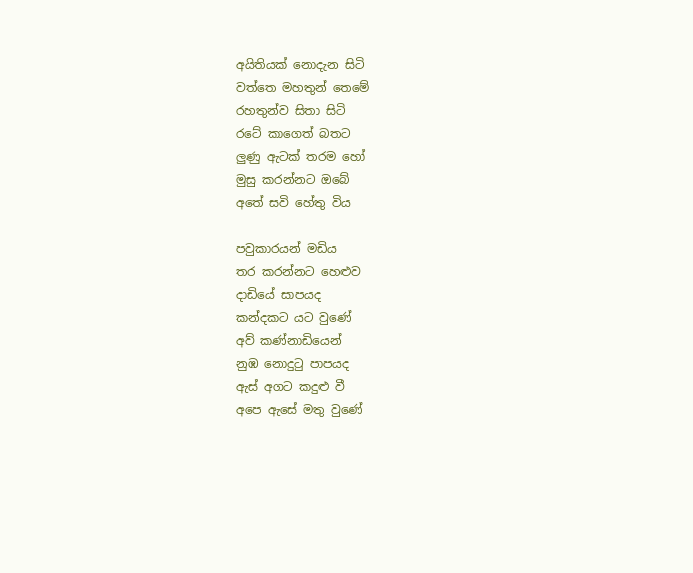අයිතියක් නොදැන සිටි
වත්තෙ මහතුන් තෙමේ
රහතුන්ව සිතා සිටි
රටේ කාගෙත් බතට
ලුණු ඇටක් තරම හෝ
මුසු කරන්නට ඔබේ
අතේ සවි හේතු විය

පවුකාරයන් මඩිය
තර කරන්නට හෙළුව
දාඩියේ සාපයද
කන්දකට යට වුණේ
අව් කණ්නාඩියෙන්
නුඹ නොදුටු පාපයද
ඇස් අගට කදුළු වී
අපෙ ඇසේ මතු වුණේ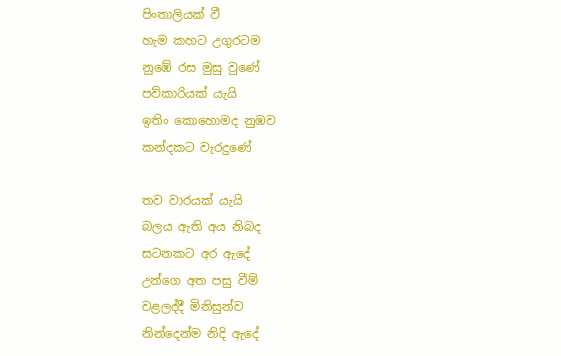පිංතාලියක් වී
හැම කහට උගුරටම
නුඹේ රස මුසු වුණේ
පව්කාරියක් යැයි
ඉතිං කොහොමද නුඹව
කන්දකට වැරදුණේ

තව වාරයක් යැයි
බලය ඇති අය නිබද
සටනකට අර ඇදේ
උන්ගෙ අත පසු වීම්
වළලද්දී මිනිසුන්ව
නින්දෙන්ම නිදි ඇදේ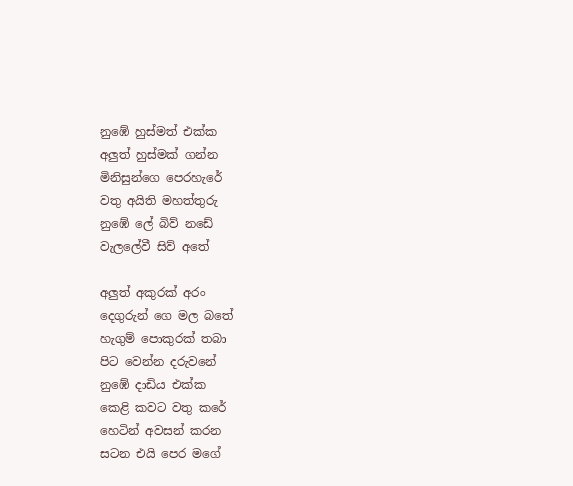නුඹේ හුස්මත් එක්ක
අලුත් හුස්මක් ගන්න
මිනිසුන්ගෙ පෙරහැරේ
වතු අයිති මහත්තුරු
නුඹේ ලේ බිව් නඩේ
වැලලේවී සිව් අතේ

අලුත් අකුරක් අරං
දෙගුරුන් ගෙ මල බතේ
හැගුම් පොකුරක් තබා
පිට වෙන්න දරුවනේ
නුඹේ දාඩිය එක්ක
කෙළි කවට වතු කරේ
හෙටින් අවසන් කරන
සටන එයි පෙර මගේ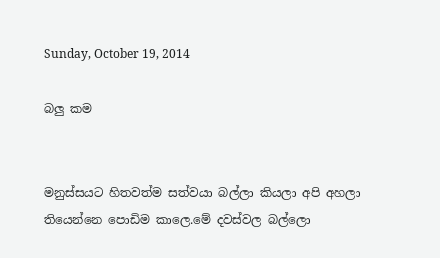Sunday, October 19, 2014

බලු කම


මනුස්සයට හිතවත්ම සත්වයා බල්ලා කියලා අපි අහලා තියෙන්නෙ පොඩිම කාලෙ.මේ දවස්වල බල්ලො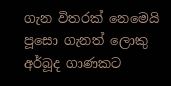ගැන විතරක් නෙමෙයි පූසො ගැනත් ලොකු අර්බූද ගාණකට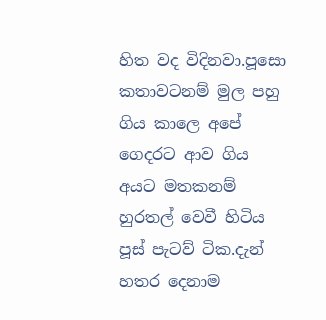හිත වද විදිනවා.පූසො කතාවටනම් මුල පහු ගිය කාලෙ අපේ ගෙදරට ආව ගිය අයට මතකනම් හුරතල් වෙවී හිටිය පූස් පැටව් ටික.දැන් හතර දෙනාම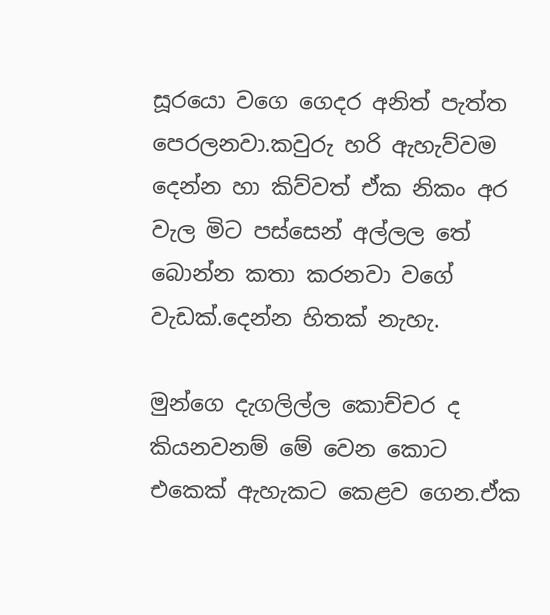සූරයො වගෙ ගෙදර අනිත් පැත්ත පෙරලනවා.කවුරු හරි ඇහැව්වම දෙන්න හා කිව්වත් ඒක නිකං අර වැල මිට පස්සෙන් අල්ලල තේ බොන්න කතා කරනවා වගේ වැඩක්.දෙන්න හිතක් නැහැ.

මුන්ගෙ දැගලිල්ල කොච්චර ද කියනවනම් මේ වෙන කොට එකෙක් ඇහැකට කෙළව ගෙන.ඒක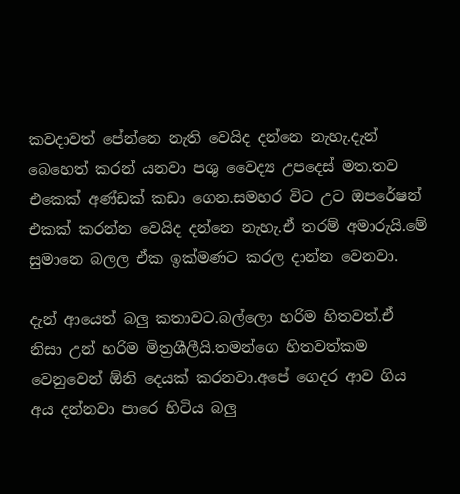කවදාවත් පේන්නෙ නැති වෙයිද දන්නෙ නැහැ.දැන් බෙහෙත් කරන් යනවා පශු වෛද්‍ය උපදෙස් මත.තව එකෙක් අණ්ඩක් කඩා ගෙන.සමහර විට උට ඔපරේෂන් එකක් කරන්න වෙයිද දන්නෙ නැහැ.ඒ තරම් අමාරුයි.මේ සුමානෙ බලල ඒක ඉක්මණට කරල දාන්න වෙනවා.

දැන් ආයෙත් බලු කතාවට.බල්ලො හරිම හිතවත්.ඒ නිසා උන් හරිම මිත්‍රශීලීයි.තමන්ගෙ හිතවත්කම වෙනුවෙන් ඕනි දෙයක් කරනවා.අපේ ගෙදර ආව ගිය අය දන්නවා පාරෙ හිටිය බලු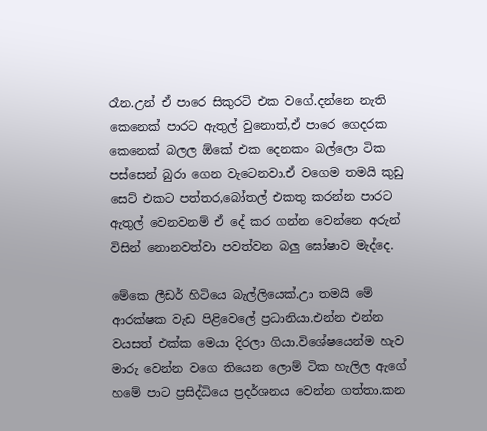රෑන.උන් ඒ පාරෙ සිකුරටි එක වගේ.දන්නෙ නැති කෙනෙක් පාරට ඇතුල් වුනොත්,ඒ පාරෙ ගෙදරක කෙනෙක් බලල ඕකේ එක දෙනකං බල්ලො ටික පස්සෙන් බුරා ගෙන වැටෙනවා.ඒ වගෙම තමයි කුඩු සෙට් එකට පත්තර,බෝතල් එකතු කරන්න පාරට ඇතුල් වෙනවනම් ඒ දේ කර ගන්න වෙන්නෙ අරුන් විසින් නොනවත්වා පවත්වන බලු ඝෝෂාව මැද්දෙ.

මේකෙ ලීඩර් හිටියෙ බැල්ලියෙක්.උා තමයි මේ ආරක්ෂක වැඩ පිළිවෙලේ ප්‍රධානියා.එන්න එන්න වයසත් එක්ක මෙයා දිරලා ගියා.විශේෂයෙන්ම හැව මාරු වෙන්න වගෙ තියෙන ලොම් ටික හැලිල ඇගේ හමේ පාට ප්‍රසිද්ධියෙ ප්‍රදර්ශනය වෙන්න ගත්තා.කන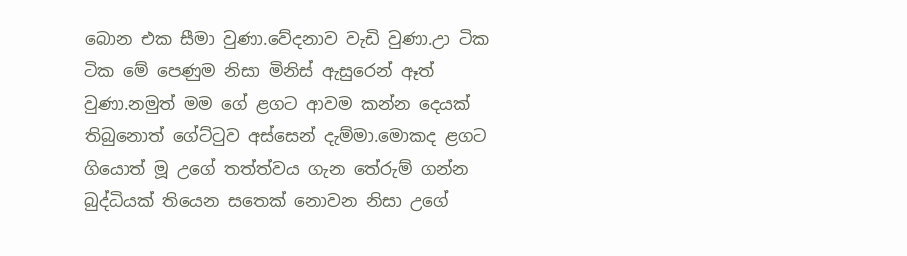බොන එක සීමා වුණා.වේදනාව වැඩි වුණා.උා ටික ටික මේ පෙණුම නිසා මිනිස් ඇසුරෙන් ඈත් වුණා.නමුත් මම ගේ ළගට ආවම කන්න දෙයක් තිබුනොත් ගේට්ටුව අස්සෙන් දැම්මා.මොකද ළගට ගියොත් මූ උගේ තත්ත්වය ගැන තේරුම් ගන්න බුද්ධියක් තියෙන සතෙක් නොවන නිසා උගේ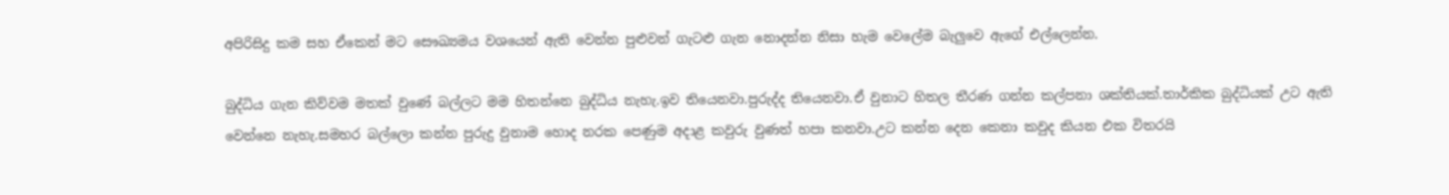අපිරිසිදු කම සහ ඒකෙන් මට සෞඛ්‍යමය වශයෙන් ඇති වෙන්න පුළුවන් ගැටළු ගැන නොදන්න නිසා හැම වෙලේම බැලුවෙ ඇගේ එල්ලෙන්න.

බුද්ධිය ගැන කිව්වම මතක් වුණේ බල්ලට මම හිතන්නෙ බුද්ධිය නැහැ.ඉව තියෙනවා.පුරුද්ද තියෙනවා.ඒ වුනාට හිතල තීරණ ගන්න කල්පනා ශක්තියක්.තාර්කික බුද්ධියක් උට ඇති වෙන්නෙ නැහැ.සමහර බල්ලො කන්න පුරුදු වුනාම හොද නරක පෙණුම අදාළ කවුරු වුණත් හපා කනවා.උට කන්න දෙන කෙනා කවුද කියන එක විතරයි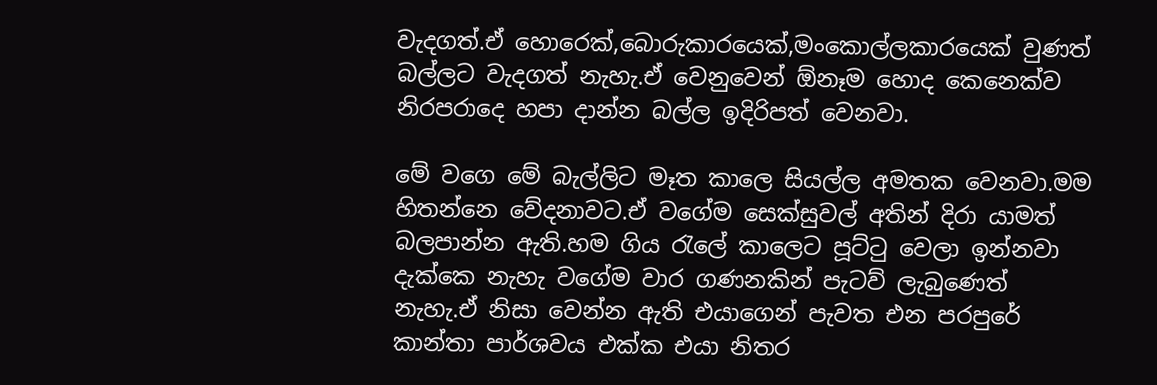වැදගත්.ඒ හොරෙක්,බොරුකාරයෙක්,මංකොල්ලකාරයෙක් වුණත් බල්ලට වැදගත් නැහැ.ඒ වෙනුවෙන් ඕනෑම හොද කෙනෙක්ව නිරපරාදෙ හපා දාන්න බල්ල ඉදිරිපත් වෙනවා.

මේ වගෙ මේ බැල්ලිට මෑත කාලෙ සියල්ල අමතක වෙනවා.මම හිතන්නෙ වේදනාවට.ඒ වගේම සෙක්සුවල් අතින් දිරා යාමත් බලපාන්න ඇති.හම ගිය රැලේ කාලෙට පූට්ටු වෙලා ඉන්නවා දැක්කෙ නැහැ වගේම වාර ගණනකින් පැටව් ලැබුණෙත් නැහැ.ඒ නිසා වෙන්න ඇති එයාගෙන් පැවත එන පරපුරේ කාන්තා පාර්ශවය එක්ක එයා නිතර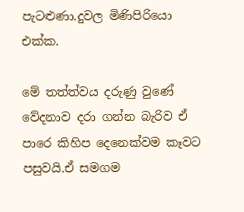පැටළුණා.දුවල මිණිපිරියො එක්ක.

මේ තත්ත්වය දරුණු වුණේ වේදනාව දරා ගන්න බැරිව ඒ පාරෙ කිහිප දෙනෙක්වම කෑවට පසුවයි.ඒ සමගම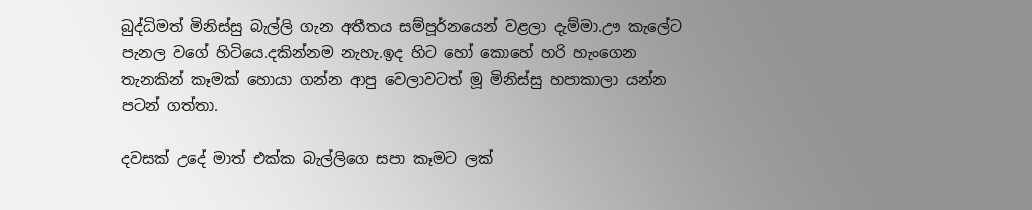බුද්ධිමත් මිනිස්සු බැල්ලි ගැන අතීතය සම්පූර්නයෙන් වළලා දැම්මා.ඌ කැලේට පැනල වගේ හිටියෙ.දකින්නම නැහැ.ඉද හිට හෝ කොහේ හරි හැංගෙන තැනකින් කෑමක් හොයා ගන්න ආපු වෙලාවටත් මූ මිනිස්සු හපාකාලා යන්න පටන් ගත්තා.

දවසක් උදේ මාත් එක්ක බැල්ලිගෙ සපා කෑමට ලක්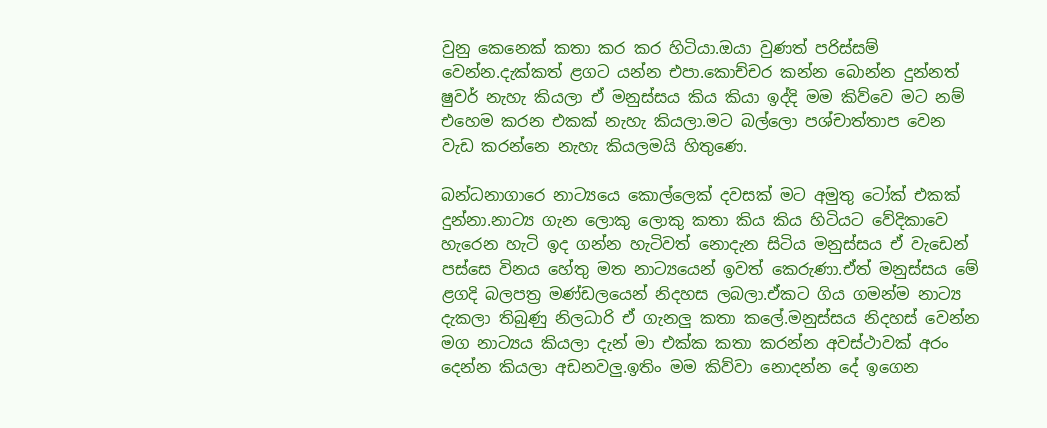වුනු කෙනෙක් කතා කර කර හිටියා.ඔයා වුණත් පරිස්සම් වෙන්න.දැක්කත් ළගට යන්න එපා.කොච්චර කන්න බොන්න දුන්නත් ෂුවර් නැහැ කියලා ඒ මනුස්සය කිය කියා ඉද්දි මම කිව්වෙ මට නම් එහෙම කරන එකක් නැහැ කියලා.මට බල්ලො පශ්චාත්තාප වෙන වැඩ කරන්නෙ නැහැ කියලමයි හිතුණෙ.

බන්ධනාගාරෙ නාට්‍යයෙ කොල්ලෙක් දවසක් මට අමුතු ටෝක් එකක් දුන්නා.නාට්‍ය ගැන ලොකු ලොකු කතා කිය කිය හිටියට වේදිකාවෙ හැරෙන හැටි ඉද ගන්න හැටිවත් නොදැන සිටිය මනුස්සය ඒ වැඩෙන් පස්සෙ විනය හේතු මත නාට්‍යයෙන් ඉවත් කෙරුණා.ඒත් මනුස්සය මේ ළගදි බලපත්‍ර මණ්ඩලයෙන් නිදහස ලබලා.ඒකට ගිය ගමන්ම නාට්‍ය දැකලා තිබුණු නිලධාරි ඒ ගැනලු කතා කලේ.මනුස්සය නිදහස් වෙන්න මග නාට්‍යය කියලා දැන් මා එක්ක කතා කරන්න අවස්ථාවක් අරං දෙන්න කියලා අඩනවලු.ඉතිං මම කිව්වා නොදන්න දේ ඉගෙන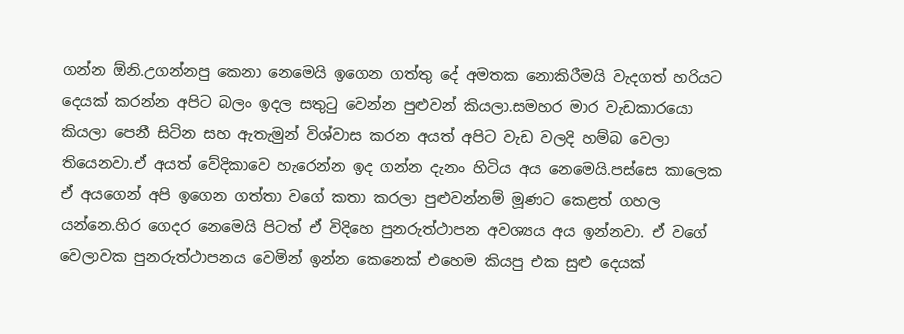ගන්න ඕනි.උගන්නපු කෙනා නෙමෙයි ඉගෙන ගත්තු දේ අමතක නොකිරීමයි වැදගත් හරියට දෙයක් කරන්න අපිට බලං ඉදල සතුටු වෙන්න පුළුවන් කියලා.සමහර මාර වැඩකාරයො කියලා පෙනී සිටින සහ ඇතැමුන් විශ්වාස කරන අයත් අපිට වැඩ වලදි හම්බ වෙලා තියෙනවා.ඒ අයත් වේදිකාවෙ හැරෙන්න ඉද ගන්න දැනං හිටිය අය නෙමෙයි.පස්සෙ කාලෙක ඒ අයගෙන් අපි ඉගෙන ගත්තා වගේ කතා කරලා පුළුවන්නම් මූණට කෙළත් ගහල යන්නෙ.හිර ගෙදර නෙමෙයි පිටත් ඒ විදිහෙ පුනරුත්ථාපන අවශ්‍යය අය ඉන්නවා. ඒ වගේ වෙලාවක පුනරුත්ථාපනය වෙමින් ඉන්න කෙනෙක් එහෙම කියපු එක සුළු දෙයක්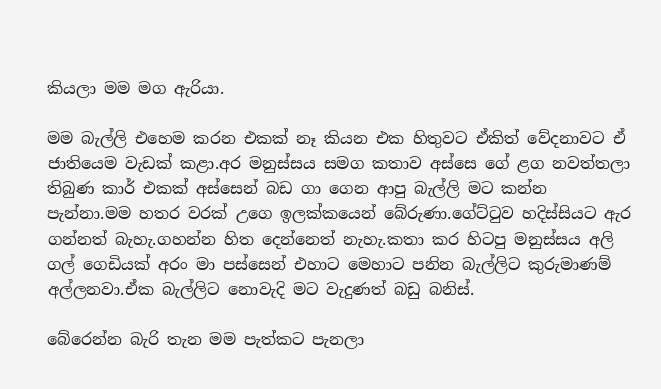කියලා මම මග ඇරියා.

මම බැල්ලි එහෙම කරන එකක් නෑ කියන එක හිතුවට ඒකිත් වේදනාවට ඒ ජාතියෙම වැඩක් කළා.අර මනුස්සය සමග කතාව අස්සෙ ගේ ළග නවත්තලා තිබුණ කාර් එකක් අස්සෙන් බඩ ගා ගෙන ආපු බැල්ලි මට කන්න පැන්නා.මම හතර වරක් උගෙ ඉලක්කයෙන් බේරුණා.ගේට්ටුව හදිස්සියට ඇර ගන්නත් බැහැ.ගහන්න හිත දෙන්නෙත් නැහැ.කතා කර හිටපු මනුස්සය අලි ගල් ගෙඩියක් අරං මා පස්සෙන් එහාට මෙහාට පනින බැල්ලිට කුරුමාණම් අල්ලනවා.ඒක බැල්ලිට නොවැදි මට වැදුණත් බඩු බනිස්.

බේරෙන්න බැරි තැන මම පැත්කට පැනලා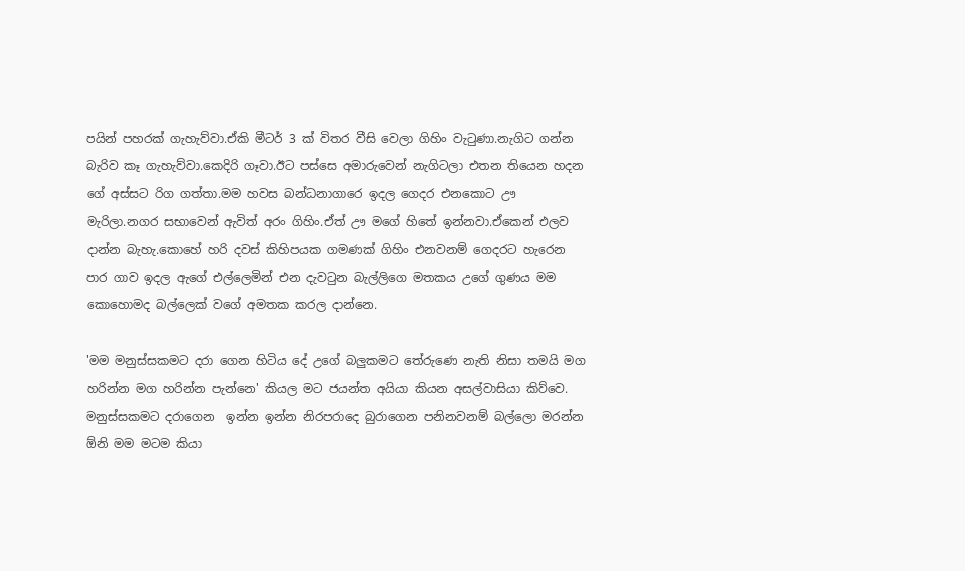පයින් පහරක් ගැහැව්වා.ඒකි මීටර් 3 ක් විතර වීසි වෙලා ගිහිං වැටුණා.නැගිට ගන්න බැරිව කෑ ගැහැව්වා.කෙදිරි ගෑවා.ඊට පස්සෙ අමාරුවෙන් නැගිටලා එතන තියෙන හදන ගේ අස්සට රිග ගත්තා.මම හවස බන්ධනාගාරෙ ඉදල ගෙදර එනකොට ඌ මැරිලා.නගර සභාවෙන් ඇවිත් අරං ගිහිං.ඒත් ඌ මගේ හිතේ ඉන්නවා.ඒකෙන් එලව දාන්න බැහැ.කොහේ හරි දවස් කිහිපයක ගමණක් ගිහිං එනවනම් ගෙදරට හැරෙන පාර ගාව ඉදල ඇගේ එල්ලෙමින් එන දැවටුන බැල්ලිගෙ මතකය උගේ ගුණය මම කොහොමද බල්ලෙක් වගේ අමතක කරල දාන්නෙ.

'මම මනුස්සකමට දරා ගෙන හිටිය දේ උගේ බලුකමට තේරුණෙ නැති නිසා තමයි මග හරින්න මග හරින්න පැන්නෙ' කියල මට ජයන්ත අයියා කියන අසල්වාසියා කිව්වෙ. මනුස්සකමට දරාගෙන  ඉන්න ඉන්න නිරපරාදෙ බුරාගෙන පනිනවනම් බල්ලො මරන්න ඕනි මම මටම කියා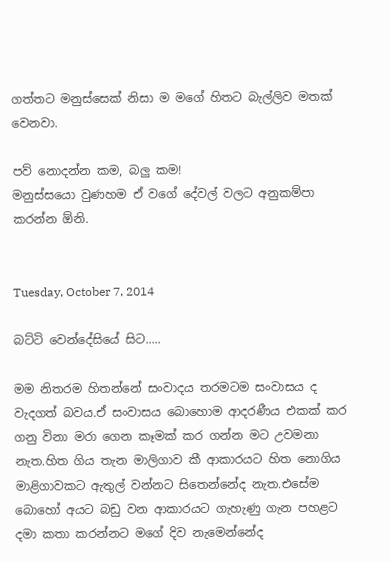ගත්තට මනුස්සෙක් නිසා ම මගේ හිතට බැල්ලිව මතක් වෙනවා.

පව් නොදන්න කම, බලු කම!
මනුස්සයො වුණහම ඒ වගේ දේවල් වලට අනුකම්පා කරන්න ඕනි.


Tuesday, October 7, 2014

බට්ටි වෙන්දේසියේ සිට.....

මම නිතරම හිතන්නේ සංවාදය තරමටම සංවාසය ද වැදගත් බවය.ඒ සංවාසය බොහොම ආදරණීය එකක් කර ගනු විනා මරා ගෙන කෑමක් කර ගන්න මට උවමනා නැත.හිත ගිය තැන මාලිගාව කී ආකාරයට හිත නොගිය මාළිගාවකට ඇතුල් වන්නට සිතෙන්නේද නැත.එසේම බොහෝ අයට බඩු වන ආකාරයට ගැහැණු ගැන පහළට දමා කතා කරන්නට මගේ දිව නැමෙන්නේද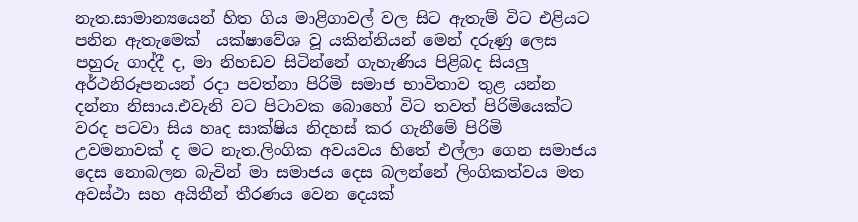නැත.සාමාන්‍යයෙන් හිත ගිය මාළිගාවල් වල සිට ඇතැම් විට එළියට පනින ඇතැමෙක්  යක්ෂාවේශ වූ යකින්නියන් මෙන් දරුණු ලෙස පහුරු ගාද්දී ද, මා නිහඩව සිටින්නේ ගැහැණිය පිළිබද සියලු අර්ථනිරූපනයන් රදා පවත්නා පිරිමි සමාජ භාවිතාව තුළ යන්න දන්නා නිසාය.එවැනි වට පිටාවක බොහෝ විට තවත් පිරිමියෙක්ට වරද පටවා සිය හෘද සාක්ෂිය නිදහස් කර ගැනීමේ පිරිමි උවමනාවක් ද මට නැත.ලිංගික අවයවය හිතේ එල්ලා ගෙන සමාජය දෙස නොබලන බැවින් මා සමාජය දෙස බලන්නේ ලිංගිකත්වය මත අවස්ථා සහ අයිතීන් තීරණය වෙන දෙයක්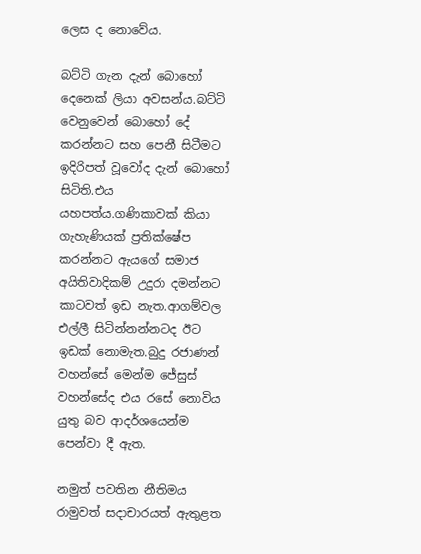ලෙස ද නොවේය.

බට්ටි ගැන දැන් බොහෝ දෙනෙක් ලියා අවසන්ය.බට්ටි වෙනුවෙන් බොහෝ දේ කරන්නට සහ පෙනී සිටීමට ඉදිරිපත් වූවෝද දැන් බොහෝ සිටිති.එය යහපත්ය.ගණිකාවක් කියා ගැහැණියක් ප්‍රතික්ෂේප කරන්නට ඇයගේ සමාජ අයිතිවාදිකම් උදුරා දමන්නට කාටවත් ඉඩ නැත.ආගම්වල එල්ලී සිටින්නන්නටද ඊට ඉඩක් නොමැත.බුදු රජාණන් වහන්සේ මෙන්ම ජේසුස් වහන්සේද එය රසේ නොවිය යුතු බව ආදර්ශයෙන්ම පෙන්වා දී ඇත.

නමුත් පවතින නීතිමය රාමුවත් සදාචාරයත් ඇතුළත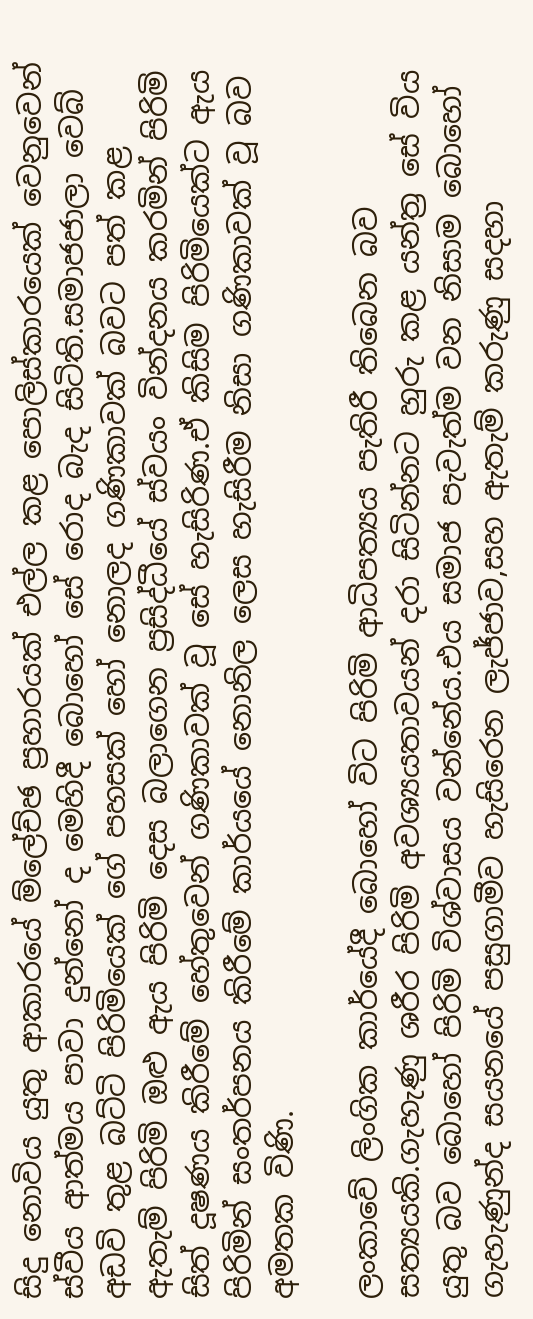සිදු නොවිය යුතු ආකාරයේ ම්ලේච්ඡ ප්‍රහාරයක් එල්ල කළ පොලිස්කාරයෙක් වෙනුවෙන් ස්වීය ආත්මය පාවා දුන්නෝ ද මෙහිදී බොහෝ සේ රොද බැද සිටිති.සමාජජාලා වෙබ් අඩවි තුළ බට්ටි පිරිමියෙක් ගේ පහසක් හෝ නොලද ගණිකාවක් බවට පත් කළ ඇතැම් පිරිමි ඔළු ඇය පිරිමි දෙස බලාගෙන ප්‍රසිද්ධීයේ ස්වයං වින්දනය කරමින් පිරිමි සිත් දූෂණය කිරීමේ හේතුවෙන් ගණිකාවක් වූ සේ හැසිරිණ.ඒ කිසිම පිරිමියෙක්ට ඇය පිරිමින් සංතර්පනය කිරීමේ කාර්යයේ නොනිල ලෙස හැසිරීම නිසා ගණිකාවක් වූ බව අමතක විණි.

ලංකාවේ ලිංගික කාර්යේදී බොහෝ විට පිරිමි ආධිපත්‍යය පැතිරී තිබෙන බව සත්‍යයකි.ගැහැණු ශරීර පිරිමි අවශ්‍යයතාවයන් දරා සිටින්නට හුරු කළ යන්ත්‍ර සේ විය යුතු බව බොහෝ පිරිමි විශ්වාසය වන්නේය.එය සමාජ පැවැත්ම වන නිසාම බොහෝ ගැහැණුන්ද සයනයේ පසුගාමීව හැසිරෙන ලැජ්ජාව,සහ ඇතැම් කරුණු සදහා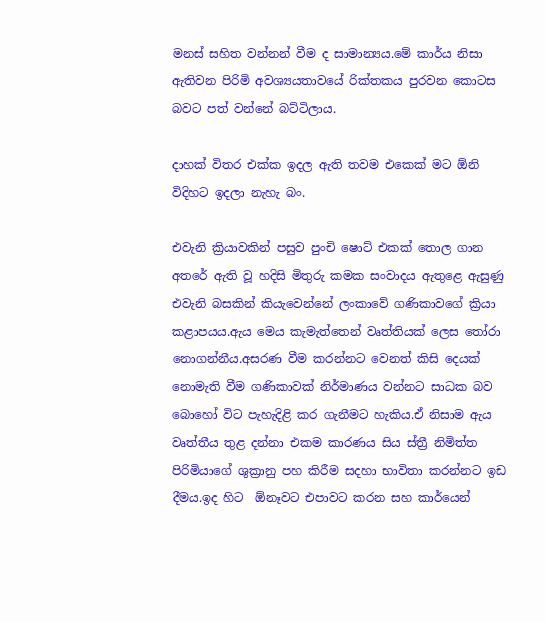මනස් සහිත වන්නන් වීම ද සාමාන්‍යය.මේ කාර්ය නිසා ඇතිවන පිරිමි අවශ්‍යයතාවයේ රික්තකය පුරවන කොටස බවට පත් වන්නේ බට්ටිලාය.

දාහක් විතර එක්ක ඉදල ඇති තවම එකෙක් මට ඕනි විදිහට ඉදලා නැහැ බං.

එවැනි ක්‍රියාවකින් පසුව පුංචි ෂොට් එකක් තොල ගාන අතරේ ඇති වූ හදිසි මිතුරු කමක සංවාදය ඇතුළෙ ඇසුණු එවැනි බසකින් කියැවෙන්නේ ලංකාවේ ගණිකාවගේ ක්‍රියා කළාපයය.ඇය මෙය කැමැත්තෙන් වෘත්තියක් ලෙස තෝරා නොගන්නීය.අසරණ වීම කරන්නට වෙනත් කිසි දෙයක් නොමැති වීම ගණිකාවක් නිර්මාණය වන්නට සාධක බව බොහෝ විට පැහැදිළි කර ගැනීමට හැකිය.ඒ නිසාම ඇය වෘත්තීය තුළ දන්නා එකම කාරණය සිය ස්ත්‍රී නිමිත්ත පිරිමියාගේ ශුක්‍රානු පහ කිරීම සදහා භාවිතා කරන්නට ඉඩ දීමය.ඉද හිට  ඕනෑවට එපාවට කරන සහ කාර්යෙන්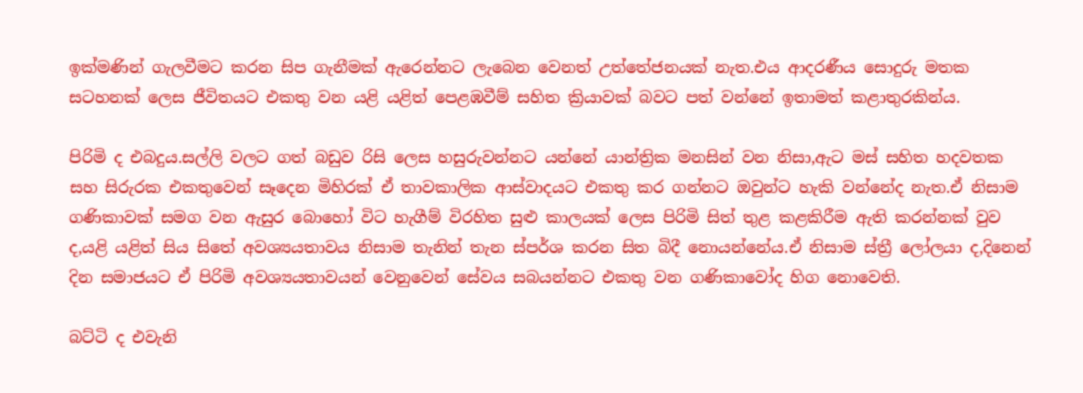ඉක්මණින් ගැලවීමට කරන සිප ගැනීමක් ඇරෙන්නට ලැබෙන වෙනත් උත්තේජනයක් නැත.එය ආදරණීය සොදුරු මතක සටහනක් ලෙස ජීවිතයට එකතු වන යළි යළිත් පෙළඹවීම් සහිත ක්‍රියාවක් බවට පත් වන්නේ ඉතාමත් කළාතුරකින්ය.

පිරිමි ද එබදුය.සල්ලි වලට ගත් බඩුව රිසි ලෙස හසුරුවන්නට යන්නේ යාන්ත්‍රික මනසින් වන නිසා,ඇට මස් සහිත හදවතක සහ සිරුරක එකතුවෙන් සෑදෙන මිහිරක් ඒ තාවකාලික ආස්වාදයට එකතු කර ගන්නට ඔවුන්ට හැකි වන්නේද නැත.ඒ නිසාම ගණිකාවක් සමග වන ඇසුර බොහෝ විට හැගීම් විරහිත සුළු කාලයක් ලෙස පිරිමි සිත් තුළ කළකිරීම ඇති කරන්නක් වුව ද,යළි යළිත් සිය සිතේ අවශ්‍යයතාවය නිසාම තැනින් තැන ස්පර්ශ කරන සිත බිදී නොයන්නේය.ඒ නිසාම ස්ත්‍රී ලෝලයා ද,දිනෙන් දින සමාජයට ඒ පිරිමි අවශ්‍යයතාවයන් වෙනුවෙන් සේවය සබයන්නට එකතු වන ගණිකාවෝද හිග නොවෙති.

බට්ටි ද එවැනි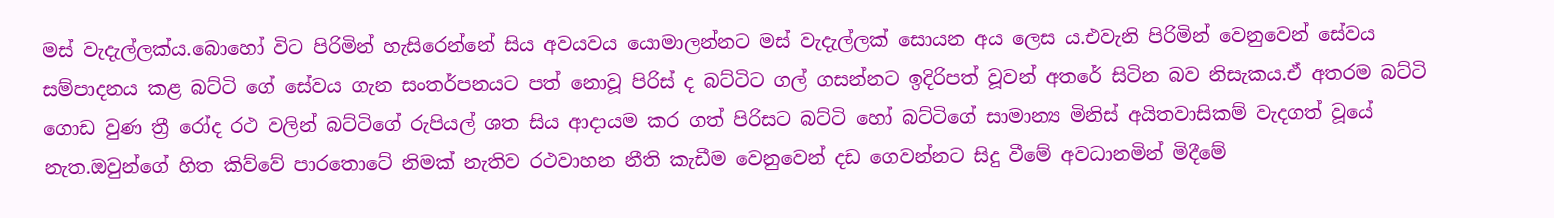මස් වැදැල්ලක්ය.බොහෝ විට පිරිමින් හැසිරෙන්නේ සිය අවයවය යොමාලන්නට මස් වැදැල්ලක් සොයන අය ලෙස ය.එවැනි පිරිමින් වෙනුවෙන් සේවය සම්පාදනය කළ බට්ටි ගේ සේවය ගැන සංතර්පනයට පත් නොවූ පිරිස් ද බට්ටිට ගල් ගසන්නට ඉදිරිපත් වූවන් අතරේ සිටින බව නිසැකය.ඒ අතරම බට්ටි ගොඩ වුණ ත්‍රී රෝද රථ වලින් බට්ටිගේ රුපියල් ශත සිය ආදායම කර ගත් පිරිසට බට්ටි හෝ බට්ටිගේ සාමාන්‍ය මිනිස් අයිතවාසිකම් වැදගත් වූයේ නැත.ඔවුන්ගේ හිත කිව්වේ පාරතොටේ නිමක් නැතිව රථවාහන නීති කැඩීම වෙනුවෙන් දඩ ගෙවන්නට සිදු වීමේ අවධානමින් මිදීමේ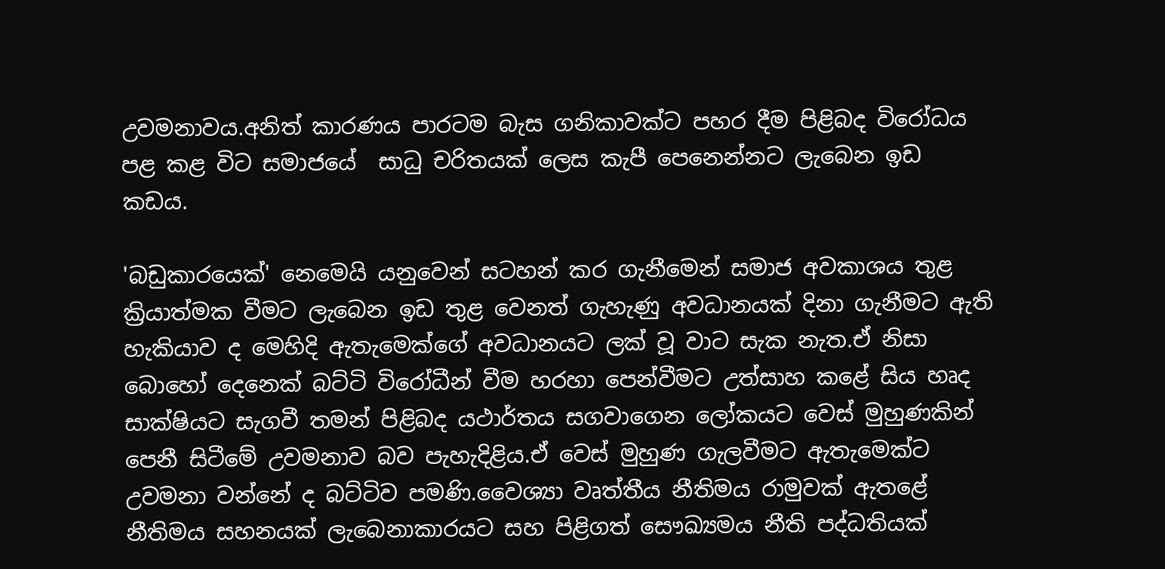උවමනාවය.අනිත් කාරණය පාරටම බැස ගනිකාවක්ට පහර දීම පිළිබද විරෝධය පළ කළ විට සමාජයේ  සාධු චරිතයක් ලෙස කැපී පෙනෙන්නට ලැබෙන ඉඩ කඩය.

'බඩුකාරයෙක්' නෙමෙයි යනුවෙන් සටහන් කර ගැනීමෙන් සමාජ අවකාශය තුළ ක්‍රියාත්මක වීමට ලැබෙන ඉඩ තුළ වෙනත් ගැහැණු අවධානයක් දිනා ගැනීමට ඇති හැකියාව ද මෙහිදි ඇතැමෙක්ගේ අවධානයට ලක් වූ වාට සැක නැත.ඒ නිසා බොහෝ දෙනෙක් බට්ටි විරෝධීන් වීම හරහා පෙන්වීමට උත්සාහ කළේ සිය හෘද සාක්ෂියට සැගවී තමන් පිළිබද යථාර්තය සගවාගෙන ලෝකයට වෙස් මුහුණකින් පෙනී සිටීමේ උවමනාව බව පැහැදිළිය.ඒ වෙස් මුහුණ ගැලවීමට ඇතැමෙක්ට උවමනා වන්නේ ද බට්ටිව පමණි.වෛශ්‍යා වෘත්තීය නීතිමය රාමුවක් ඇතළේ නීතිමය සහනයක් ලැබෙනාකාරයට සහ පිළිගත් සෞඛ්‍යමය නීති පද්ධතියක්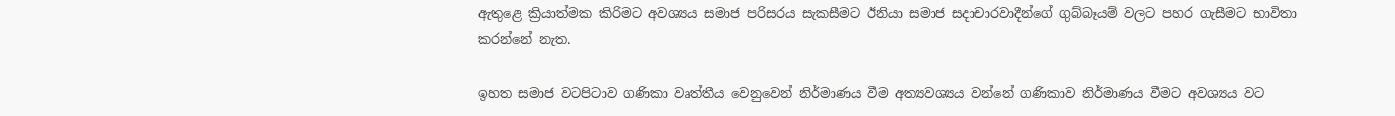ඇතුළෙ ක්‍රියාත්මක කිරිමට අවශ්‍යය සමාජ පරිසරය සැකසීමට ඊනියා සමාජ සදාචාරවාදීන්ගේ ගුබ්බෑයම් වලට පහර ගැසීමට භාවිතා කරන්නේ නැත.

ඉහත සමාජ වටපිටාව ගණිකා වෘත්තීය වෙනුවෙන් නිර්මාණය වීම අත්‍යවශ්‍යය වන්නේ ගණිකාව නිර්මාණය වීමට අවශ්‍යය වට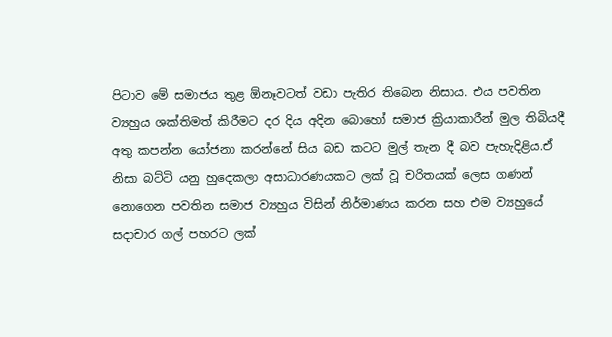පිටාව මේ සමාජය තුළ ඕනෑවටත් වඩා පැතිර තිබෙන නිසාය. එය පවතින ව්‍යහුය ශක්තිමත් කිරීමට දර දිය අදින බොහෝ සමාජ ක්‍රියාකාරීන් මුල තිබියදී අතු කපන්න යෝජනා කරන්නේ සිය බඩ කටට මුල් තැන දී බව පැහැදිළිය.ඒ නිසා බට්ටි යනු හුදෙකලා අසාධාරණයකට ලක් වූ චරිතයක් ලෙස ගණන් නොගෙන පවතින සමාජ ව්‍යහුය විසින් නිර්මාණය කරන සහ එම ව්‍යහුයේ සදාචාර ගල් පහරට ලක්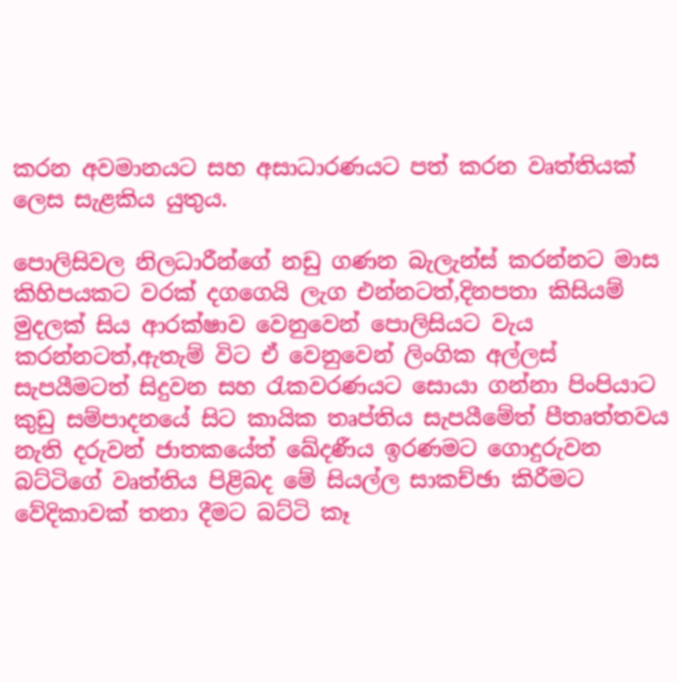කරන අවමානයට සහ අසාධාරණයට පත් කරන වෘත්තියක් ලෙස සැළකිය යුතුය.

පොලිසිවල නිලධාරීන්ගේ නඩු ගණන බැලැන්ස් කරන්නට මාස කිහිපයකට වරක් දගගෙයි ලැග එන්නටත්,දිනපතා කිසියම් මුදලක් සිය ආරක්ෂාව වෙනුවෙන් පොලිසියට වැය කරන්නටත්,ඇතැම් විට ඒ වෙනුවෙන් ලිංගික අල්ලස් සැපයීමටත් සිදුවන සහ රැකවරණයට සොයා ගන්නා පිංපියාට කුඩු සම්පාදනයේ සිට කායික තෘප්තිය සැපයීමේත් පීතෘත්තවය නැති දරුවන් ජාතකයේත් ඛේදණීය ඉරණමට ගොදුරුවන බට්ටිගේ වෘත්තිය පිළිබද මේ සියල්ල සාකච්ඡා කිරීමට වේදිකාවක් තනා දීමට බට්ටි කෑ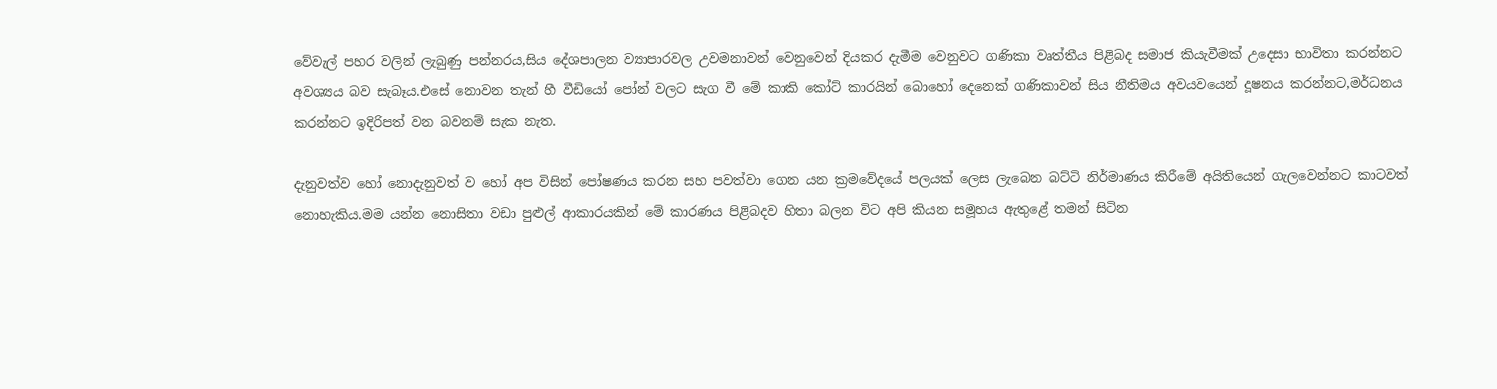වේවැල් පහර වලින් ලැබුණු පන්නරය,සිය දේශපාලන ව්‍යාපාරවල උවමනාවන් වෙනුවෙන් දියකර දැමීම වෙනුවට ගණිකා වෘත්තීය පිළිබද සමාජ කියැවීමක් උදෙසා භාවිතා කරන්නට අවශ්‍යය බව සැබෑය.එසේ නොවන තැන් හී වීඩියෝ පෝන් වලට සැග වී මේ කාකි කෝට් කාරයින් බොහෝ දෙනෙක් ගණිකාවන් සිය නීතිමය අවයවයෙන් දූෂනය කරන්නට,මර්ධනය කරන්නට ඉදිරිපත් වන බවනම් සැක නැත.

දැනුවත්ව හෝ නොදැනුවත් ව හෝ අප විසින් පෝෂණය කරන සහ පවත්වා ගෙන යන ක්‍රමවේදයේ පලයක් ලෙස ලැබෙන බට්ටි නිර්මාණය කිරීමේ අයිතියෙන් ගැලවෙන්නට කාටවත් නොහැකිය.මම යන්න නොසිතා වඩා පුළුල් ආකාරයකින් මේ කාරණය පිළිබදව හිතා බලන විට අපි කියන සමූහය ඇතුළේ තමන් සිටින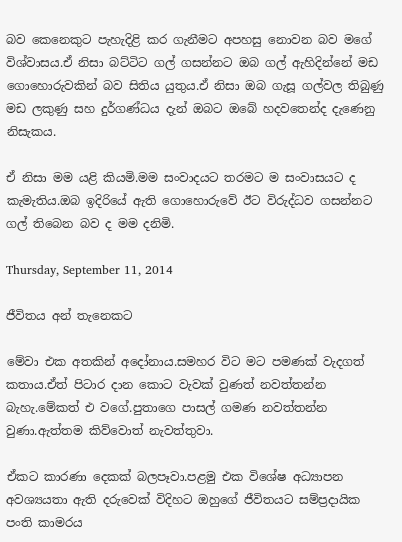බව කෙනෙකුට පැහැදිළි කර ගැනීමට අපහසු නොවන බව මගේ විශ්වාසය.ඒ නිසා බට්ටිට ගල් ගසන්නට ඔබ ගල් ඇහිදින්නේ මඩ ගොහොරුවකින් බව සිතිය යුතුය.ඒ නිසා ඔබ ගැසූ ගල්වල තිබුණු මඩ ලකුණු සහ දුර්ගණ්ධය දැන් ඔබට ඔ‍බේ හදවතෙන්ද දැණෙනු නිසැකය.

ඒ නිසා මම යළි කියමි.මම සංවාදයට තරමට ම සංවාසයට ද කැමැතිය.ඔබ ඉදිරියේ ඇති ගොහොරුවේ ඊට විරුද්ධව ගසන්නට ගල් තිබෙන බව ද මම දනිමි.

Thursday, September 11, 2014

ජීවිතය අන් තැනෙකට

මේවා එක අතකින් අදෝනාය.සමහර විට මට පමණක් වැදගත් කතාය.ඒත් පිටාර දාන කොට වැවක් වුණත් නවත්තන්න බැහැ.මේකත් එ වගේ.පුතාගෙ පාසල් ගමණ නවත්තන්න වුණා.ඇත්තම කිව්වොත් නැවත්තුවා.

ඒකට කාරණා දෙකක් බලපෑවා.පළමු එක විශේෂ අධ්‍යාපන අවශ්‍යයතා ඇති දරුවෙක් විදිහට ඔහුගේ ජීවිතයට සම්ප්‍රදායික පංති කාමරය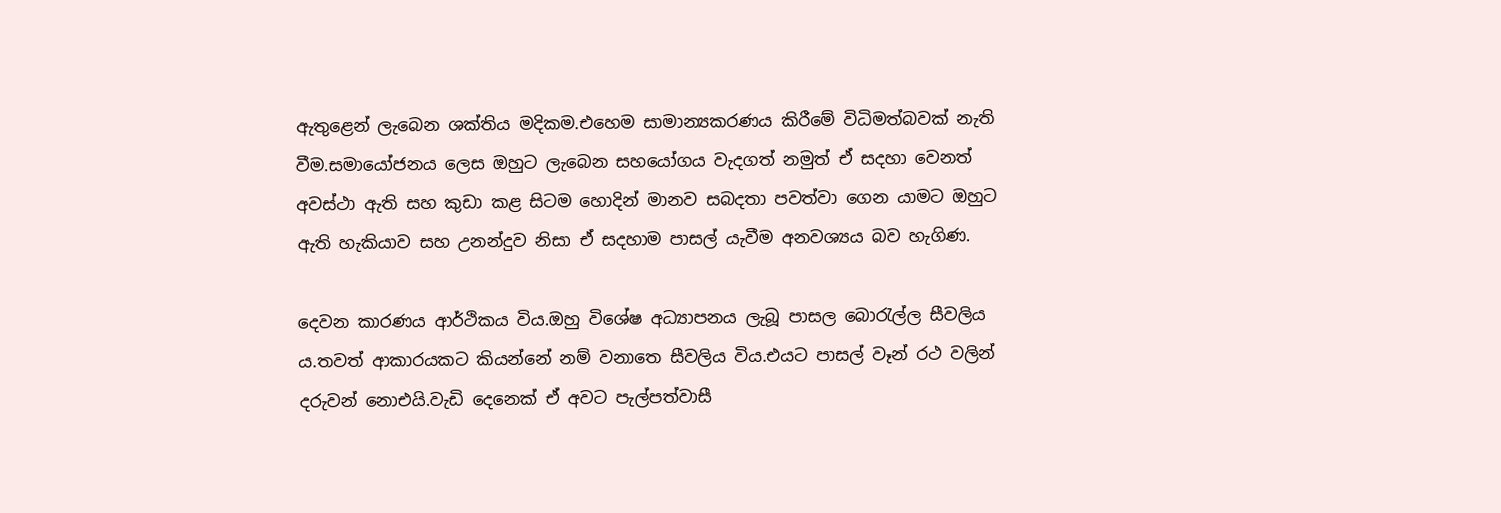ඇතුළෙන් ලැබෙන ශක්තිය මදිකම.එහෙම සාමාන්‍යකරණය කිරීමේ විධිමත්බවක් නැති වීම.සමායෝජනය ලෙස ඔහුට ලැබෙන සහයෝගය වැදගත් නමුත් ඒ සදහා වෙනත් අවස්ථා ඇති සහ කුඩා කළ සිටම හොදින් මානව සබදතා පවත්වා ගෙන යාමට ඔහුට ඇති හැකියාව සහ උනන්දුව නිසා ඒ සදහාම පාසල් යැවීම අනවශ්‍යය බව හැගිණ.

දෙවන කාරණය ආර්ථිකය විය.ඔහු විශේෂ අධ්‍යාපනය ලැබූ පාසල බොරැල්ල සීවලිය ය.තවත් ආකාරයකට කියන්නේ නම් වනාතෙ සීවලිය විය.එයට පාසල් වෑන් රථ වලින් දරුවන් නොඑයි.වැඩි දෙනෙක් ඒ අවට පැල්පත්වාසී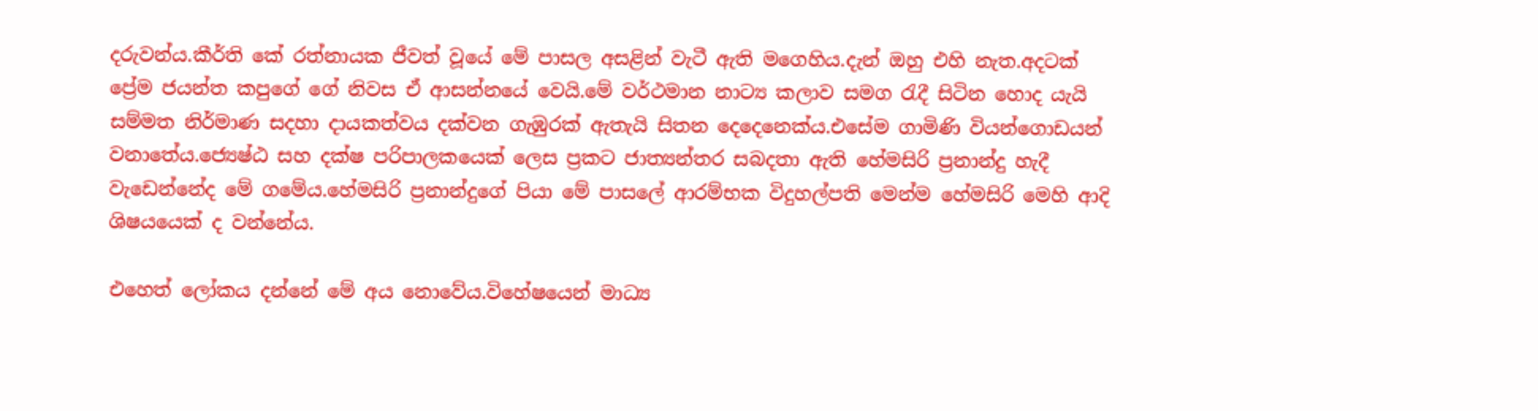දරුවන්ය.කීර්ති කේ රත්නායක ජීවත් වූයේ මේ පාසල අසළින් වැටී ඇති මගෙහිය.දැන් ඔහු එහි නැත.අදටක් ප්‍රේම ජයන්ත කපුගේ ගේ නිවස ඒ ආසන්නයේ වෙයි.මේ වර්ථමාන නාට්‍ය කලාව සමග රැදී සිටින හොද යැයි සම්මත නිර්මාණ සදහා දායකත්වය දක්වන ගැඹුරක් ඇතැයි සිතන දෙදෙනෙක්ය.එසේම ගාමිණි වියන්ගොඩයන් වනාතේය.ජ්‍යෙෂ්ඨ සහ දක්ෂ පරිපාලකයෙක් ලෙස ප්‍රකට ජාත්‍යන්තර සබදතා ඇති හේමසිරි ප්‍රනාන්දු හැදී වැඩෙන්නේද මේ ගමේය.හේමසිරි ප්‍රනාන්දුගේ පියා මේ පාසලේ ආරම්භක විදුහල්පති මෙන්ම හේමසිරි මෙහි ආදි ශිෂයයෙක් ද වන්නේය.

එහෙත් ලෝකය දන්නේ මේ අය නොවේය.විහේෂයෙන් මාධ්‍ය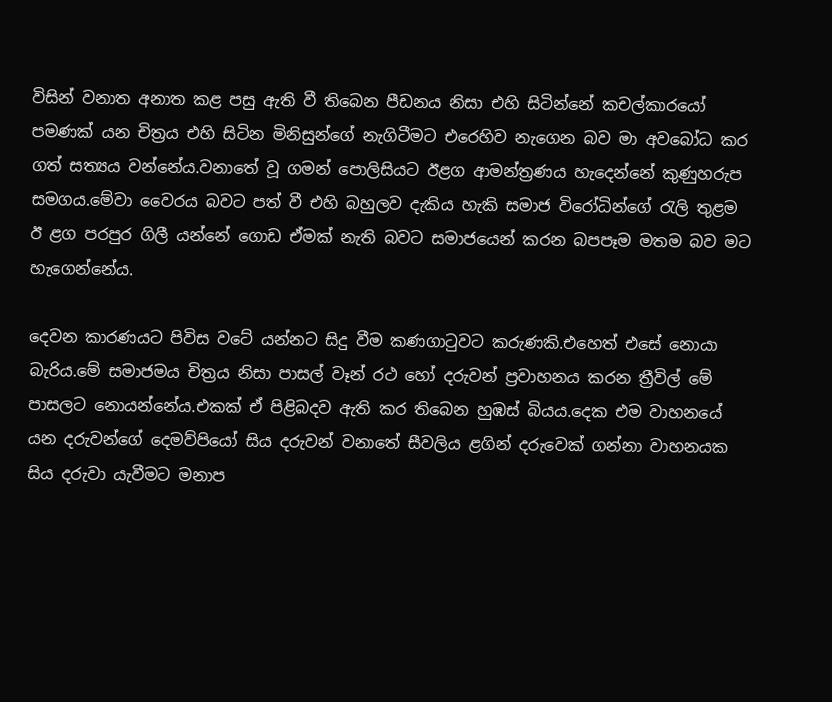විසින් වනාත අනාත කළ පසු ඇති වී තිබෙන පීඩනය නිසා එහි සිටින්නේ කචල්කාරයෝ පමණක් යන චිත්‍රය එහි සිටින මිනිසුන්ගේ නැගිටීමට එරෙහිව නැගෙන බව මා අවබෝධ කර ගත් සත්‍යය වන්නේය.වනාතේ වූ ගමන් පොලිසියට ඊළග ආමන්ත්‍රණය හැදෙන්නේ කුණුහරුප සමගය.මේවා වෛරය බවට පත් වී එහි බහුලව දැකිය හැකි සමාජ විරෝධින්ගේ රැලි තුළම ඊ ළග පරපුර ගිලී යන්නේ ගොඩ ඒමක් නැති බවට සමාජයෙන් කරන බපපෑම මතම බව මට හැගෙන්නේය.

දෙවන කාරණයට පිවිස වටේ යන්නට සිදු වීම කණගාටුවට කරුණකි.එහෙත් එසේ නොයා බැරිය.මේ සමාජමය චිත්‍රය නිසා පාසල් වෑන් රථ හෝ දරුවන් ප්‍රවාහනය කරන ත්‍රීවිල් මේ පාසලට නොයන්නේය.එකක් ඒ පිළිබදව ඇති කර තිබෙන හුඹස් බියය.දෙක එම වාහනයේ යන දරුවන්ගේ දෙමව්පියෝ සිය දරුවන් වනාතේ සීවලිය ළගින් දරුවෙක් ගන්නා වාහනයක සිය දරුවා යැවීමට මනාප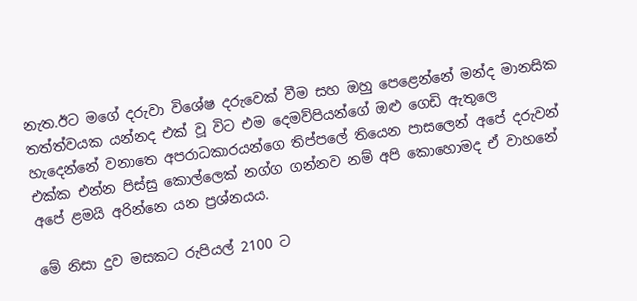නැත.ඊට මගේ දරුවා විශේෂ දරුවෙක් වීම සහ ඔහු පෙළෙන්නේ මන්ද මානසික තත්ත්වයක යන්නද එක් වූ විට එම දෙමව්පියන්ගේ ඔළු ගෙඩි ඇතුලෙ හැදෙන්නේ වනාතෙ අපරාධකාරයන්ගෙ තිප්පලේ තියෙන පාසලෙන් අපේ දරුවන් එක්ක එන්න පිස්සු කොල්ලෙක් නග්ග ගන්නව නම් අපි කොහොමද ඒ වාහනේ අපේ ළමයි අරින්නෙ යන ප්‍රශ්නයය.

මේ නිසා දුව මසකට රුපියල් 2100 ට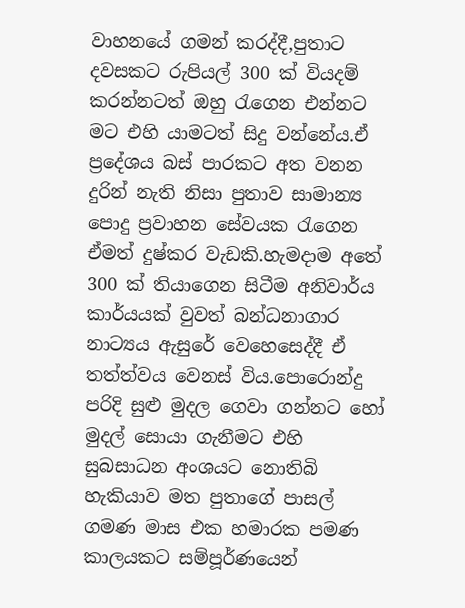වාහනයේ ගමන් කරද්දී,පුතාට දවසකට රුපියල් 300 ක් වියදම් කරන්නටත් ඔහු රැගෙන එන්නට මට එහි යාමටත් සිදු වන්නේය.ඒ ප්‍රදේශය බස් පාරකට අත වනන දුරින් නැති නිසා පුතාව සාමාන්‍ය පොදු ප්‍රවාහන සේවයක රැගෙන ඒමත් දුෂ්කර වැඩකි.හැමදාම අතේ 300 ක් තියාගෙන සිටීම අනිවාර්ය කාර්යයක් වුවත් බන්ධනාගාර නාට්‍යය ඇසුරේ වෙහෙසෙද්දී ඒ තත්ත්වය වෙනස් විය.පොරොන්දු පරිදි සුළු මුදල ගෙවා ගන්නට හෝ මුදල් සොයා ගැනීමට එහි සුබසාධන අංශයට නොතිබි හැකියාව මත පුතාගේ පාසල් ගමණ මාස එක හමාරක පමණ කාලයකට සම්පූර්ණයෙන්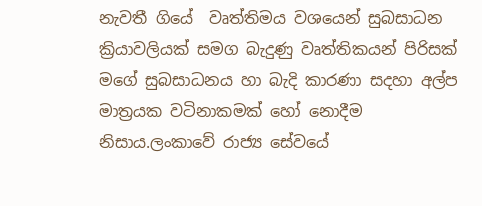නැවතී ගියේ  වෘත්තිමය වශයෙන් සුබසාධන ක්‍රියාවලියක් සමග බැදුණු වෘත්තිකයන් පිරිසක් මගේ සුබසාධනය හා බැදි කාරණා සදහා අල්ප මාත්‍රයක වටිනාකමක් හෝ නොදීම නිසාය.ලංකාවේ රාජ්‍ය සේවයේ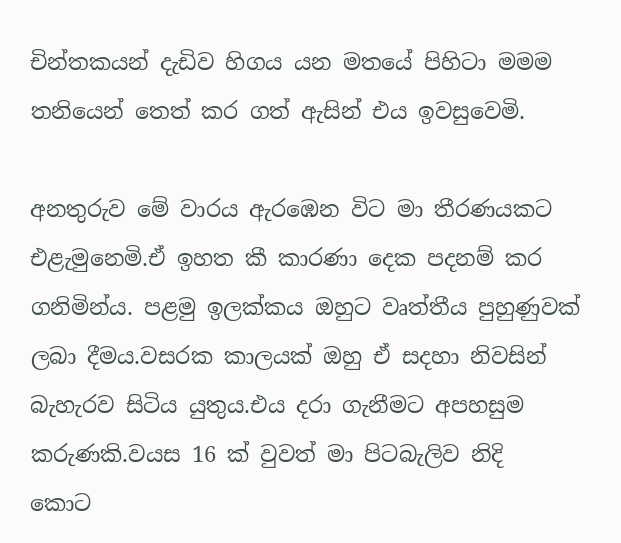චින්තකයන් දැඩිව හිගය යන මතයේ පිහිටා මමම තනියෙන් තෙත් කර ගත් ඇසින් එය ඉවසුවෙමි.

අනතුරුව මේ වාරය ඇරඹෙන විට මා තීරණයකට එළැමුනෙමි.ඒ ඉහත කී කාරණා දෙක පදනම් කර ගනිමින්ය. පළමු ඉලක්කය ඔහුට වෘත්තීය පුහුණුවක් ලබා දීමය.වසරක කාලයක් ඔහු ඒ සදහා නිවසින් බැහැරව සිටිය යුතුය.එය දරා ගැනීමට අපහසුම කරුණකි.වයස 16 ක් වුවත් මා පිටබැලිව නිදි
කොට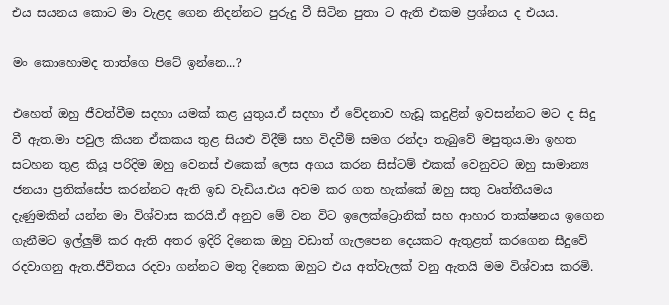එය සයනය කොට මා වැළද ගෙන නිදන්නට පුරුදු වී සිටින පුතා ට ඇති එකම ප්‍රශ්නය ද එයය.

මං කොහොමද තාත්ගෙ පිටේ ඉන්නෙ...?

එහෙත් ඔහු ජීවත්වීම සදහා යමක් කළ යුතුය.ඒ සදහා ඒ වේදනාව හැඩූ කදුළින් ඉවසන්නට මට ද සිදු වී ඇත.මා පවුල කියන ඒකකය තුළ සියළු විදීම් සහ විදවීම් සමග රන්දා තැබුවේ මපුතුය.මා ඉහත සටහන තුළ කියූ පරිදිම ඔහු වෙනස් එකෙක් ලෙස අගය කරන සිස්ටම් එකක් වෙනුවට ඔහු සාමාන්‍ය ජනයා ප්‍රතික්සේප කරන්නට ඇති ඉඩ වැඩිය.එය අවම කර ගත හැක්කේ ඔහු සතු වෘත්තීයමය දැණුමකින් යන්න මා විශ්වාස කරයි.ඒ අනුව මේ වන විට ඉලෙක්ට්‍රොනික් සහ ආහාර තාක්ෂනය ඉගෙන ගැනීමට ඉල්ලුම් කර ඇති අතර ඉදිරි දිනෙක ඔහු වඩාත් ගැලපෙන දෙයකට ඇතුළත් කරගෙන සීදුවේ රදවාගනු ඇත.ජීවිතය රදවා ගන්නට මතු දිනෙක ඔහුට එය අත්වැලක් වනු ඇතයි මම විශ්වාස කරමි.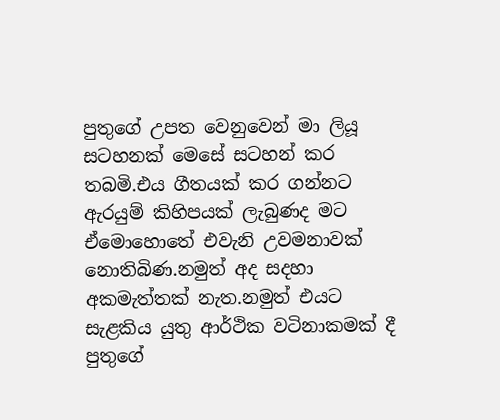පුතුගේ උපත වෙනුවෙන් මා ලියූ සටහනක් මෙසේ සටහන් කර තබමි.එය ගීතයක් කර ගන්නට ඇරයුම් කිහිපයක් ලැබුණද මට ඒමොහොතේ එවැනි උවමනාවක් නොතිබිණ.නමුත් අද සදහා අකමැත්තක් නැත.නමුත් එයට සැළකිය යුතු ආර්ථික වටිනාකමක් දී පුතුගේ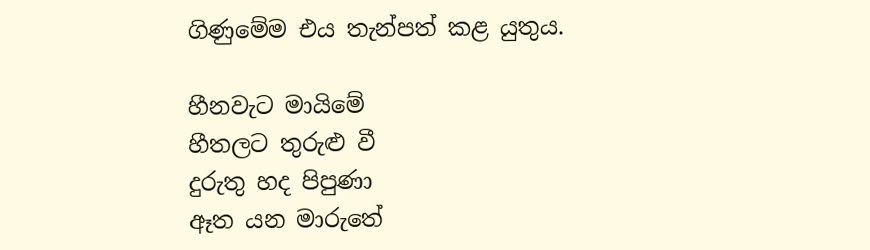ගිණුමේම එය තැන්පත් කළ යුතුය.

හීනවැට මායිමේ
හීතලට තුරුළු වී
දුරුතු හද පිපුණා
ඈත යන මාරුතේ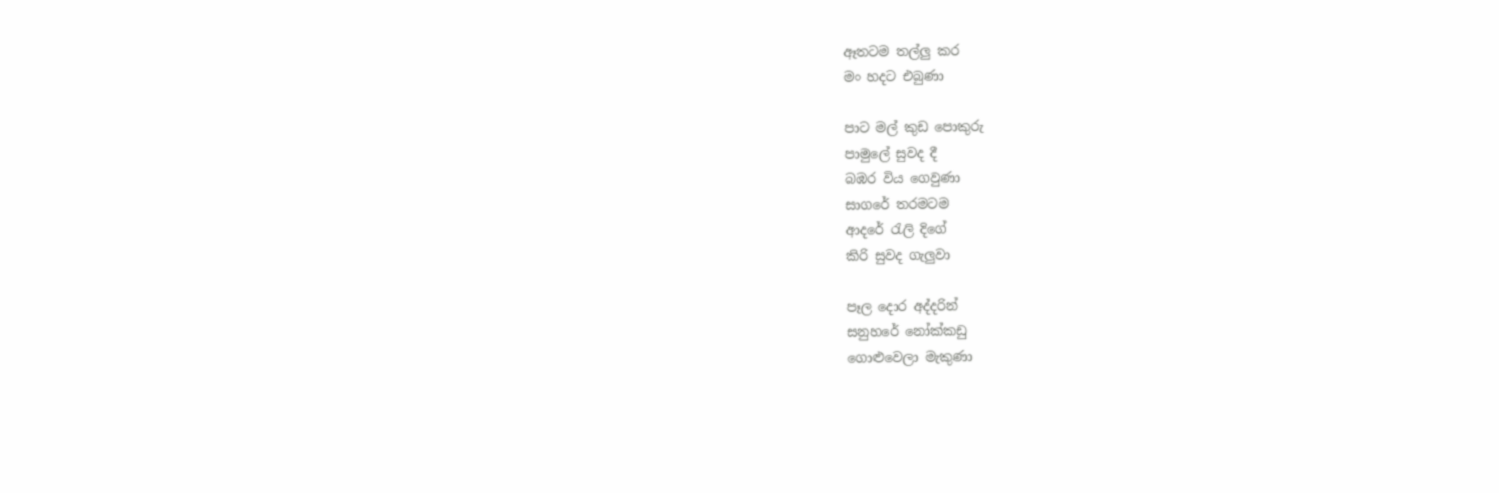ඈතටම තල්ලු කර
මං හදට එබුණා

පාට මල් කුඩ පොකුරු
පාමුලේ සුවද දී
බඹර විය ගෙවුණා
සාගරේ තරමටම
ආදරේ රැලි දිගේ
කිරි සුවද ගැලුවා

පෑල දොර අද්දරින්
සනුහරේ නෝක්කඩු
ගොළුවෙලා මැකුණා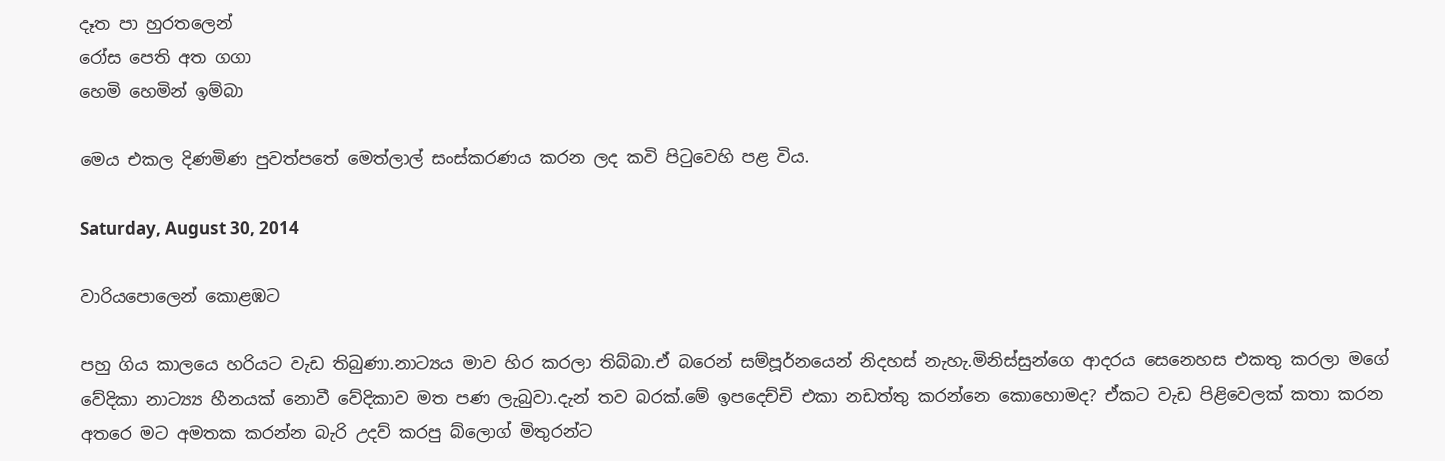දෑත පා හුරතලෙන්
රෝස පෙති අත ගගා
හෙමි හෙමින් ඉම්බා

මෙය එකල දිණමිණ පුවත්පතේ මෙත්ලාල් සංස්කරණය කරන ලද කවි පිටුවෙහි පළ විය.

Saturday, August 30, 2014

වාරියපොලෙන් කොළඹට

පහු ගිය කාලයෙ හරියට වැඩ තිබුණා.නාට්‍යය මාව හිර කරලා තිබ්බා.ඒ බරෙන් සම්පූර්නයෙන් නිදහස් නැහැ.මිනිස්සුන්ගෙ ආදරය සෙනෙහස එකතු කරලා මගේ වේදිකා නාට්‍ය්‍ය හීනයක් නොවී වේදිකාව මත පණ ලැබුවා.දැන් තව බරක්.මේ ඉපදෙච්චි එකා නඩත්තු කරන්නෙ කොහොමද? ඒකට වැඩ පිළිවෙලක් කතා කරන අතරෙ මට අමතක කරන්න බැරි උදව් කරපු බ්ලොග් මිතුරන්ට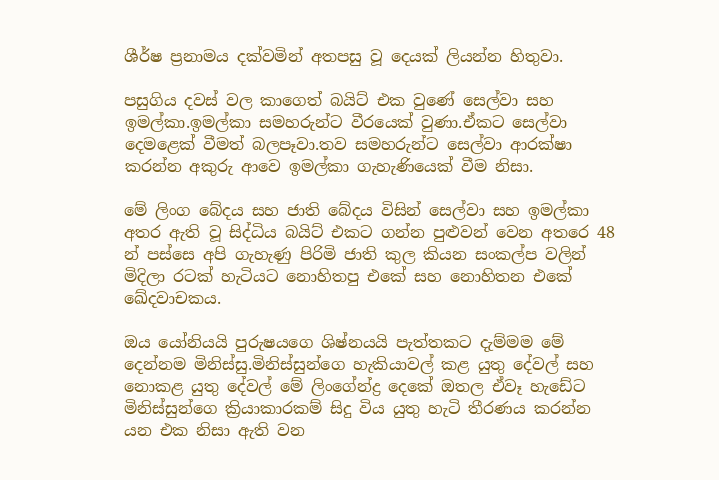ශීර්ෂ ප්‍රනාමය දක්වමින් අතපසු වූ දෙයක් ලියන්න හිතුවා.

පසුගිය දවස් වල කාගෙත් බයිට් එක වුණේ සෙල්වා සහ ඉමල්කා.ඉමල්කා සමහරුන්ට වීරයෙක් වුණා.ඒකට සෙල්වා දෙමළෙක් වීමත් බලපෑවා.තව සමහරුන්ට සෙල්වා ආරක්ෂා කරන්න අකුරු ආවෙ ඉමල්කා ගැහැණියෙක් වීම නිසා.

මේ ලිංග බේදය සහ ජාති බේදය විසින් සෙල්වා සහ ඉමල්කා අතර ඇති වූ සිද්ධිය බයිට් එකට ගන්න පුළුවන් වෙන අතරෙ 48 න් පස්සෙ අපි ගැහැණු පිරිමි ජාති කුල කියන සංකල්ප වලින් මිදිලා රටක් හැටියට නොහිතපු එකේ සහ නොහිතන එකේ ඛේදවාචකය.

ඔය යෝනියයි පුරුෂයගෙ ශිෂ්නයයි පැත්තකට දැම්මම මේ දෙන්නම මිනිස්සු.මිනිස්සුන්ගෙ හැකියාවල් කළ යුතු දේවල් සහ නොකළ යුතු දේවල් මේ ලිංගේන්ද්‍ර දෙකේ ඔතල ඒවෑ හැඩේට මිනිස්සුන්ගෙ ක්‍රියාකාරකම් සිදු විය යුතු හැටි තීරණය කරන්න යන එක නිසා ඇති වන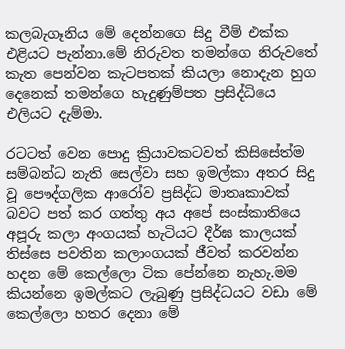කලබැගෑනිය මේ දෙන්නගෙ සිදු වීම් එක්ක එළියට පැන්නා.මේ නිරුවත තමන්ගෙ නිරුවතේ කැත පෙන්වන කැටපතක් කියලා නොදැන හුග දෙනෙක් තමන්ගෙ හැදුණුම්පත ප්‍රසිද්ධියෙ එලියට දැම්මා.

රටටත් වෙන පොදු ක්‍රියාවකටවත් කිසිසේත්ම සම්බන්ධ නැති සෙල්වා සහ ඉමල්කා අතර සිදු වූ පෞද්ගලික ආරෝව ප්‍රසිද්ධ මාතෘකාවක් බවට පත් කර ගත්තු අය අපේ සංස්කාතියෙ අපූරු කලා අංගයක් හැටියට දීර්ඝ කාලයක් තිස්සෙ පවතින කලාංගයක් ජීවත් කරවන්න හදන මේ කෙල්ලො ටික පේන්නෙ නැහැ.මම කියන්නෙ ඉමල්කට ලැබුණු ප්‍රසිද්ධයට වඩා මේ කෙල්ලො හතර දෙනා මේ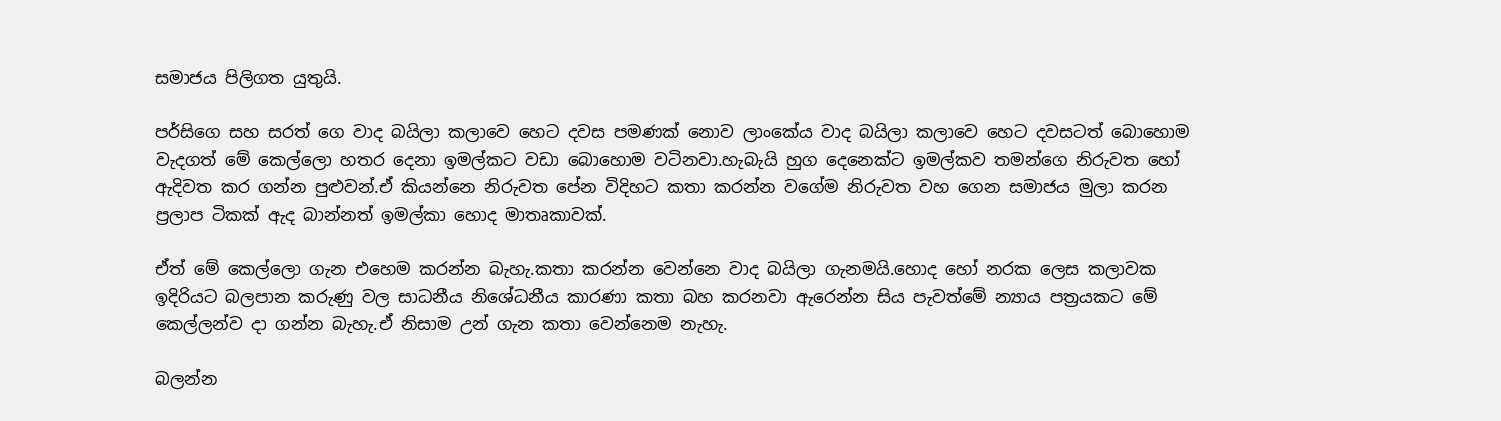සමාජය පිලිගත යුතුයි.

පර්සිගෙ සහ සරත් ගෙ වාද බයිලා කලාවෙ හෙට දවස පමණක් නොව ලාංකේය වාද බයිලා කලාවෙ හෙට දවසටත් බොහොම වැදගත් මේ කෙල්ලො හතර දෙනා ඉමල්කට වඩා බොහොම වටිනවා.හැබැයි හුග දෙනෙක්ට ඉමල්කව තමන්ගෙ නිරුවත හෝ ඇදිවත කර ගන්න පුළුවන්.ඒ කියන්නෙ නිරුවත පේන විදිහට කතා කරන්න වගේම නිරුවත වහ ගෙන සමාජය මුලා කරන ප්‍රලාප ටිකක් ඇද බාන්නත් ඉමල්කා හොද මාතෘකාවක්.

ඒත් මේ කෙල්ලො ගැන එහෙම කරන්න බැහැ.කතා කරන්න වෙන්නෙ වාද බයිලා ගැනමයි.හොද හෝ නරක ලෙස කලාවක ඉදිරියට බලපාන කරුණු වල සාධනීය නිශේධනීය කාරණා කතා බහ කරනවා ඇරෙන්න සිය පැවත්මේ න්‍යාය පත්‍රයකට මේ කෙල්ලන්ව දා ගන්න බැහැ.ඒ නිසාම උන් ගැන කතා වෙන්නෙම නැහැ.

බලන්න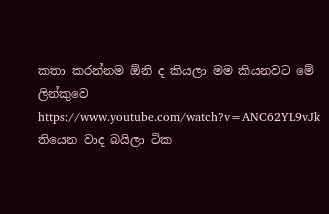කතා කරන්නම ඕනි ද කියලා මම කියනවට මේ ලින්කුවෙ
https://www.youtube.com/watch?v=ANC62YL9vJk තියෙන වාද බයිලා ටික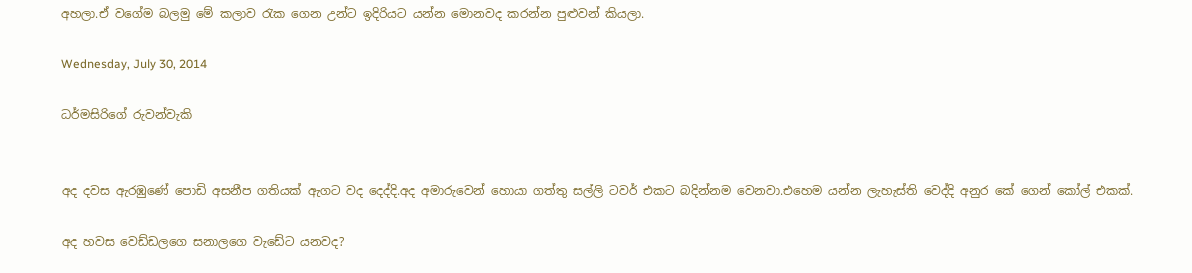අහලා.ඒ වගේම බලමු මේ කලාව රැක ගෙන උන්ට ඉදිරියට යන්න මොනවද කරන්න පුළුවන් කියලා.

Wednesday, July 30, 2014

ධර්මසිරිගේ රුවන්වැකි


අද දවස ඇරඹුණේ පොඩි අසනීප ගතියක් ඇගට වද දෙද්දි.අද අමාරුවෙන් හොයා ගත්තු සල්ලි ටවර් එකට බදින්නම වෙනවා.එහෙම යන්න ලැහැස්ති වෙද්දි අනුර කේ ගෙන් කෝල් එකක්.

අද හවස වෙඩ්ඩලගෙ සනාලගෙ වැඩේට යනවද?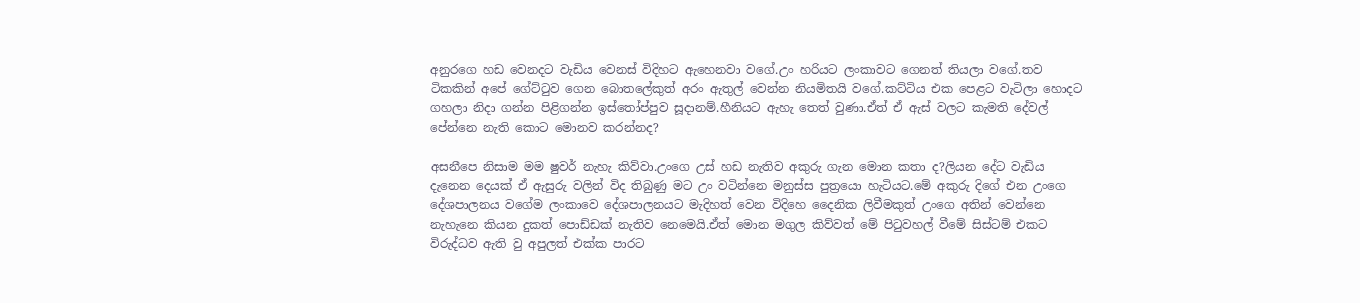අනුරගෙ හඩ වෙනදට වැඩිය වෙනස් විදිහට ඇහෙනවා වගේ.උං හරියට ලංකාවට ගෙනත් තියලා වගේ.තව ටිකකින් අපේ ගේට්ටුව ගෙන බොතලේකුත් අරං ඇතුල් වෙන්න නියමිතයි වගේ.කට්ටිය එක පෙළට වැටිලා හොදට ගහලා නිදා ගන්න පිළිගන්න ඉස්තෝප්පුව සූදානම්.හීනියට ඇහැ තෙත් වුණා.ඒත් ඒ ඇස් වලට කැමති දේවල් පේන්නෙ නැති කොට මොනව කරන්නද?

අසනීපෙ නිසාම මම ෂුවර් නැහැ කිව්වා.උංගෙ උස් හඩ නැතිව අකුරු ගැන මොන කතා ද?ලියන දේට වැඩිය දැනෙන දෙයක් ඒ ඇසුරු වලින් විද තිබුණු මට උං වටින්නෙ මනුස්ස පුත්‍රයො හැටියට.මේ අකුරු දිගේ එන උංගෙ දේශපාලනය වගේම ලංකාවෙ දේශපාලනයට මැදිහත් වෙන විදිහෙ දෛනික ලිවීමකුත් උංගෙ අතින් වෙන්නෙ නැහැනෙ කියන දුකත් පොඩ්ඩක් නැතිව නෙමෙයි.ඒත් මොන මගුල කිව්වත් මේ පිටුවහල් වීමේ සිස්ටම් එකට විරුද්ධව ඇති වු අපුලත් එක්ක පාරට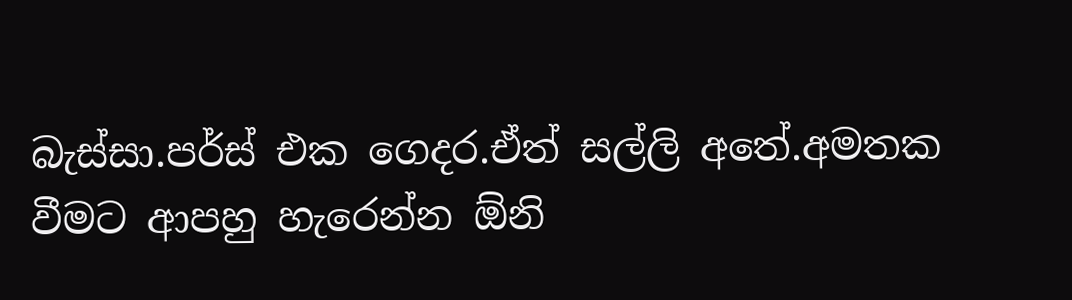බැස්සා.පර්ස් එක ගෙදර.ඒත් සල්ලි අතේ.අමතක වීමට ආපහු හැරෙන්න ඕනි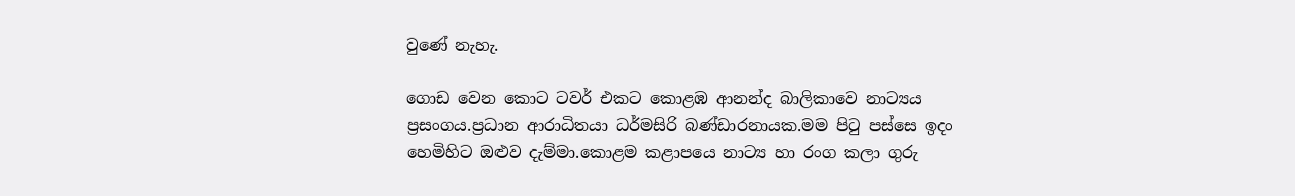වුණේ නැහැ.

ගොඩ වෙන කොට ටවර් එකට කොළඹ ආනන්ද බාලිකාවෙ නාට්‍යය ප්‍රසංගය.ප්‍රධාන ආරාධිතයා ධර්මසිරි බණ්ඩාරනායක.මම පිටු පස්සෙ ඉදං හෙමිහිට ඔළුව දැම්මා.කොළම කළාපයෙ නාට්‍ය හා රංග කලා ගුරු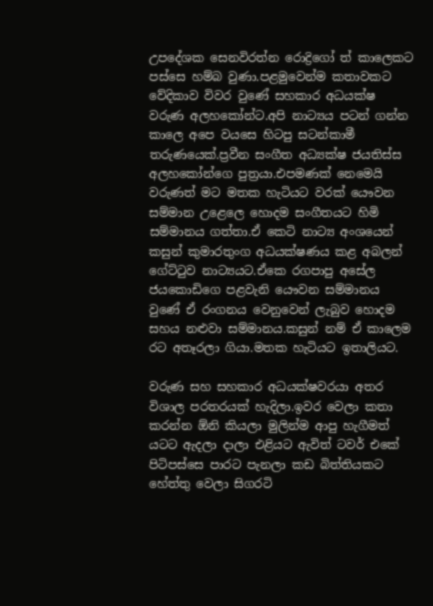උපදේශක සෙනවිරත්න රොද්‍රිගෝ ත් කාලෙකට පස්සෙ හම්බ වුණා.පළමුවෙන්ම කතාවකට වේදිකාව විවර වුණේ සහකාර අධයක්ෂ වරුණ අලහකෝන්ට.අපි නාට්‍යය පටන් ගන්න කාලෙ අපෙ වයසෙ හිටපු සටන්කාමී තරුණයෙක්.ප්‍රවීන සංගීත අධ්‍යක්ෂ ජයතිස්ස අලහකෝන්ගෙ පුත්‍රයා.එපමණක් නෙමෙයි වරුණත් මට මතක හැටියට වරක් යෞවන සම්මාන උළෙලෙ හොදම සංගීතයට හිමි සම්මානය ගත්තා.ඒ කෙටි නාට්‍ය අංශයෙන් කසුන් කුමාරතුංග අධයක්ෂණය කළ අබලන් ගේට්ටුව නාට්‍යයට.ඒකෙ රගපාපු අසේල ජයකොඩිගෙ පළවැනි යෞවන සම්මානය වුණේ ඒ රංගනය වෙනුවෙන් ලැබුව හොදම සහය නළුවා සම්මානය.කසුන් නම් ඒ කාලෙම රට අතෑරලා ගියා.මතක හැටියට ඉතාලියට.

වරුණ සහ සහකාර අධයක්ෂවරයා අතර විශාල පරතරයක් හැදිලා.ඉවර වෙලා කතා කරන්න ඕනි කියලා මුලින්ම ආපු හැගීමත් යටට ඇදලා දාලා එළියට ඇවිත් ටවර් එකේ පිටිපස්සෙ පාරට පැනලා කඩ බිත්තියකට හේත්තු වෙලා සිගරටි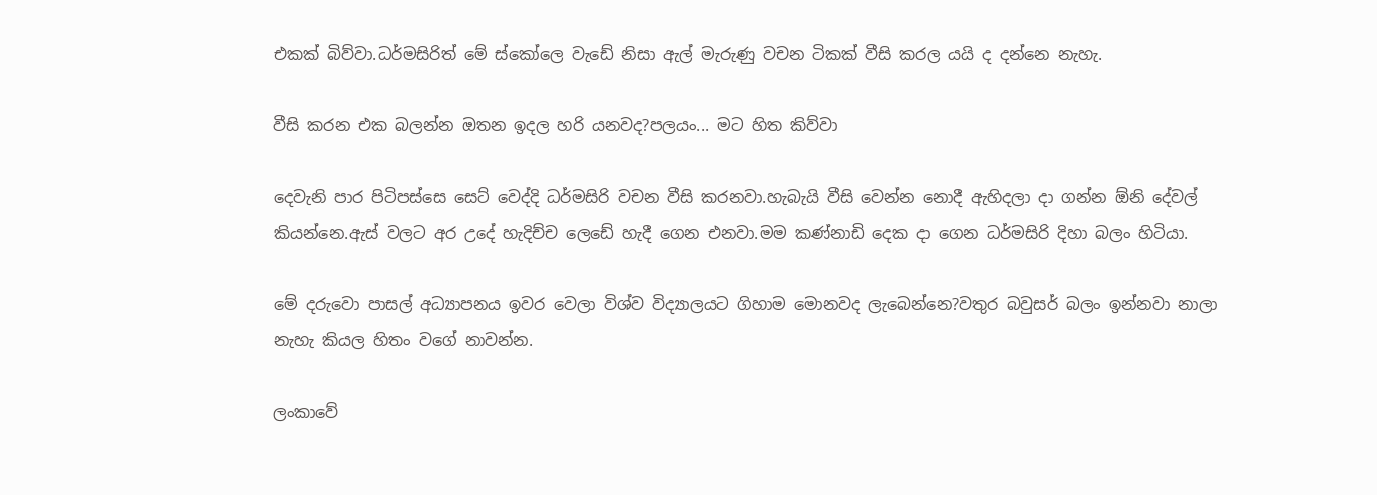එකක් බිව්වා.ධර්මසිරිත් මේ ස්කෝලෙ වැඩේ නිසා ඇල් මැරුණු වචන ටිකක් වීසි කරල යයි ද දන්නෙ නැහැ.

වීසි කරන එක බලන්න ඔතන ඉදල හරි යනවද?පලයං... මට හිත කිව්වා

දෙවැනි පාර පිටිපස්සෙ සෙට් වෙද්දි ධර්මසිරි වචන වීසි කරනවා.හැබැයි වීසි වෙන්න නොදී ඇහිදලා දා ගන්න ඕනි දේවල් කියන්නෙ.ඇස් වලට අර උදේ හැදිච්ච ලෙඩේ හැදී ගෙන එනවා.මම කණ්නාඩි දෙක දා ගෙන ධර්මසිරි දිහා බලං හිටියා.

මේ දරුවො පාසල් අධ්‍යාපනය ඉවර වෙලා විශ්ව විද්‍යාලයට ගිහාම මොනවද ලැබෙන්නෙ?වතුර බවුසර් බලං ඉන්නවා නාලා නැහැ කියල හිතං වගේ නාවන්න.

ලංකාවේ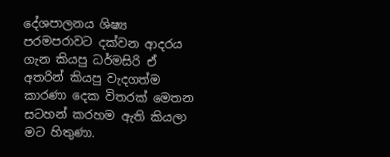දේශපාලනය ශිෂ්‍ය පරමපරාවට දක්වන ආදරය ගැන කියපු ධර්මසිරි ඒ අතරින් කියපු වැදගත්ම කාරණා දෙක විතරක් මෙතන සටහන් කරහම ඇති කියලා මට හිතුණා.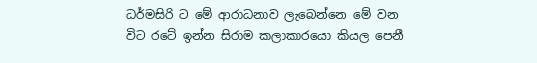ධර්මසිරි ට මේ ආරාධනාව ලැබෙන්නෙ මේ වන විට රටේ ඉන්න සිරාම කලාකාරයො කියල පෙනී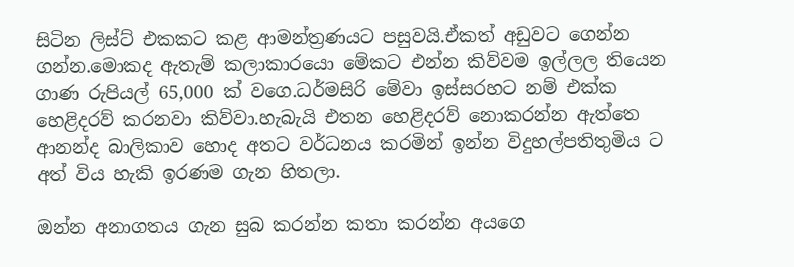සිටින ලිස්ට් එකකට කළ ආමන්ත්‍රණයට පසුවයි.ඒකත් අඩුවට ගෙන්න ගන්න.මොකද ඇතැම් කලාකාරයො මේකට එන්න කිව්වම ඉල්ලල තියෙන ගාණ රුපියල් 65,000 ක් වගෙ.ධර්මසිරි මේවා ඉස්සරහට නම් එක්ක හෙළිදරව් කරනවා කිව්වා.හැබැයි එතන හෙළිදරව් නොකරන්න ඇත්තෙ ආනන්ද බාලිකාව හොද අතට වර්ධනය කරමින් ඉන්න විදුහල්පතිතුමිය ට අත් විය හැකි ඉරණම ගැන හිතලා.

ඔන්න අනාගතය ගැන සුබ කරන්න කතා කරන්න අයගෙ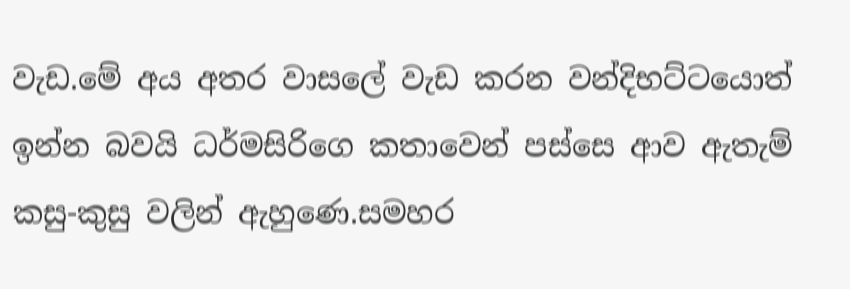වැඩ.මේ අය අතර වාසලේ වැඩ කරන වන්දිභට්ටයොත් ඉන්න බවයි ධර්මසිරිගෙ කතාවෙන් පස්සෙ ආව ඇතැම් කසු-කුසු වලින් ඇහුණෙ.සමහර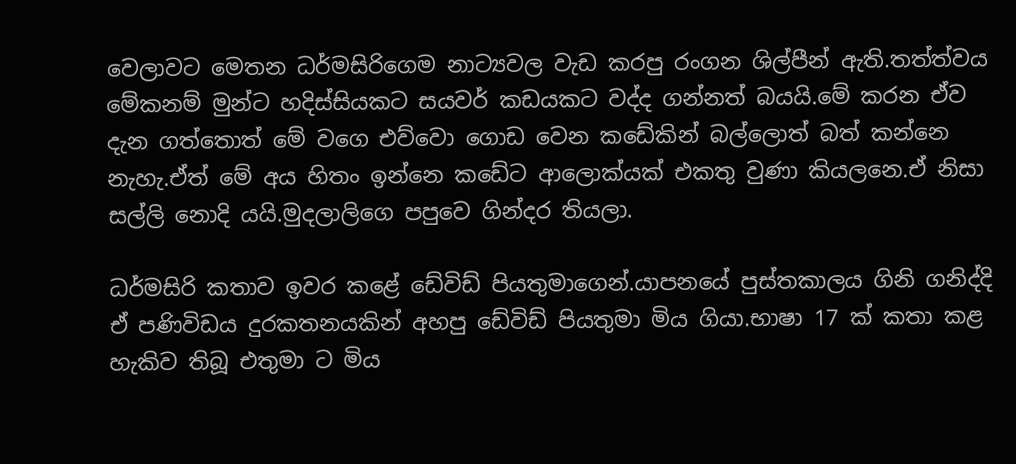වෙලාවට මෙතන ධර්මසිරිගෙම නාට්‍යවල වැඩ කරපු රංගන ශිල්පීන් ඇති.තත්ත්වය මේකනම් මුන්ට හදිස්සියකට සයවර් කඩයකට වද්ද ගන්නත් බයයි.මේ කරන ඒව දැන ගත්තොත් මේ වගෙ එව්වො ගොඩ වෙන කඩේකින් බල්ලොත් බත් කන්නෙ නැහැ.ඒත් මේ අය හිතං ඉන්නෙ කඩේට ආලොක්යක් එකතු වුණා කියලනෙ.ඒ නිසා සල්ලි නොදි යයි.මුදලාලිගෙ පපුවෙ ගින්දර තියලා.

ධර්මසිරි කතාව ඉවර කළේ ඩේවිඩ් පියතුමාගෙන්.යාපනයේ පුස්තකාලය ගිනි ගනිද්දි ඒ පණිවිඩය දුරකතනයකින් අහපු ඩේවිඩ් පියතුමා මිය ගියා.භාෂා 17 ක් කතා කළ හැකිව තිබූ එතුමා ට මිය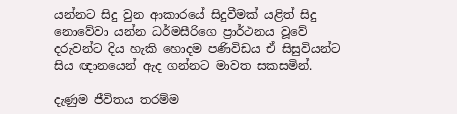යන්නට සිදු වුන ආකාරයේ සිදුවීමක් යළිත් සිදු නොවේවා යන්න ධර්මසීරිගෙ ප්‍රාර්ථනය වූවේ දරුවන්ට දිය හැකි හොදම පණිවිඩය ඒ සිසුවියන්ට සිය ඥානයෙන් ඇද ගන්නට මාවත සකසමින්.

දැණුම ජීවිතය තරම්ම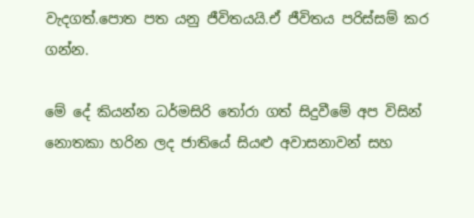වැදගත්.පොත පත යනු ජීවිතයයි.ඒ ජීවිතය පරිස්සම් කර ගන්න.

මේ දේ කියන්න ධර්මසිරි තෝරා ගත් සිදුවීමේ අප විසින් නොතකා හරින ලද ජාතියේ සියළු අවාසනාවන් සහ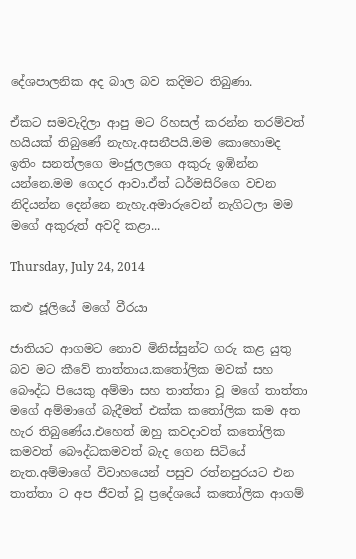දේශපාලනික අද බාල බව කදිමට තිබුණා.

ඒකට සමවැදිලා ආපු මට රිහසල් කරන්න තරම්වත් හයියක් තිබුණේ නැහැ.අසනීපයි.මම කොහොමද ඉතිං සනත්ලගෙ මංජුලලගෙ අකුරු ඉඹින්න යන්නෙ.මම ගෙදර ආවා.ඒත් ධර්මසිරිගෙ වචන නිදියන්න දෙන්නෙ නැහැ.අමාරුවෙන් නැගිටලා මම මගේ අකුරුත් අවදි කළා...

Thursday, July 24, 2014

කළු ජූලියේ මගේ වීරයා

ජාතියට ආගමට නොව මිනිස්සුන්ට ගරු කළ යුතු බව මට කීවේ තාත්තාය.කතෝලික මවක් සහ බෞද්ධ පියෙකු අම්මා සහ තාත්තා වූ මගේ තාත්තා මගේ අම්මාගේ බැදීමත් එක්ක කතෝලික කම අත හැර තිබුණේය.එහෙත් ඔහු කවදාවත් කතෝලික කමවත් බෞද්ධකමවත් බැද ගෙන සිටියේ නැත.අම්මාගේ විවාහයෙන් පසුව රත්නපුරයට එන තාත්තා ට අප ජීවත් වූ ප්‍රදේශයේ කතෝලික ආගම්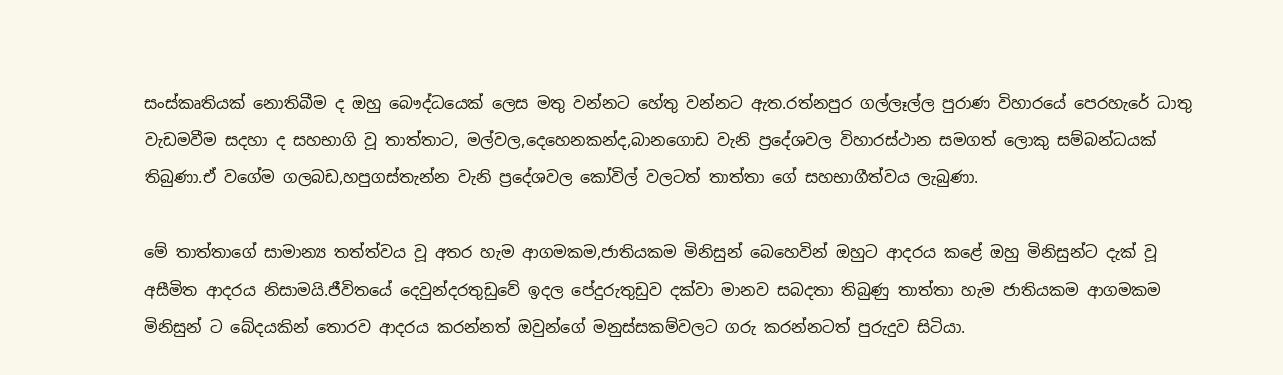සංස්කෘතියක් නොතිබීම ද ඔහු බෞද්ධයෙක් ලෙස මතු වන්නට හේතු වන්නට ඇත.රත්නපුර ගල්ලෑල්ල පුරාණ විහාරයේ පෙරහැරේ ධාතු වැඩමවීම සදහා ද සහභාගි වූ තාත්තාට, මල්වල,දෙහෙනකන්ද,බානගොඩ වැනි ප්‍රදේශවල විහාරස්ථාන සමගත් ලොකු සම්බන්ධයක් තිබුණා.ඒ වගේම ගලබඩ,හපුගස්තැන්න වැනි ප්‍රදේශවල කෝවිල් වලටත් තාත්තා ගේ සහභාගීත්වය ලැබුණා.

මේ තාත්තාගේ සාමාන්‍ය තත්ත්වය වූ අතර හැම ආගමකම,ජාතියකම මිනිසුන් බෙහෙවින් ඔහුට ආදරය කළේ ඔහු මිනිසුන්ට දැක් වූ අසීමිත ආදරය නිසාමයි.ජීවිතයේ දෙවුන්දරතුඩුවේ ඉදල පේදුරුතුඩුව දක්වා මානව සබදතා තිබුණු තාත්තා හැම ජාතියකම ආගමකම මිනිසුන් ට බේදයකින් තොරව ආදරය කරන්නත් ඔවුන්ගේ මනුස්සකම්වලට ගරු කරන්නටත් පුරුදුව සිටියා.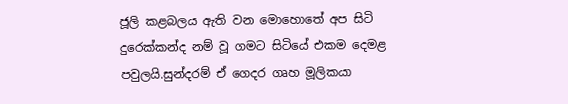ජූලි කළබලය ඇති වන මොහොතේ අප සිටි දුරෙක්කන්ද නම් වූ ගමට සිටියේ එකම දෙමළ පවුලයි.සුන්දරම් ඒ ගෙදර ගෘහ මූලිකයා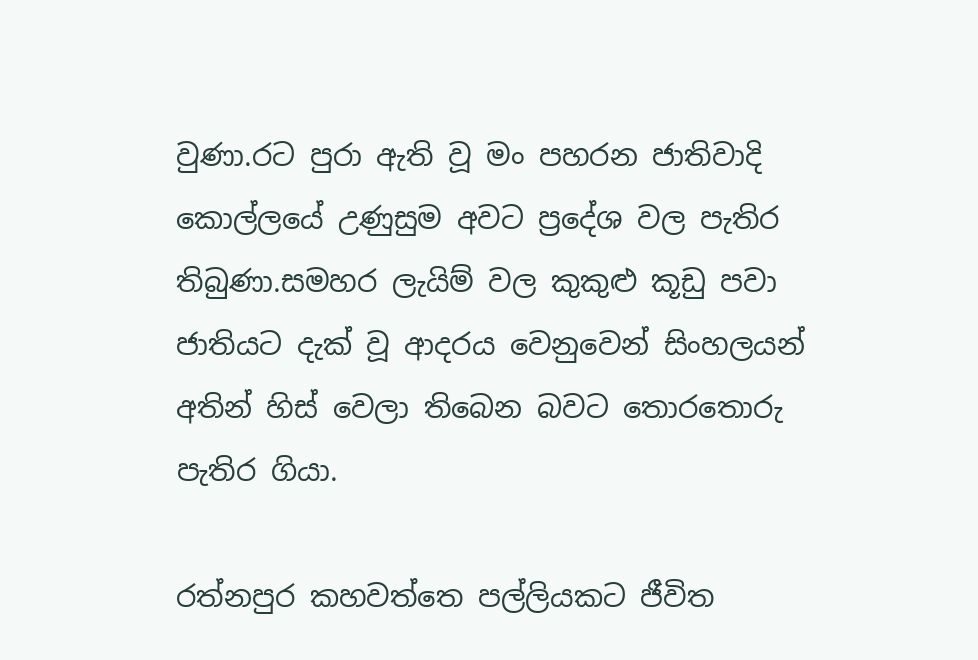වුණා.රට පුරා ඇති වූ මං පහරන ජාතිවාදි කොල්ලයේ උණුසුම අවට ප්‍රදේශ වල පැතිර තිබුණා.සමහර ලැයිම් වල කුකුළු කූඩු පවා ජාතියට දැක් වූ ආදරය වෙනුවෙන් සිංහලයන් අතින් හිස් වෙලා තිබෙන බවට තොරතොරු පැතිර ගියා.

රත්නපුර කහවත්තෙ පල්ලියකට ජීවිත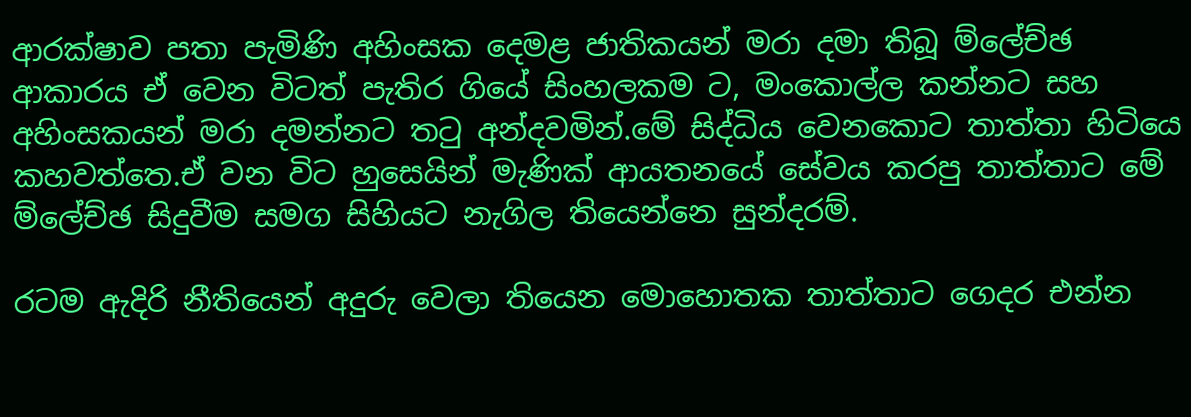ආරක්ෂාව පතා පැමිණි අහිංසක දෙමළ ජාතිකයන් මරා දමා තිබූ ම්ලේච්ඡ ආකාරය ඒ වෙන විටත් පැතිර ගියේ සිංහලකම ට, මංකොල්ල කන්නට සහ අහිංසකයන් මරා දමන්නට තටු අන්දවමින්.මේ සිද්ධිය වෙනකොට තාත්තා හිටියෙ කහවත්තෙ.ඒ වන විට හුසෙයින් මැණික් ආයතනයේ සේවය කරපු තාත්තාට මේ ම්ලේච්ඡ සිදුවීම සමග සිහියට නැගිල තියෙන්නෙ සුන්දරම්.

රටම ඇදිරි නීතියෙන් අදුරු වෙලා තියෙන මොහොතක තාත්තාට ගෙදර එන්න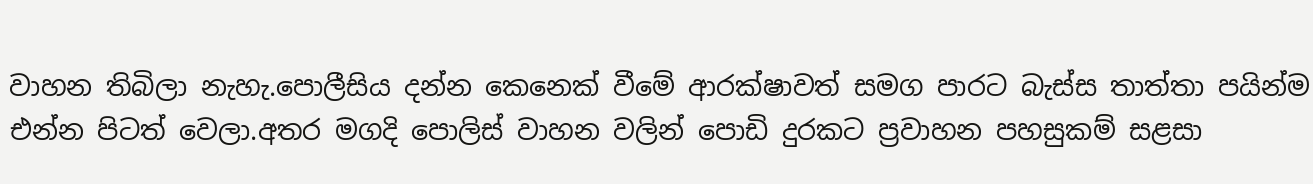වාහන තිබිලා නැහැ.පො‍ලීසිය දන්න කෙනෙක් වීමේ ආරක්ෂාවත් සමග පාරට බැස්ස තාත්තා පයින්ම එන්න පිටත් වෙලා.අතර මගදි පොලිස් වාහන වලින් පොඩි දුරකට ප්‍රවාහන පහසුකම් සළසා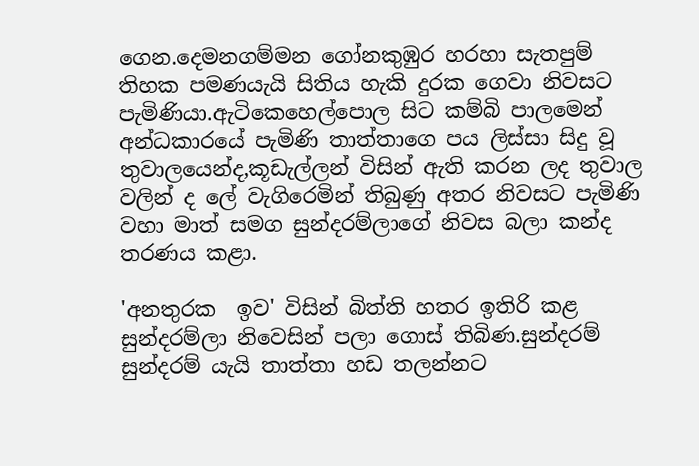ගෙන.දෙමනගම්මන ගෝනකුඹුර හරහා සැතපුම් තිහක පමණයැයි සිතිය හැකි දුරක ගෙවා නිවසට පැමිණියා.ඇටිකෙහෙල්පොල සිට කම්බි පාලමෙන් අන්ධකාරයේ පැමිණි තාත්තාගෙ පය ලිස්සා සිදු වූ තුවාලයෙන්ද,කූඩැල්ලන් විසින් ඇති කරන ලද තුවාල වලින් ද ලේ වැගිරෙමින් තිබුණු අතර නිවසට පැමිණි වහා මාත් සමග සුන්දරම්ලාගේ නිවස බලා කන්ද තරණය කළා.

'අනතුරක  ඉව' විසින් බිත්ති හතර ඉතිරි කළ සුන්දරම්ලා නිවෙසින් පලා ගොස් තිබිණ.සුන්දරම් සුන්දරම් යැයි තාත්තා හඩ තලන්නට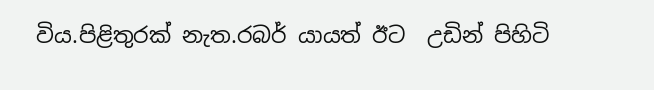විය.පිළිතුරක් නැත.රබර් යායත් ඊට  උඩින් පිහිටි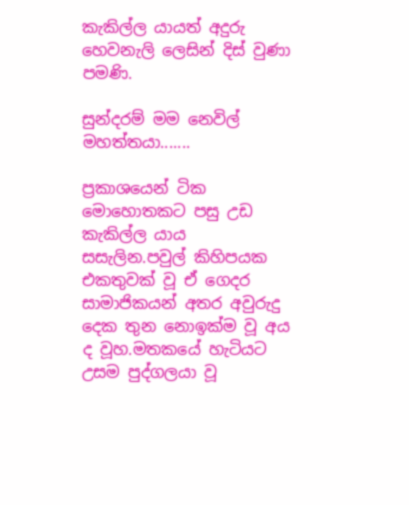කැකිල්ල යායත් අදුරු හෙවනැලි ලෙසින් දිස් වුණා පමණි.

සුන්දරම් මම නෙවිල් මහත්තයා.......

ප්‍රකාශයෙන් ටික මොහොතකට පසු උඩ කැකිල්ල යාය සසැලින.පවුල් කිහිපයක එකතුවක් වූ ඒ ගෙදර සාමාජිකයන් අතර අවුරුදු දෙක තුන නොඉක්ම වූ අය ද වූහ.මතකයේ හැටියට උසම පුද්ගලයා වූ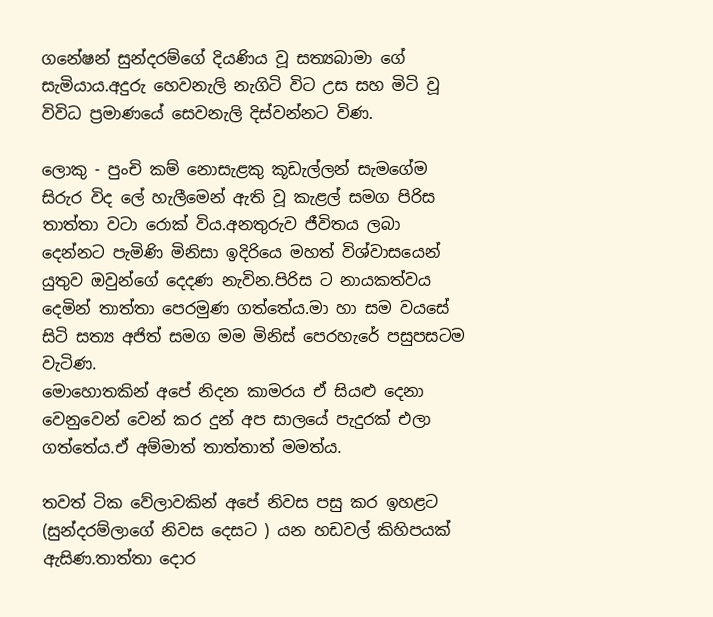ගනේෂන් සුන්දරම්ගේ දියණිය වූ සත්‍යබාමා ගේ සැමියාය.අදුරු හෙවනැලි නැගිටි විට උස සහ මිටි වූ විවිධ ප්‍රමාණයේ සෙවනැලි දිස්වන්නට විණ.

ලොකු - පුංචි කම් නොසැළකු කූඩැල්ලන් සැමගේම සිරුර විද ලේ හැලීමෙන් ඇති වූ කැළල් සමග පිරිස තාත්තා වටා රොක් විය.අනතුරුව ජීවිතය ලබා දෙන්නට පැමිණි මිනිසා ඉදිරියෙ මහත් විශ්වාසයෙන් යුතුව ඔවුන්ගේ දෙදණ නැවින.පිරිස ට නායකත්වය දෙමින් තාත්තා පෙරමුණ ගත්තේය.මා හා සම වයසේ සිටි සත්‍ය අජිත් සමග මම මිනිස් පෙරහැරේ පසුපසටම වැටිණ.
මොහොතකින් අපේ නිදන කාමරය ඒ සියළු දෙනා වෙනුවෙන් වෙන් කර දුන් අප සාලයේ පැදුරක් එලා ගත්තේය.ඒ අම්මාත් තාත්තාත් මමත්ය.

තවත් ටික වේලාවකින් අපේ නිවස පසු කර ඉහළට (සුන්දරම්ලාගේ නිවස දෙසට ) යන හඩවල් කිහිපයක් ඇසිණ.තාත්තා දොර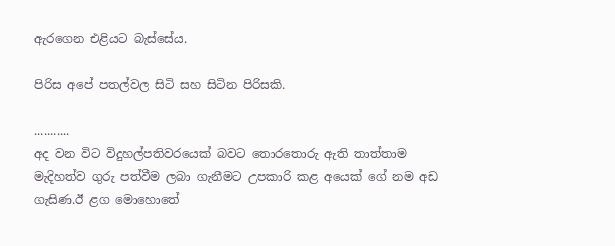ඇරගෙන එළියට බැස්සේය.

පිරිස අපේ පතල්වල සිටි සහ සිටින පිරිසකි.

...........
අද වන විට විදුහල්පතිවරයෙක් බවට තොරතොරු ඇති තාත්තාම මැදිහත්ව ගුරු පත්වීම ලබා ගැනීමට උපකාරි කළ අයෙක් ගේ නම අඩ ගැසිණ.ඊ ළග මොහොතේ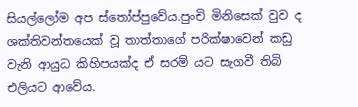සියල්ලෝම අප ස්තෝප්පුවේය.පුංචි මිනිසෙක් වුව ද ශක්තිවන්තයෙක් වූ තාත්තාගේ පරික්ෂාවෙන් කඩු වැනි ආයුධ කිහිපයක්ද ඒ සරම් යට සැගවී තිබි එලියට ආවේය.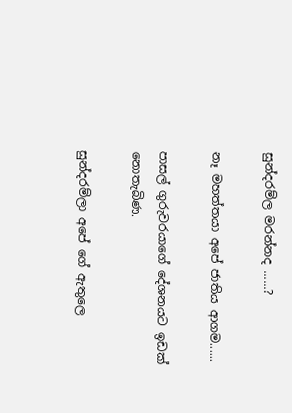සුන්දරම්ල මරන්නද ......?

නෑ මහත්තයා අපේ ජාතිය ආගම......

පාසල් ගුරුවරයාගේ දේශනයට ඉඩක් නොතැබිණ.

සුන්දරම්ලා අපේ ගේ ඇතුලෙ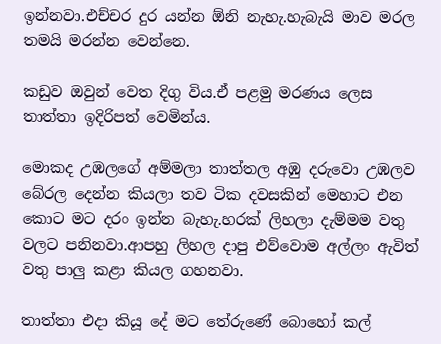ඉන්නවා.එච්චර දුර යන්න ඕනි නැහැ.හැබැයි මාව මරල තමයි මරන්න වෙන්නෙ.

කඩුව ඔවුන් වෙත දිගු විය.ඒ පළමු මරණය ලෙස තාත්තා ඉදිරිපත් වෙමින්ය.

මොකද උඹලගේ අම්මලා තාත්තල අඹු දරුවො උඹලව බේරල දෙන්න කියලා තව ටික දවසකින් මෙහාට එන කොට මට දරං ඉන්න බැහැ.හරක් ලිහලා දැම්මම වතු වලට පනිනවා.ආපහු ලිහල දාපු එව්වොම අල්ලං ඇවිත් වතු පාලු කළා කියල ගහනවා.

තාත්තා එදා කියූ දේ මට තේරුණේ බොහෝ කල්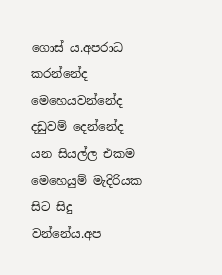ගොස් ය.අපරාධ කරන්නේද මෙහෙයවන්නේද දඩුවම් දෙන්නේද යන සියල්ල එකම මෙහෙයුම් මැදිරියක සිට සිදු වන්නේය.අප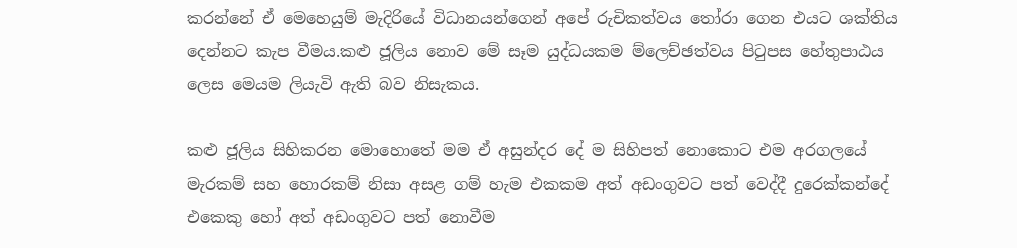කරන්නේ ඒ මෙහෙයුම් මැදිරියේ විධානයන්ගෙන් අපේ රුචිකත්වය තෝරා ගෙන එයට ශක්තිය දෙන්නට කැප වීමය.කළු ජූලිය නොව මේ සෑම යුද්ධයකම ම්ලෙච්ඡත්වය පිටුපස හේතුපාඨය ලෙස මෙයම ලියැවි ඇති බව නිසැකය.

කළු ජූලිය සිහිකරන මොහොතේ මම ඒ අසුන්දර දේ ම සිහිපත් නොකොට එම අරගලයේ මැරකම් සහ හොරකම් නිසා අසළ ගම් හැම එකකම අත් අඩංගුවට පත් වෙද්දී දුරෙක්කන්දේ එකෙකු හෝ අත් අඩංගුවට පත් නොවීම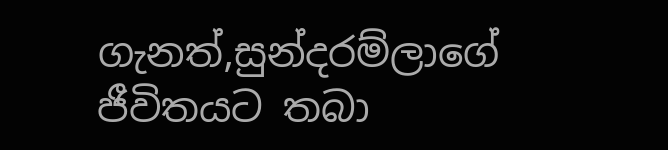ගැනත්,සුන්දරම්ලාගේ ජීවිතයට තබා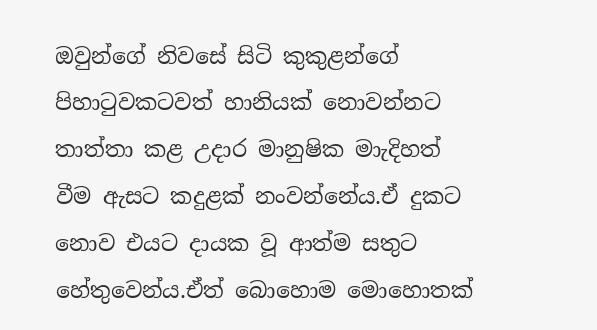ඔවුන්ගේ නිවසේ සිටි කුකුළන්ගේ පිහාටුවකටවත් හානියක් නොවන්නට තාත්තා කළ උදාර මානුෂික මා‍ැදිහත් වීම ඇසට කදුළක් නංවන්නේය.ඒ දුකට නොව එයට දායක වූ ආත්ම සතුට හේතුවෙන්ය.ඒත් බොහොම මොහොතක්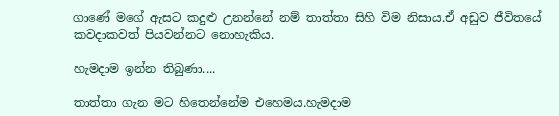ගාණේ මගේ ඇසට කදුළු උනන්නේ නම් තාත්තා සිහි විම නිසාය.ඒ අඩුව ජීවිතයේ කවදාකවත් පියවන්නට නොහැකිය.

හැමදාම ඉන්න තිබුණා....

තාත්තා ගැන මට හිතෙන්නේම එහෙමය.හැමදාම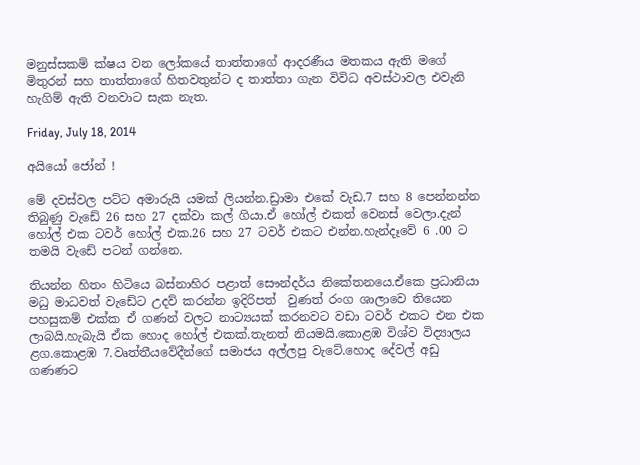මනුස්සකම් ක්ෂය වන ලෝකයේ තාත්තාගේ ආදරණීය මතකය ඇති මගේ මිතුරන් සහ තාත්තාගේ හිතවතුන්ට ද තාත්තා ගැන විවිධ අවස්ථාවල එවැනි හැගිම් ඇති වනවාට සැක නැත.

Friday, July 18, 2014

අයියෝ ජෝන් !

මේ දවස්වල පට්ට අමාරුයි යමක් ලියන්න.ඩ්‍රාමා එකේ වැඩ.7 සහ 8 පෙන්නන්න තිබුණු වැඩේ 26 සහ 27 දක්වා කල් ගියා.ඒ හෝල් එකත් වෙනස් වෙලා.දැන් හෝල් එක ටවර් හෝල් එක.26 සහ 27 ටවර් එකට එන්න.හැන්දෑවේ 6 .00 ට තමයි වැඩේ පටන් ගන්නෙ.

තියන්න හිතං හිටියෙ බස්නාහිර පළාත් සෞන්දර්ය නිකේතනයෙ.ඒකෙ ප්‍රධානියා මධු මාධවත් වැඩේට උදව් කරන්න ඉදිරිපත්  වුණත් රංග ශාලාවෙ තියෙන පහසුකම් එක්ක ඒ ගණන් වලට නාට්‍යයක් කරනවට වඩා ටවර් එකට එන එක ලාබයි.හැබැයි ඒක හොද හෝල් එකක්.තැනත් නියමයි.කොළඹ විශ්ව විද්‍යාලය ළග.කොළඹ 7.වෘත්තීයවේදීන්ගේ සමාජය අල්ලපු වැටේ.හොද දේවල් අඩු ගණණට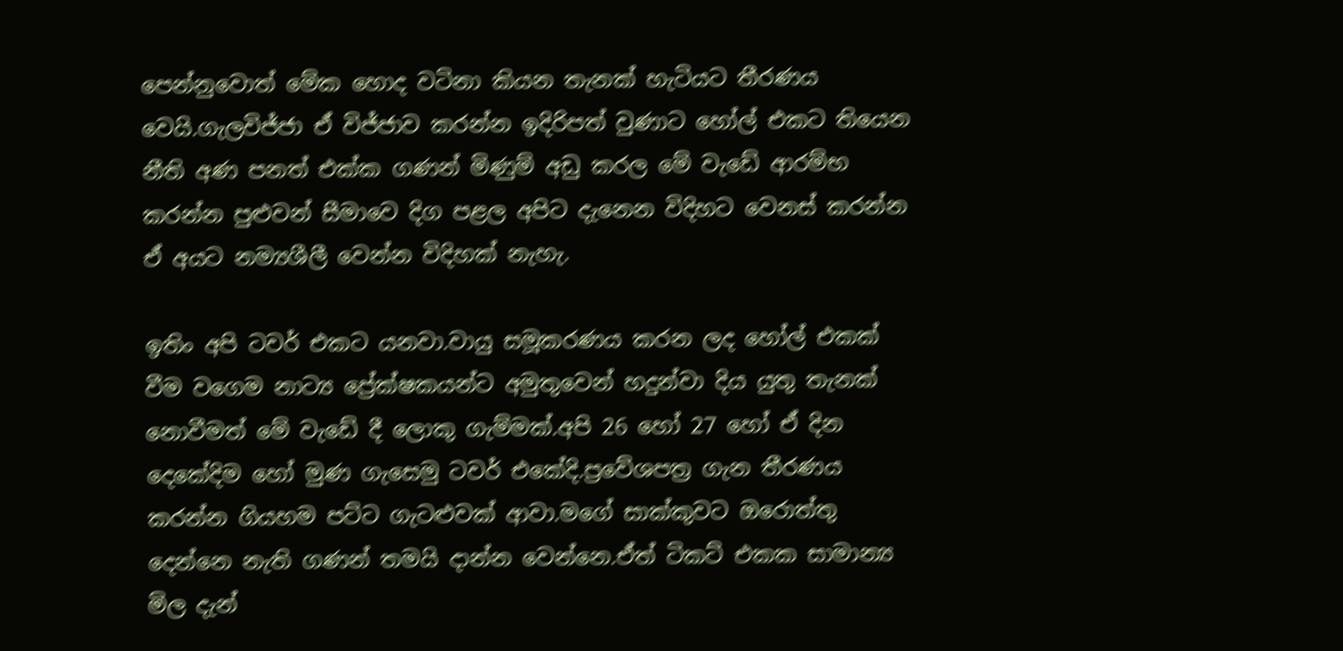පෙන්නුවොත් මේක හොද වටිනා කියන තැනක් හැටියට තීරණය වෙයි.ගැලවිජ්ජා ඒ විජ්ජාව කරන්න ඉදිරිපත් වුණාට හෝල් එකට තියෙන නීති අණ පනත් එක්ක ගණන් මිණුම් අඩු කරල මේ වැඩේ ආරම්භ කරන්න පුළුවන් සීමාවෙ දිග පළල අපිට දැනෙන විදිහට වෙනස් කරන්න ඒ අයට නම්‍යශීලී වෙන්න විදිහක් නැහැ.

ඉතිං අපි ටවර් එකට යනවා.වායු සමූකරණය කරන ලද හෝල් එකක් වීම වගෙම නාට්‍ය ප්‍රේක්ෂකයන්ට අමුතුවෙන් හදුන්වා දිය යුතු තැනක් නොවීමත් මේ වැඩේ දී ලොකු ගැම්මක්.අපි 26 හෝ 27 හෝ ඒ දින දෙකේදිම හෝ මුණ ගැසෙමු ටවර් එකේදි.ප්‍රවේශපත්‍ර ගැන තීරණය කරන්න ගියහම පට්ට ගැටළුවක් ආවා.මගේ සාක්කුවට ඔරොත්තු දෙන්නෙ නැති ගණන් තමයි දාන්න වෙන්නෙ.ඒත් ටිකට් එකක සාමාන්‍ය මිල දැන්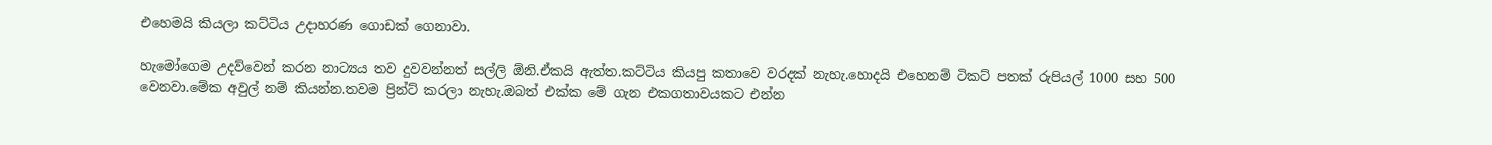එහෙමයි කියලා කට්ටිය උදාහරණ ගොඩක් ගෙනාවා.

හැමෝගෙම උදව්වෙන් කරන නාට්‍යය තව දුවවන්නත් සල්ලි ඕනි.ඒකයි ඇත්ත.කට්ටිය කියපු කතාවෙ වරදක් නැහැ.හොදයි එහෙනම් ටිකට් පතක් රුපියල් 1000 සහ 500 වෙනවා.මේක අවුල් නම් කියන්න.තවම ප්‍රින්ට් කරලා නැහැ.ඔබත් එක්ක මේ ගැන එකගතාවයකට එන්න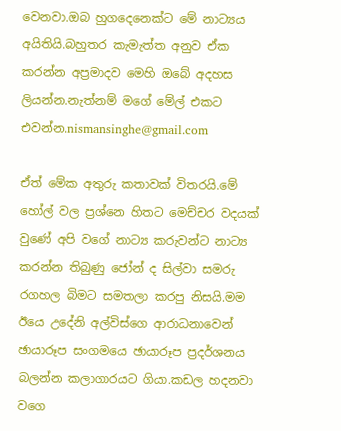වෙනවා.ඔබ හුගදෙනෙක්ට මේ නාට්‍යය අයිතියි.බහුතර කැමැත්ත අනුව ඒක කරන්න අප්‍රමාදව මෙහි ඔබේ අදහස ලියන්න.නැත්නම් මගේ මේල් එකට එවන්න.nismansinghe@gmail.com

ඒත් මේක අතුරු කතාවක් විතරයි.මේ හෝල් වල ප්‍රශ්නෙ හිතට මෙච්චර වදයක් වුණේ අපි වගේ නාට්‍ය කරුවන්ට නාට්‍ය කරන්න තිබුණු ජෝන් ද සිල්වා සමරු රගහල බිමට සමතලා කරපු නිසයි.මම ඊයෙ උදේනි අල්විස්ගෙ ආරාධනාවෙන් ඡායාරූප සංගමයෙ ඡායාරූප ප්‍රදර්ශනය බලන්න කලාගාරයට ගියා.කඩල හදනවා වගෙ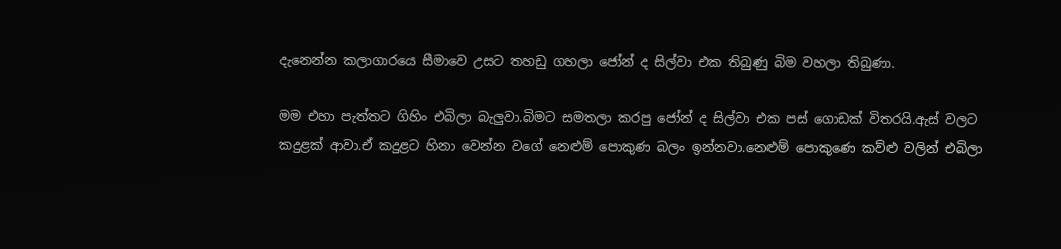දැනෙන්න කලාගාරයෙ සීමාවෙ උසට තහඩු ගහලා ජෝන් ද සිල්වා එක තිබුණු බිම වහලා තිබුණා.

මම එහා පැත්තට ගිහිං එබිලා බැලුවා.බිමට සමතලා කරපු ජෝන් ද සිල්වා එක පස් ගොඩක් විතරයි.ඇස් වලට කදුළක් ආවා.ඒ කදුළට හිනා වෙන්න වගේ නෙළුම් පොකුණ බලං ඉන්නවා.නෙළුම් පොකුණෙ කව්ළු වලින් එබිලා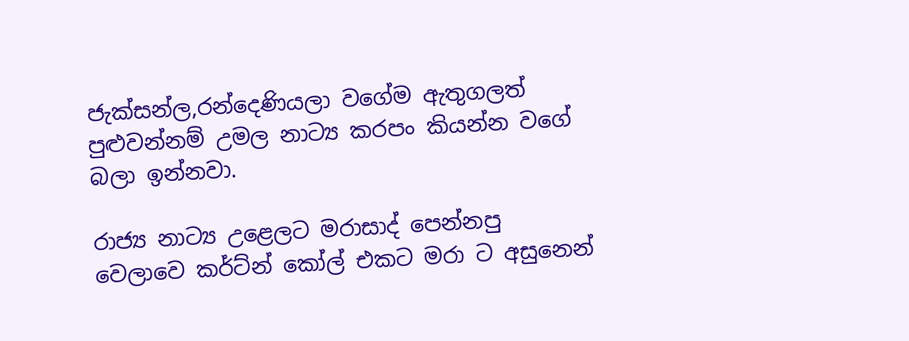ජැක්සන්ල,රන්දෙණියලා වගේම ඇතුගලත් පුළුවන්නම් උමල නාට්‍ය කරපං කියන්න වගේ බලා ඉන්නවා.

රාජ්‍ය නාට්‍ය උළෙලට මරාසාද් පෙන්නපු වෙලාවෙ කර්ට්න් කෝල් එකට මරා ට අසුනෙන්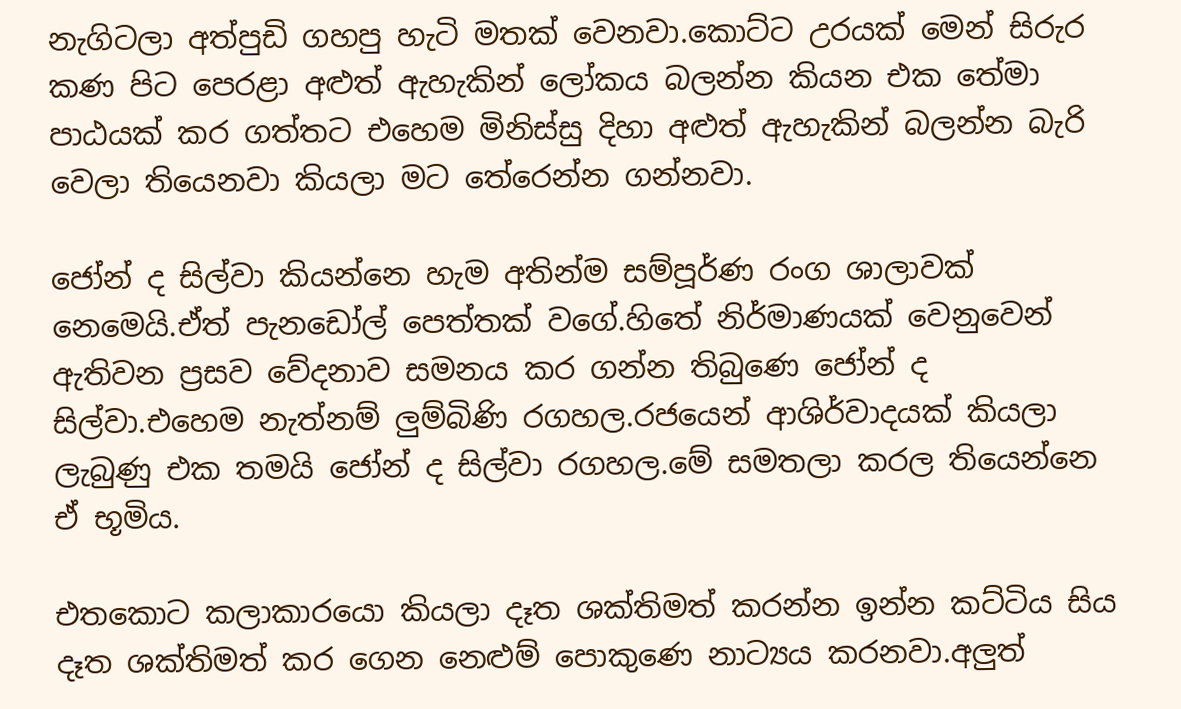නැගිටලා අත්පුඩි ගහපු හැටි මතක් වෙනවා.කොට්ට උරයක් මෙන් සිරුර කණ පිට පෙරළා අළුත් ඇහැකින් ලෝකය බලන්න කියන එක තේමා පාඨයක් කර ගත්තට එහෙම මිනිස්සු දිහා අළුත් ඇහැකින් බලන්න බැරි වෙලා තියෙනවා කියලා මට තේරෙන්න ගන්නවා.

ජෝන් ද සිල්වා කියන්නෙ හැම අතින්ම සම්පූර්ණ රංග ශාලාවක් නෙමෙයි.ඒත් පැනඩෝල් පෙත්තක් වගේ.හිතේ නිර්මාණයක් වෙනුවෙන් ඇතිවන ප්‍රසව වේදනාව සමනය කර ගන්න තිබුණෙ ජෝන් ද සිල්වා.එහෙම නැත්නම් ලුම්බිණි රගහල.රජයෙන් ආශිර්වාදයක් කියලා ලැබුණු එක තමයි ජෝන් ද සිල්වා රගහල.මේ සමතලා කරල තියෙන්නෙ ඒ භූමිය.

එතකොට කලාකාරයො කියලා දෑත ශක්තිමත් කරන්න ඉන්න කට්ටිය සිය දෑත ශක්තිමත් කර ගෙන නෙළුම් පොකුණෙ නාට්‍යය කරනවා.අලුත්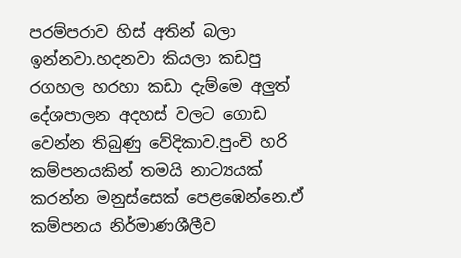පරම්පරාව හිස් අතින් බලා ඉන්නවා.හදනවා කියලා කඩපු රගහල හරහා කඩා දැම්මෙ අලුත් දේශපාලන අදහස් වලට ගොඩ වෙන්න තිබුණු වේදිකාව.පුංචි හරි කම්පනයකින් තමයි නාට්‍යයක් කරන්න මනුස්සෙක් පෙළඹෙන්නෙ.ඒ කම්පනය නිර්මාණශීලීව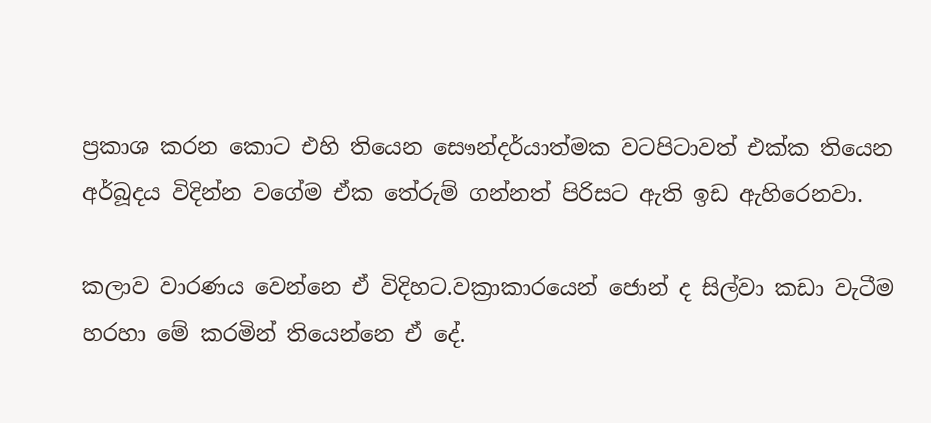ප්‍රකාශ කරන කොට එහි තියෙන සෞන්දර්යාත්මක වටපිටාවත් එක්ක තියෙන අර්බූදය විදින්න වගේම ඒක තේරුම් ගන්නත් පිරිසට ඇති ඉඩ ඇහිරෙනවා.

කලාව වාරණය වෙන්නෙ ඒ විදිහට.වක්‍රාකාරයෙන් ජොන් ද සිල්වා කඩා වැටීම හරහා මේ කරමින් තියෙන්නෙ ඒ දේ.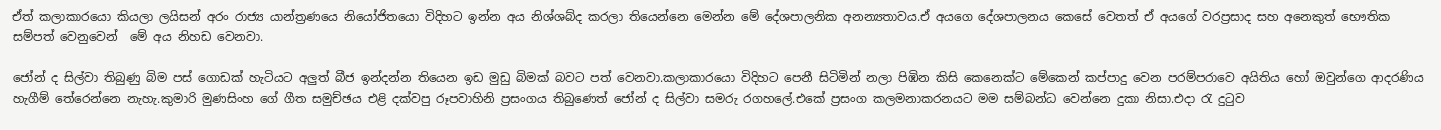ඒත් කලාකාරයො කියලා ලයිසන් අරං රාජ්‍ය යාන්ත්‍රණයෙ නියෝජිතයො විදිහට ඉන්න අය නිශ්ශබ්ද කරලා තියෙන්නෙ මෙන්න මේ දේශපාලනික අනන්‍යතාවය.ඒ අයගෙ දේශපාලනය කෙසේ වෙතත් ඒ අයගේ වරප්‍රසාද සහ අනෙකුත් භෞතික සම්පත් වෙනුවෙන්  මේ අය නිහඩ වෙනවා.

ජෝන් ද සිල්වා තිබුණු බිම පස් ගොඩක් හැටියට අලුත් බීජ ඉන්දන්න තියෙන ඉඩ මුඩු බිමක් බවට පත් වෙනවා.කලාකාරයො විදිහට පෙනී සිටිමින් නලා පිඹින කිසි කෙනෙක්ට මේකෙන් කප්පාදු වෙන පරම්පරාවෙ අයිතිය හෝ ඔවුන්ගෙ ආදරණිය හැගීම් තේරෙන්නෙ නැහැ.කුමාරි මුණසිංහ ගේ ගීත සමුච්ඡය එළි දක්වපු රූපවාහිනි ප්‍රසංගය තිබුණෙත් ජෝන් ද සිල්වා සමරු රගහලේ.එකේ ප්‍රසංග කලමනාකරනයට මම සම්බන්ධ වෙන්නෙ දුකා නිසා.එදා රැ දුටුව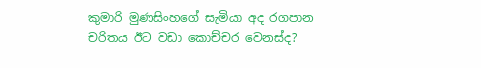කුමාරි මුණසිංහගේ සැමියා අද රගපාන චරිතය ඊට වඩා කොච්චර වෙනස්ද?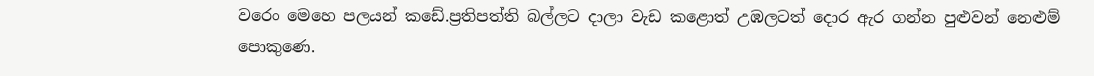වරෙං මෙහෙ පලයන් කඩේ.ප්‍රතිපත්ති බල්ලට දාලා වැඩ කළොත් උඹලටත් දොර ඇර ගන්න පුළුවන් නෙළුම් පොකුණෙ.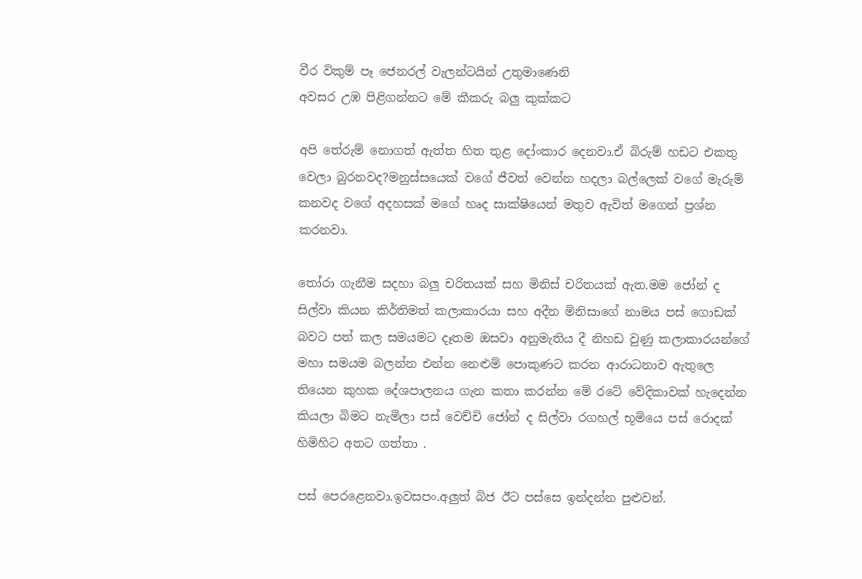වීර විකුම් පෑ ජෙනරල් වැලන්ටයින් උතුමාණෙනි
අවසර උඹ පිළිගන්නට මේ කීකරු බලු කුක්කට

අපි තේරුම් නොගත් ඇත්ත හිත තුළ දෝංකාර දෙනවා.ඒ බිරුම් හඩට එකතු වෙලා බුරනවද?මනුස්සයෙක් වගේ ජීවත් වෙන්න හදලා බල්ලෙක් වගේ මැරුම් කනවද වගේ අදහසක් මගේ හෘද සාක්ෂියෙන් මතුව ඇවිත් මගෙන් ප්‍රශ්න කරනවා.

තෝරා ගැනීම සදහා බලු චරිතයක් සහ මිනිස් චරිතයක් ඇත.මම ජෝන් ද සිල්වා කියන කිර්තිමත් කලාකාරයා සහ ‍අදීන මිනිසාගේ නාමය පස් ගොඩක් බවට පත් කල සමයමට දෑතම ඔසවා අනුමැතිය දී නිහඩ වුණු කලාකාරයන්ගේ මහා සමයම ‍බලන්න එන්න නෙළුම් පොකුණට කරන ආරාධනාව ඇතුලෙ තියෙන කුහක දේශපාලනය ගැන කතා කරන්න මේ රටේ වේදිකාවක් හැදෙන්න කියලා බිමට නැමිලා පස් වෙච්චි ජෝන් ද සිල්වා රගහල් භූමියෙ පස් රොදක් හිමිහිට අතට ගත්තා .

පස් පෙරළෙනවා.ඉවසපං.අලුත් බිජ ඊට පස්සෙ ඉන්දන්න පුළුවන්.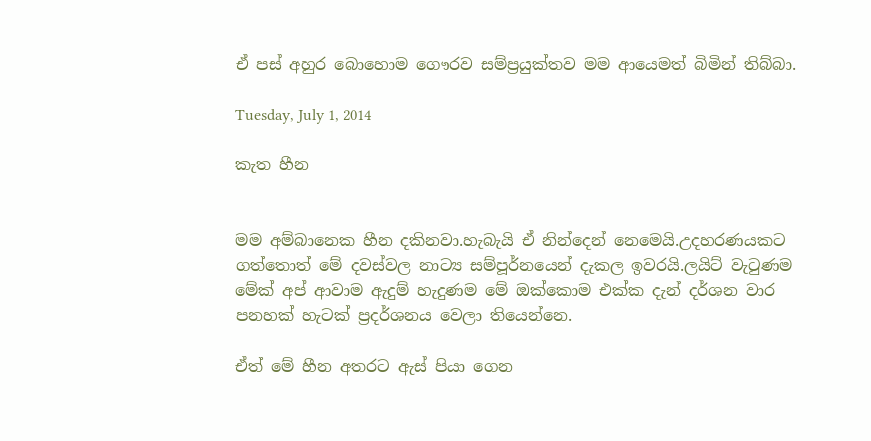ඒ පස් අහුර බොහොම ගෞරව සම්ප්‍රයුක්තව මම ආයෙමත් බිමින් තිබ්බා.

Tuesday, July 1, 2014

කැත හීන


මම අම්බානෙක හීන දකිනවා.හැබැයි ඒ නින්දෙන් නෙමෙයි.උදහරණයකට ගත්තොත් මේ දවස්වල නාට්‍ය සම්පූර්නයෙන් දැකල ඉවරයි.ලයිට් වැටුණම මේක් අප් ආවාම ඇදුම් හැදුණම මේ ඔක්කොම එක්ක දැන් දර්ශන වාර පනහක් හැටක් ප්‍රදර්ශනය වෙලා තියෙන්නෙ.

ඒත් මේ හීන අතරට ඇස් පියා ගෙන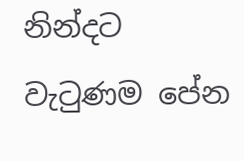නින්දට වැටුණම පේන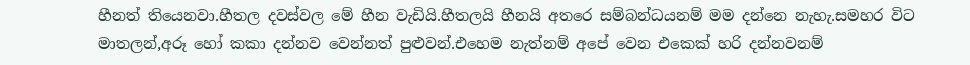හීනත් තියෙනවා.හීතල දවස්වල මේ හීන වැඩියි.හීතලයි හීනයි අතරෙ සම්බන්ධයනම් මම දන්නෙ නැහැ.සමහර විට මාතලන්,අරූ හෝ කකා දන්නව වෙන්නත් පුළුවන්.එහෙම නැත්නම් අපේ වෙන එකෙක් හරි දන්නවනම්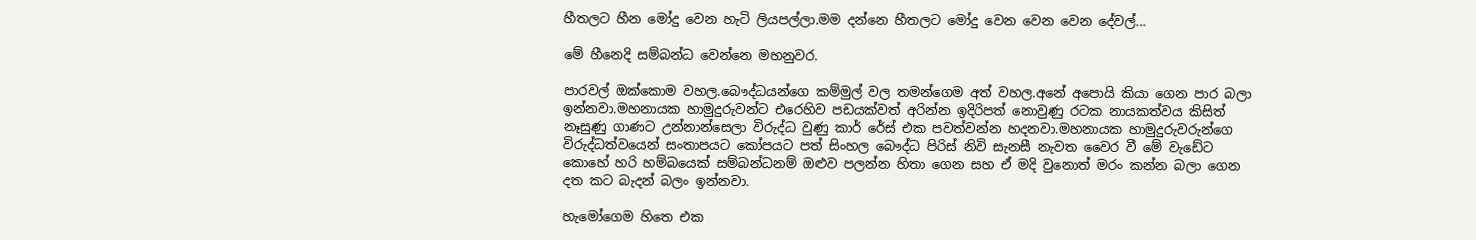හීතලට හීන මෝදු වෙන හැටි ලියපල්ලා.මම දන්නෙ හීතලට මෝදු වෙන වෙන වෙන දේවල්...

මේ හීනෙදි සම්බන්ධ වෙන්නෙ මහනුවර.

පාරවල් ඔක්කොම වහල.බෞද්ධයන්ගෙ කම්මුල් වල තමන්ගෙම අත් වහල.අනේ අපොයි කියා ගෙන පාර බලා ඉන්නවා.මහනායක හාමුදුරුවන්ට එරෙහිව පඩයක්වත් අරින්න ඉදිරිපත් නොවුණු රටක නායකත්වය කිසිත් නෑසුණු ගාණට උන්නාන්සෙලා විරුද්ධ වුණු කාර් රේස් එක පවත්වන්න හදනවා.මහනායක හාමුදුරුවරුන්ගෙ විරුද්ධත්වයෙන් සංතාපයට කෝපයට පත් සිංහල බෞද්ධ පිරිස් නිවි සැනසී නැවත වෛර වී මේ වැඩේට කොහේ හරි හම්බයෙක් සම්බන්ධනම් ඔළුව පලන්න හිතා ගෙන සහ ඒ මදි වුනොත් මරං කන්න බලා ගෙන  දත කට බැදන් බලං ඉන්නවා.

හැමෝගෙම හිතෙ එක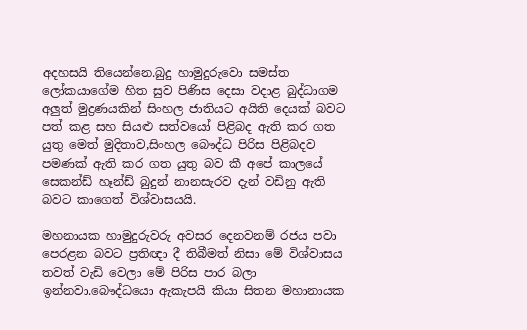අදහසයි තියෙන්නෙ.බුදු හාමුදුරුවො සමස්ත ලෝකයාගේම හිත සුව පිණිස දෙසා වදාළ බුද්ධාගම අලුත් මුද්‍රණයකින් සිංහල ජාතියට අයිති දෙයක් බවට පත් කළ සහ සියළු සත්වයෝ පිළිබද ඇති කර ගත යුතු මෙත් මුදිතාව,සිංහල බෞද්ධ පිරිස පිළිබදව පමණක් ඇති කර ගත යුතු බව කී අපේ කාලයේ සෙකන්ඩ් හෑන්ඩ් බුදුන් නානසැරව දැන් වඩිනු ඇති බවට කාගෙත් විශ්වාසයයි.

මහනායක හාමුදුරුවරු අවසර දෙනවනම් රජය පවා පෙරළන බවට ප්‍රතිඥා දී තිබීමත් නිසා මේ විශ්වාසය තවත් වැඩි වෙලා මේ පිරිස පාර බලා ඉන්නවා.බෞද්ධයො ඇකැපයි කියා සිතන මහානායක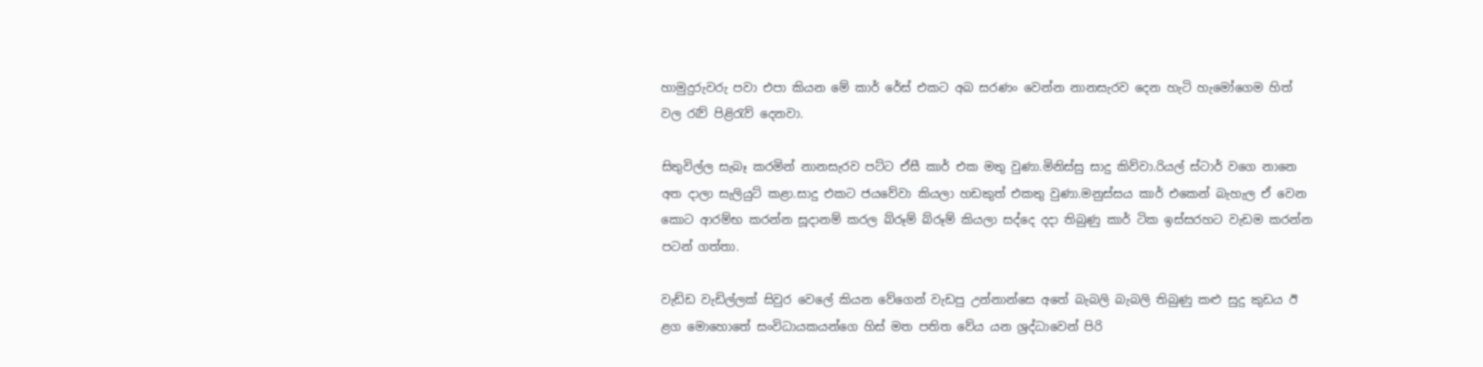හාමුදුරුවරු පවා එපා කියන මේ කාර් රේස් එකට අබ සරණං වෙන්න නානසැරව දෙන හැටි හැමෝගෙම හිත් වල රැව් පිළිරැව් දෙනවා.

සිතුවිල්ල සැබෑ කරමින් නානසැරව පට්ට ඒසී කාර් එක මතු වුණා.මිනිස්සු සාදු කිව්වා.රියල් ස්ටාර් වගෙ නානෙ අත දාලා සැලියුට් කළා.සාදු එකට ජයවේවා කියලා හඩකුත් එකතු වුණා.මනුස්සය කාර් එකෙන් බැහැල ඒ වෙන කොට ආරම්භ කරන්න සූදානම් කරල බ්රූම් බ්රූම් කියලා සද්දෙ දදා තිබුණු කාර් ටික ඉස්සරහට වැඩම කරන්න පටන් ගත්තා.

වැඩ්ඩ වැඩිල්ලක් සිවුර වෙලේ කියන වේගෙන් වැඩපු උන්නාන්සෙ අතේ බැබලි බැබලි තිබුණු කළු සුදු කුඩය ඊ ළග මොහොතේ සංවිධායකයන්ගෙ හිස් මත පතිත වේය යන ශ්‍රද්ධාවෙන් පිරි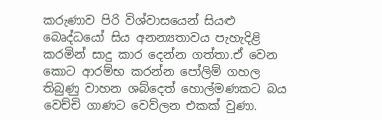කරුණාව පිරි විශ්වාසයෙන් සියළු බෙෘද්ධයෝ සිය අනන්‍යතාවය පැහැදිළි කරමින් සාදු කාර දෙන්න ගත්තා.ඒ වෙන කොට ආරම්භ කරන්න පෝලිම් ගහල තිබුණු වාහන ශබ්දෙත් හොල්මණකට බය වෙච්චි ගාණට වෙව්ලන එකක් වුණා.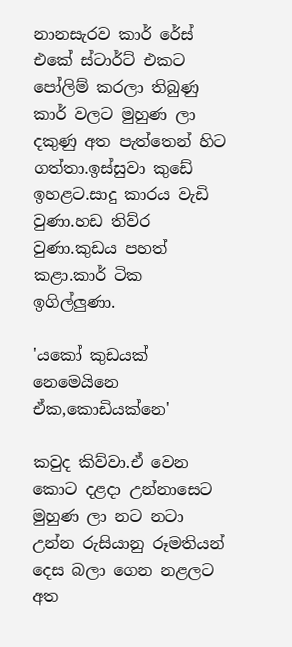නානසැරව කාර් රේස් එකේ ස්ටාර්ට් එකට පෝලිම් කරලා තිබුණු කාර් වලට මුහුණ ලා දකුණු අත පැත්තෙන් හිට ගත්තා.ඉස්සුවා කුඩේ ඉහළට.සාදු කාරය වැඩි වුණා.හඩ තිව්ර වුණා.කුඩය පහත් කළා.කාර් ටික ඉගිල්ලුණා.

'යකෝ කුඩයක් නෙමෙයිනෙ ඒක,කොඩියක්නෙ'

කවුද කිව්වා.ඒ වෙන කොට දළදා උන්නාසෙට මුහුණ ලා නට නටා උන්න රුසියානු රූමතියන් දෙස බලා ගෙන නළලට අත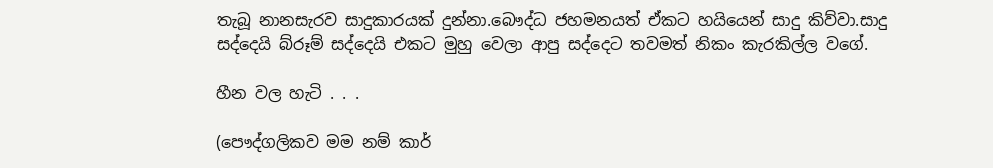තැබූ නානසැරව සාදුකාරයක් දුන්නා.බෞද්ධ ජහමනයත් ඒකට හයියෙන් සාදු කිව්වා.සාදු සද්දෙයි බ්රූම් සද්දෙයි එකට මුහු වෙලා ආපු සද්දෙට තවමත් නිකං කැරකිල්ල වගේ.

හීන වල හැටි . . .

(පෞද්ගලිකව මම නම් කාර්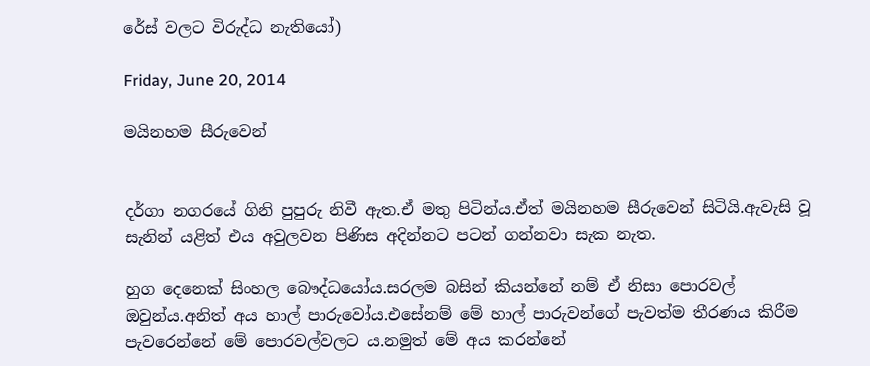රේස් වලට විරුද්ධ නැතියෝ)

Friday, June 20, 2014

මයිනහම සීරුවෙන්


දර්ගා නගරයේ ගිනි පුපුරු නිවී ඇත.ඒ මතු පිටින්ය.ඒත් මයිනහම සීරුවෙන් සිටියි.ඇවැසි වූ සැනින් යළිත් එය අවුලවන පිණිස අදින්නට පටන් ගන්නවා සැක නැත.

හුග දෙනෙක් සිංහල බෞද්ධයෝය.සරලම බසින් කියන්නේ නම් ඒ නිසා පොරවල් ඔවුන්ය.අනිත් අය හාල් පාරුවෝය.එසේනම් මේ හාල් පාරුවන්ගේ පැවත්ම තීරණය කිරීම පැවරෙන්නේ මේ පොරවල්වලට ය.නමුත් මේ අය කරන්නේ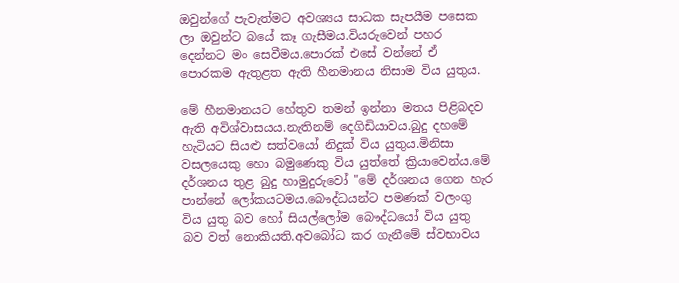ඔවුන්ගේ පැවැත්මට අවශ්‍යය සාධක සැපයීම පසෙක ලා ඔවුන්ට බයේ කෑ ගැසීමය.වියරුවෙන් පහර දෙන්නට මං සෙවීමය.පොරක් එසේ වන්නේ ඒ පොරකම ඇතුළත ඇති හීනමානය නිසාම විය යුතුය.

මේ හීනමානයට හේතුව තමන් ඉන්නා මතය පිළිබදව ඇති අවිශ්වාසයය.නැතිනම් දෙගිඩියාවය.බුදු දහමේ හැටියට සියළු සත්වයෝ නිදුක් විය යුතුය.මිනිසා වසලයෙකු හො බමුණෙකු විය යුත්තේ ක්‍රියාවෙන්ය.මේ දර්ශනය තුළ බුදු හාමුදුරුවෝ "මේ දර්ශනය ගෙන හැර පාන්නේ ලෝකයටමය.බෞද්ධයන්ට පමණක් වලංගු විය යුතු බව හෝ සියල්ලෝම බෞද්ධයෝ විය යුතු බව වත් නොකියති.අවබෝධ කර ගැනීමේ ස්වභාවය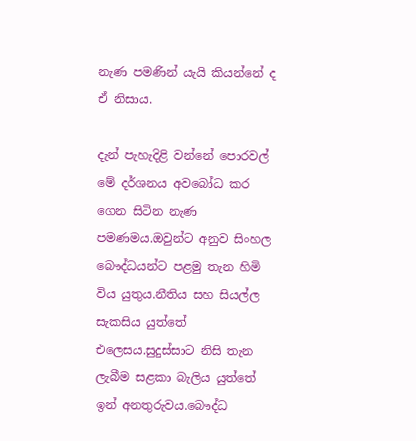නැණ පමණින් යැයි කියන්නේ ද ඒ නිසාය.

දැන් පැහැදිළි වන්නේ පොරවල් මේ දර්ශනය අවබෝධ කර ගෙන සිටින නැණ පමණමය.ඔවුන්ට අනුව සිංහල බෞද්ධයන්ට පළමු තැන හිමි විය යුතුය.නීතිය සහ සියල්ල සැකසිය යුත්තේ එලෙසය.සුදුස්සාට නිසි තැන ලැබීම සළකා බැලිය යුත්තේ ඉන් අනතුරුවය.බෞද්ධ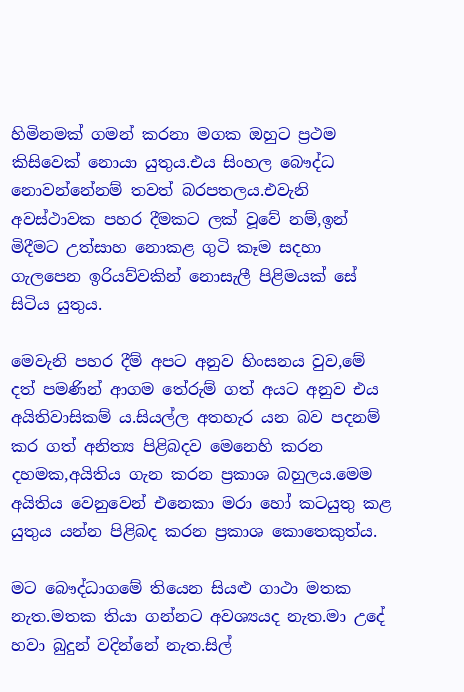හිමිනමක් ගමන් කරනා මගක ඔහුට ප්‍රථම කිසිවෙක් නොයා යුතුය.එය සිංහල බෞද්ධ නොවන්නේනම් තවත් බරපතලය.එවැනි අවස්ථාවක පහර දීමකට ලක් වූවේ නම්,ඉන් මිදීමට උත්සාහ නොකළ ගුටි කෑම සදහා ගැලපෙන ඉරියව්වකින් නොසැලී පිළිමයක් සේ සිටිය යුතුය.

මෙවැනි පහර දීම් අපට අනුව හිංසනය වුව,මේ දත් පමණින් ආගම තේරුම් ගත් අයට අනුව එය අයිතිවාසිකම් ය.සියල්ල අතහැර යන බව පදනම් කර ගත් අනිත්‍ය පිළිබදව මෙනෙහි කරන දහමක,අයිතිය ගැන කරන ප්‍රකාශ බහුලය.මෙම අයිතිය වෙනුවෙන් එනෙකා මරා හෝ කටයුතු කළ යුතුය යන්න පිළිබද කරන ප්‍රකාශ කොතෙකුත්ය.

මට බෞද්ධාගමේ තියෙන සියළු ගාථා මතක නැත.මතක තියා ගන්නට අවශ්‍යයද නැත.මා උදේ හවා බුදුන් වදින්නේ නැත.සිල්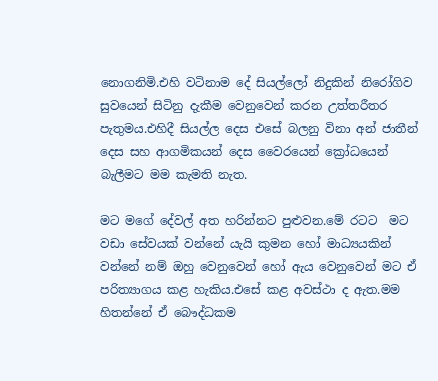නොගනිමි.එහි වටිනාම දේ සියල්ලෝ නිදුකින් නිරෝගිව සුවයෙන් සිටිනු දැකීම වෙනුවෙන් කරන උත්තරීතර පැතුමය.එහිදී සියල්ල දෙස එසේ බලනු විනා අන් ජාතීන් දෙස සහ ආගමිකයන් දෙස වෛරයෙන් ක්‍රෝධයෙන් බැලීමට මම කැමති නැත.

මට මගේ දේවල් අත හරින්නට පුළුවන.මේ රටට  මට වඩා සේවයක් වන්නේ යැයි කුමන හෝ මාධ්‍යයකින් වන්නේ නම් ඔහු වෙනුවෙන් හෝ ඇය වෙනුවෙන් මට ඒ පරිත්‍යාගය කළ හැකිය.එසේ කළ අවස්ථා ද ඇත.මම හිතන්නේ ඒ බෞද්ධකම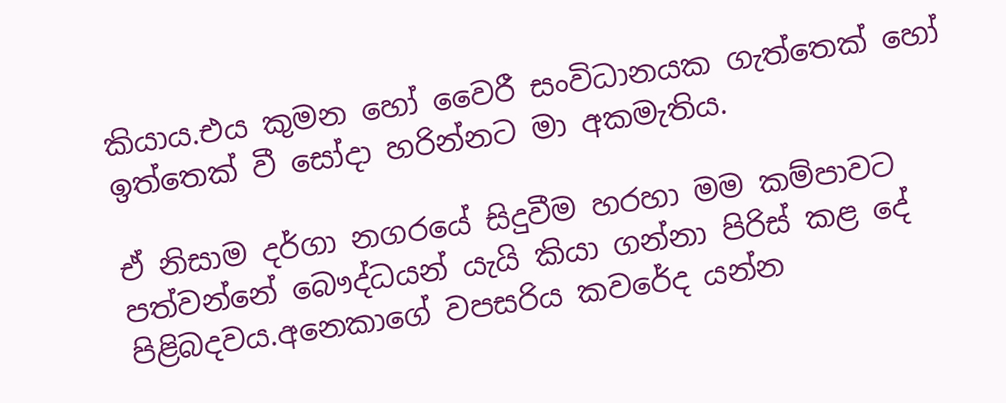කියාය.එය කුමන හෝ වෛරී සංවිධානයක ගැත්තෙක් හෝ ඉත්තෙක් වී සෝදා හරින්නට මා අකමැතිය.

ඒ නිසාම දර්ගා නගරයේ සිදුවීම හරහා මම කම්පාවට පත්වන්නේ බෞද්ධයන් යැයි කියා ගන්නා පිරිස් කළ දේ පිළිබදවය.අනෙකාගේ වපසරිය කවරේද යන්න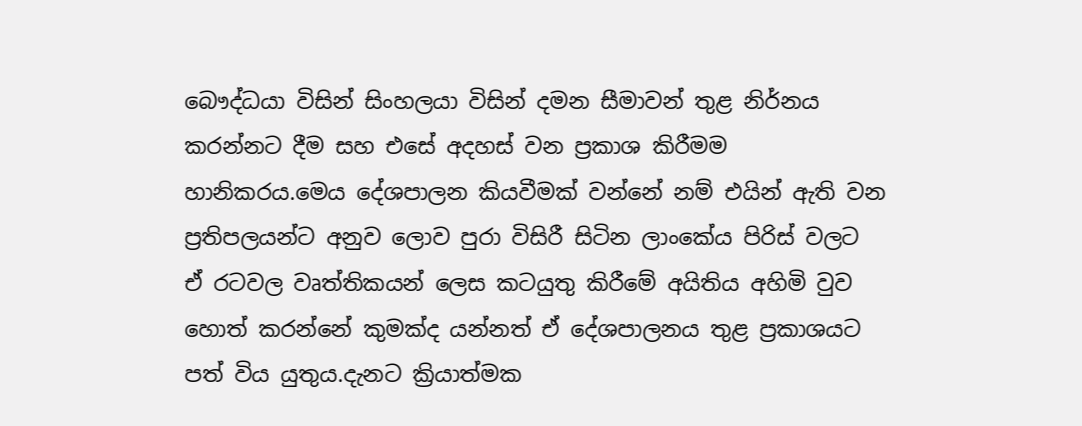බෞද්ධයා විසින් සිංහලයා විසින් දමන සීමාවන් තුළ නිර්නය කරන්නට දීම සහ එසේ අදහස් වන ප්‍රකාශ කිරීමම හානිකරය.මෙය දේශපාලන කියවීමක් වන්නේ නම් එයින් ඇති වන ප්‍රතිපලයන්ට අනුව ලොව පුරා විසිරී සිටින ලාංකේය පිරිස් වලට ඒ රටවල වෘත්තිකයන් ලෙස කටයුතු කිරීමේ අයිතිය අහිමි වුව හොත් කරන්නේ කුමක්ද යන්නත් ඒ දේශපාලනය තුළ ප්‍රකාශයට පත් විය යුතුය.දැනට ක්‍රියාත්මක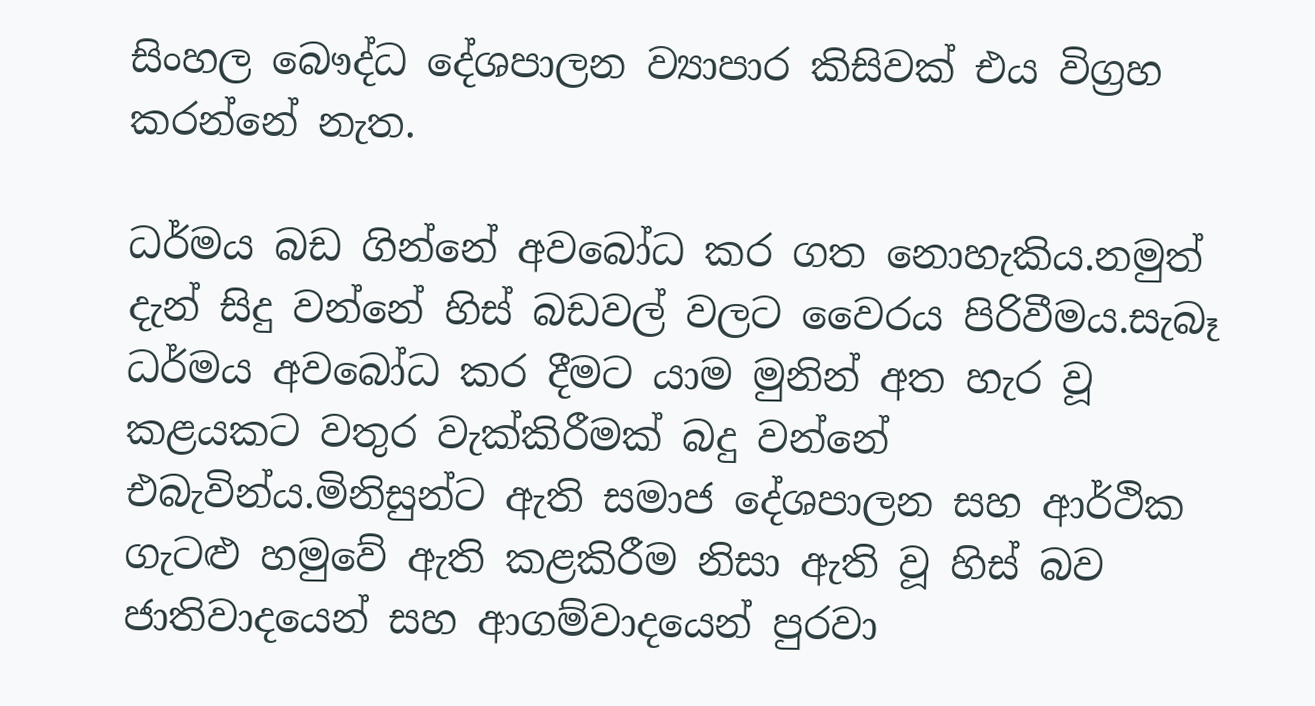සිංහල බෞද්ධ දේශපාලන ව්‍යාපාර කිසිවක් එය විග්‍රහ කරන්නේ නැත.

ධර්මය බඩ ගින්නේ අවබෝධ කර ගත නොහැකිය.නමුත් දැන් සිදු වන්නේ හිස් බඩවල් වලට වෛරය පිරිවීමය.සැබෑ ධර්මය අවබෝධ කර දීමට යාම මුනින් අත හැර වූ කළයකට වතුර වැක්කිරීමක් බදු වන්නේ එබැවින්ය.මිනිසුන්ට ඇති සමාජ දේශපාලන සහ ආර්ථික ගැටළු හමුවේ ඇති කළකිරීම නිසා ඇති වූ හිස් බව ජාතිවාදයෙන් සහ ආගම්වාදයෙන් පුරවා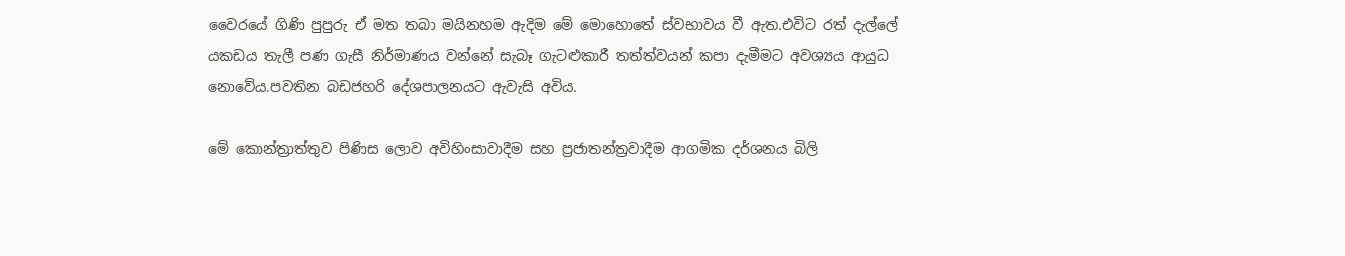වෛරයේ ගිණි පුපුරු ඒ මත තබා මයිනහම ඇදිම මේ මොහොතේ ස්වභාවය වී ඇත.එවිට රත් දැල්ලේ යකඩය තැලී පණ ගැසී නිර්මාණය වන්නේ සැබෑ ගැටළුකාරී තත්ත්වයන් කපා දැමීමට අවශ්‍යය ආයුධ නොවේය.පවතින බඩජහරි දේශපාලනයට ඇවැසි අවිය.

මේ කොන්ත්‍රාත්තුව පිණිස ලොව අවිහිංසාවාදීම සහ ප්‍රජාතන්ත්‍රවාදීම ආගමික දර්ශනය බිලි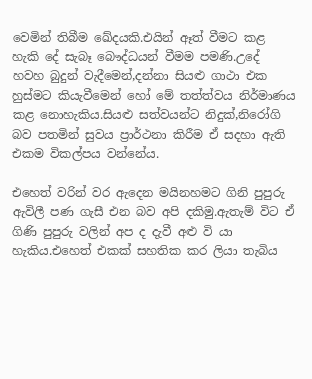වෙමින් තිබීම ඛේදයකි.එයින් ඈත් වීමට කළ හැකි දේ සැබෑ බෞද්ධයන් වීමම පමණි.උදේ හවහ බුදුන් වැදීමෙන්,දන්නා සියළු ගාථා එක හුස්මට කියැවීමෙන් හෝ මේ තත්ත්වය නිර්මාණය කළ නොහැකිය.සියළු සත්වයන්ට නිදුක්,නිරෝගි බව පතමින් සුවය ප්‍රාර්ථනා කිරීම ඒ සදහා ඇති එකම විකල්පය වන්නේය.

එහෙත් වරින් වර ඇදෙන මයිනහමට ගිනි පුපුරු ඇවිලී පණ ගැසී එන බව අපි දකිමු.ඇතැම් විට ඒ ගිණි පුපුරු වලින් අප ද දැවී අළු වි යා හැකිය.එහෙත් එකක් සහතික කර ලියා තැබිය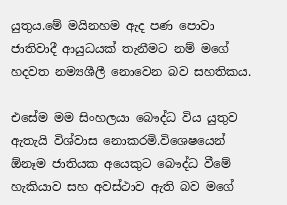යුතුය.මේ මයිනහම ඇද පණ පොවා ජාතිවාදී ආයුධයක් තැනීමට නම් මගේ හදවත නම්‍යශීලී නොවෙන බව සහතිකය.

එසේම මම සිංහලයා බෞද්ධ විය යුතුව ඇතැයි විශ්වාස නොකරමි.විශෙෂයෙන් ඕනෑම ජාතියක අයෙකුට බෞද්ධ වීමේ හැකියාව සහ අවස්ථාව ඇති බව මගේ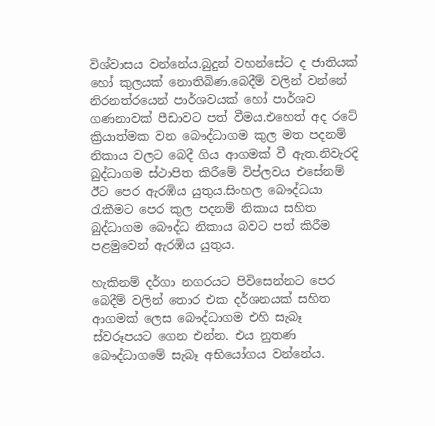විශ්වාසය වන්නේය.බුදුන් වහන්සේට ද ජාතියක් හෝ කුලයක් නොතිබිණ.බෙදීම් වලින් වන්නේ නිරනත්රයෙන් පාර්ශවයක් හෝ පාර්ශව ගණනාවක් පීඩාවට පත් වීමය.එහෙත් අද රටේ ක්‍රියාත්මක වන බෞද්ධාගම කුල මත පදනම් නිකාය වලට බෙදී ගිය ආගමක් වී ඇත.නිවැරදි බුද්ධාගම ස්ථාපිත කිරීමේ විප්ලවය එසේනම් ඊට පෙර ඇරඹිය යුතුය.සිංහල බෞද්ධයා රැකීමට පෙර කුල පදනම් නිකාය සහිත බුද්ධාගම බෞද්ධ නිකාය බවට පත් කිරීම පළමුවෙන් ඇරඹිය යුතුය.

හැකිනම් දර්ගා නගරයට පිවිසෙන්නට පෙර බෙදීම් වලින් තොර එක දර්ශනයක් සහිත ආගමක් ලෙස බෞද්ධාගම එහි සැබෑ ස්වරූපයට ගෙන එන්න. එය නුතණ බෞද්ධාගමේ සැබෑ අභියෝගය වන්නේය.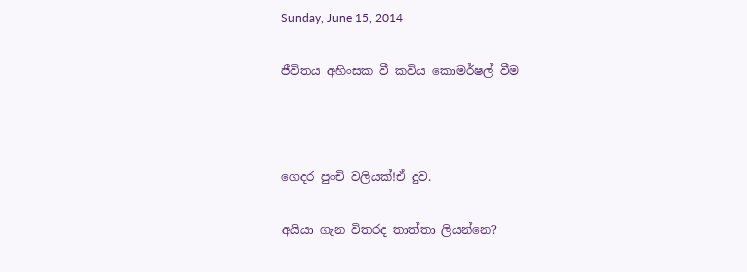Sunday, June 15, 2014

ජීවිතය අහිංසක වී කවිය කොමර්ෂල් වීම



ගෙදර පුංචි වලියක්!ඒ දුව.

අයියා ගැන විතරද තාත්තා ලියන්නෙ?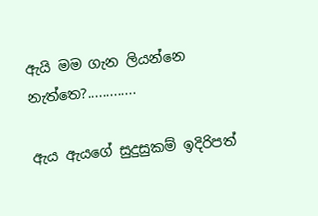ඇයි මම ගැන ලියන්නෙ නැත්තෙ?.............

ඇය ඇයගේ සුදුසුකම් ඉදිරිපත්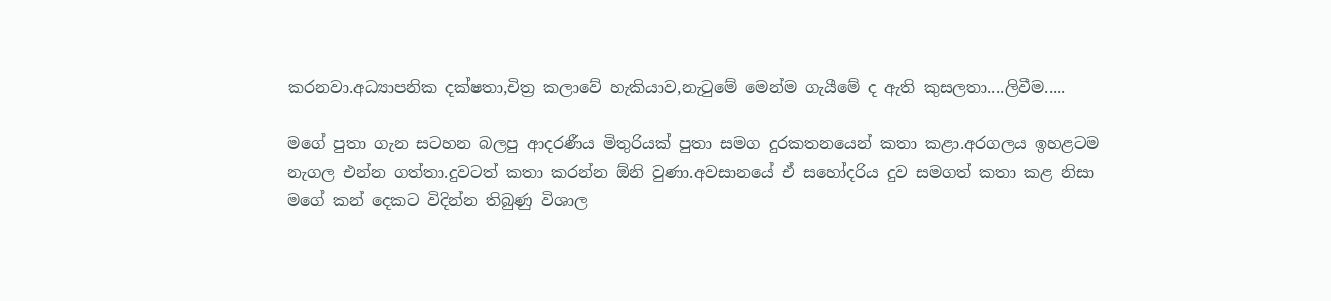කරනවා.අධ්‍යාපනික දක්ෂතා,චිත්‍ර කලාවේ හැකියාව,නැටුමේ මෙන්ම ගැයීමේ ද ඇති කුසලතා....ලිවීම.....

මගේ පුතා ගැන සටහන බලපු ආදරණීය මිතුරියක් පුතා සමග දුරකතනයෙන් කතා කළා.අරගලය ඉහළටම නැගල එන්න ගත්තා.දුවටත් කතා කරන්න ඕනි වුණා.අවසානයේ ඒ සහෝදරිය දුව සමගත් කතා කළ නිසා මගේ කන් දෙකට විදින්න තිබුණු විශාල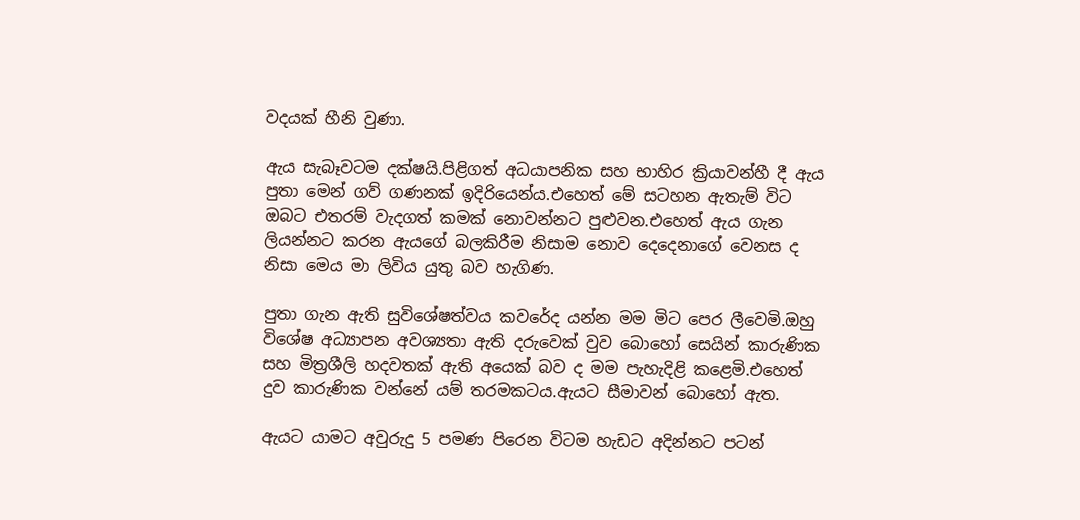වදයක් හීනි වුණා.

ඇය සැබෑවටම දක්ෂයි.පිළිගත් අධයාපනික සහ භාහිර ක්‍රියාවන්හී දී ඇය පුතා මෙන් ගව් ගණනක් ඉදිරියෙන්ය.එහෙත් මේ සටහන ඇතැම් විට ඔබට එතරම් වැදගත් කමක් නොවන්නට පුළුවන.එහෙත් ඇය ගැන ලියන්නට කරන ඇයගේ බලකිරීම නිසාම නොව දෙදෙනාගේ වෙනස ද නිසා මෙය මා ලිවිය යුතු බව හැගිණ.

පුතා ගැන ඇති සුවිශේෂත්වය කවරේද යන්න මම මිට පෙර ලීවෙමි.ඔහු විශේෂ අධ්‍යාපන අවශ්‍යතා ඇති දරුවෙක් වුව බොහෝ සෙයින් කාරුණික සහ මිත්‍රශීලි හදවතක් ඇති අයෙක් බව ද මම පැහැදිළි කළෙමි.එහෙත් දුව කාරුණික වන්නේ යම් තරමකටය.ඇයට සීමාවන් බොහෝ ඇත.

ඇයට යාමට අවුරුදු 5 පමණ පිරෙන විටම හැඩට අදින්නට පටන්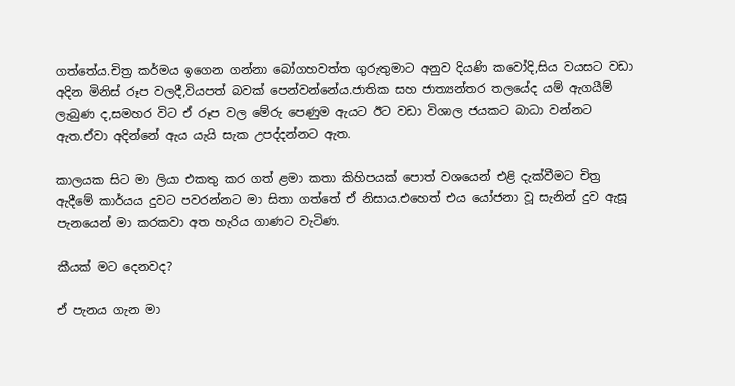ගත්තේය.චිත්‍ර කර්මය ඉගෙන ගන්නා බෝගහවත්ත ගුරුතුමාට අනුව දියණි කවෝදි,සිය වයසට වඩා අදින මිනිස් රූප වලදී,වියපත් බවක් පෙන්වන්නේය.ජාතික සහ ජාත්‍යන්තර තලයේද යම් ඇගයීම් ලැබුණ ද,සමහර විට ඒ රූප වල මේරු පෙණුම ඇයට ඊට වඩා විශාල ජයකට බාධා වන්නට ඇත.ඒවා අදින්නේ ඇය යැයි සැක උපද්දන්නට ඇත.

කාලයක සිට මා ලියා එකතු කර ගත් ළමා කතා කිහිපයක් පොත් වශයෙන් එළි දැක්වීමට චිත්‍ර ඇදීමේ කාර්යය දුවට පවරන්නට මා සිතා ගත්තේ ඒ නිසාය.එහෙත් එය යෝජනා වූ සැනින් දුව ඇසූ පැනයෙන් මා කරකවා අත හැරිය ගාණට වැටිණ.

කීයක් මට දෙනවද?

ඒ පැනය ගැන මා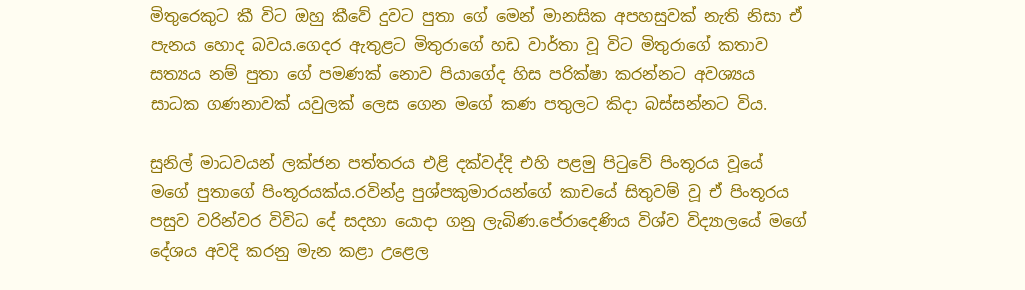මිතුරෙකුට කී විට ඔහු කීවේ දුවට පුතා ගේ මෙන් මානසික අපහසුවක් නැති නිසා ඒ පැනය හොද බවය.ගෙදර ඇතුළට මිතුරාගේ හඩ වාර්තා වූ විට මිතුරාගේ කතාව සත්‍යය නම් පුතා ගේ පමණක් නොව පියාගේද හිස පරික්ෂා කරන්නට අවශ්‍යය සාධක ගණනාවක් යවුලක් ලෙස ගෙන මගේ කණ පතුලට කිදා බස්සන්නට විය.

සුනිල් මාධවයන් ලක්ජන පත්තරය එළි දක්වද්දි එහි පළමු පිටුවේ පිංතූරය වූයේ මගේ පුතාගේ පිංතූරයක්ය.රවින්ද්‍ර පුශ්පකුමාරයන්ගේ කාචයේ සිතුවම් වූ ඒ පිංතූරය පසුව වරින්වර විවිධ දේ සදහා යොදා ගනු ලැබිණ.පේරාදෙණිය විශ්ව විද්‍යාලයේ මගේ දේශය අවදි කරනු මැන කළා උළෙල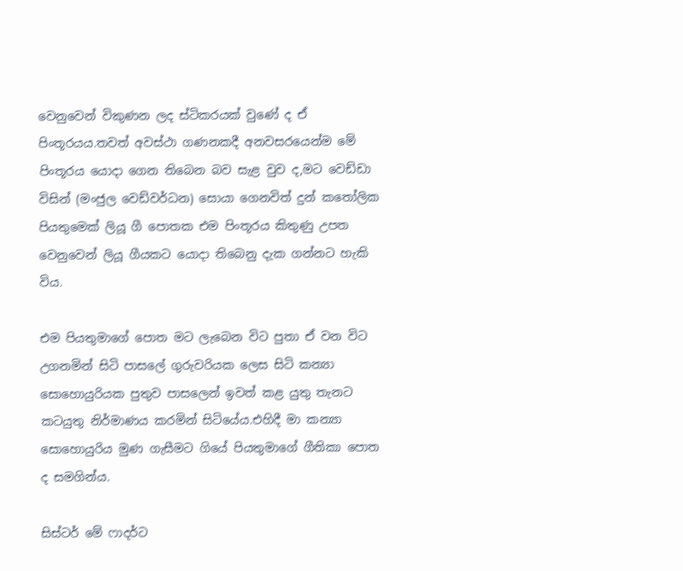වෙනුවෙන් විකුණන ලද ස්ටිකරයක් වුණේ ද ඒ පිංතූරයය.තවත් අවස්ථා ගණනකදී අනවසරයෙන්ම මේ පිංතූරය යොදා ගෙන තිබෙන බව සැළ වුව ද,මට වෙඩ්ඩා විසින් (මංජුල වෙඩ්වර්ධන) සොයා ගෙනවිත් දුන් කතෝලික පියතුමෙක් ලියූ ගී පොතක එම පිංතූරය කිතුණු උපත වෙනුවෙන් ලියූ ගීයකට යොදා තිබෙනු දැක ගන්නට හැකි විය.

එම පියතුමාගේ පොත මට ලැබෙන විට පුතා ඒ වන විට උගනමින් සිටි පාසලේ ගුරුවරියක ලෙස සිටි කන්‍යා සොහොයුරියක පුතුව පාසලෙන් ඉවත් කළ යුතු තැනට කටයුතු නිර්මාණය කරමින් සිටියේය.එහිදී මා කන්‍යා සොහොයුරිය මුණ ගැසීමට ගියේ පියතුමාගේ ගීතිකා පොත ද සමගින්ය.

සිස්ටර් මේ ෆාදර්ට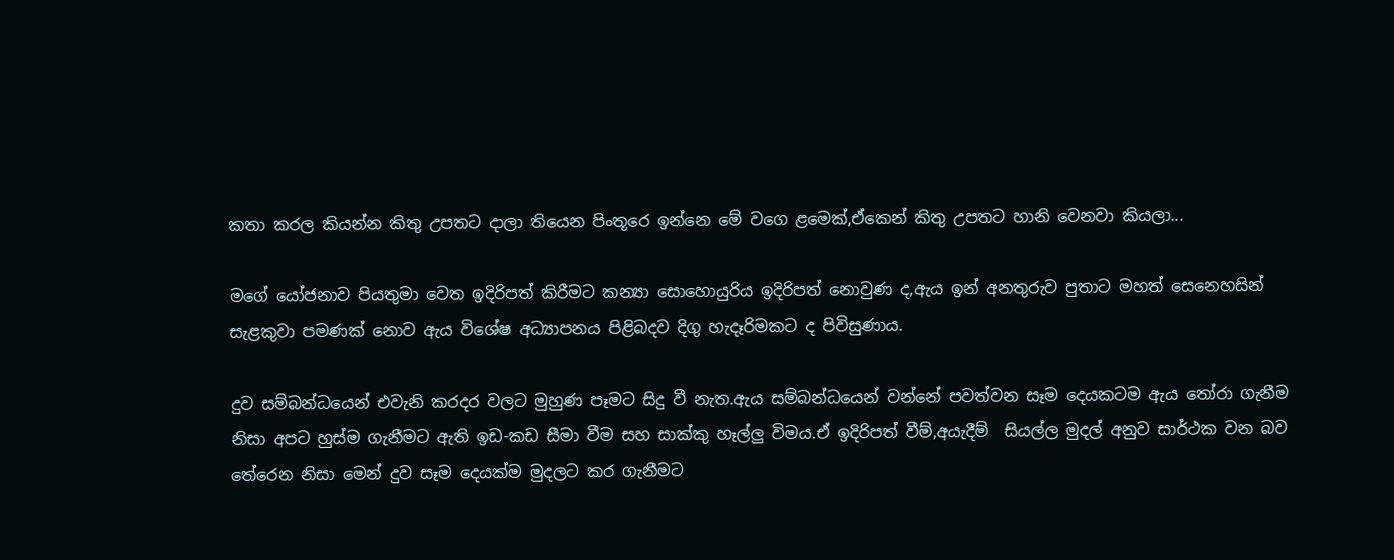කතා කරල කියන්න කිතු උපතට දාලා තියෙන පිංතූරෙ ඉන්නෙ මේ වගෙ ළමෙක්,ඒකෙන් කිතු උපතට හානි වෙනවා කියලා...

මගේ යෝජනාව පියතුමා වෙත ඉදිරිපත් කිරීමට කන්‍යා සොහොයුරිය ඉදිරිපත් නොවුණ ද,ඇය ඉන් අනතුරුව පුතාට මහත් සෙනෙහසින් සැළකුවා පමණක් නොව ඇය විශේෂ අධ්‍යාපනය පිළිබදව දිගු හැදෑරිමකට ද පිවිසුණාය.

දුව සම්බන්ධයෙන් එවැනි කරදර වලට මුහුණ පෑමට සිදු වී නැත.ඇය සම්බන්ධයෙන් වන්නේ පවත්වන සෑම දෙයකටම ඇය තෝරා ගැනීම නිසා අපට හුස්ම ගැනීමට ඇති ඉඩ-කඩ සීමා වීම සහ සාක්කු හෑල්ලු විමය.ඒ ඉදිරිපත් වීම්,අයැදීම්  සියල්ල මුදල් අනුව සාර්ථක වන බව තේරෙන නිසා මෙන් දුව සෑම දෙයක්ම මුදලට කර ගැනීමට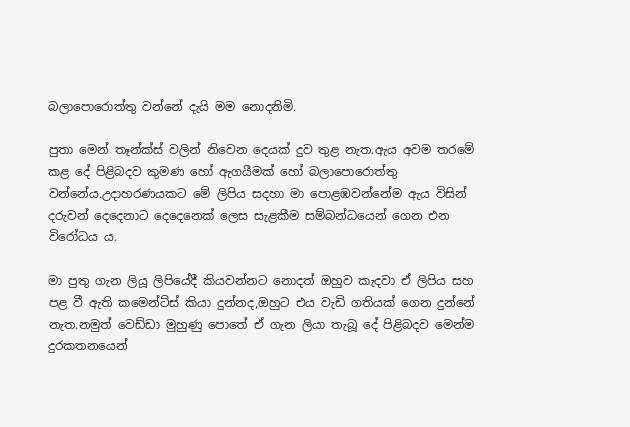බලාපොරොත්තු වන්නේ දැයි මම නොදනිමි.

පුතා මෙන් තෑන්ක්ස් වලින් නිවෙන දෙයක් දුව තුළ නැත.ඇය අවම තරමේ කළ දේ පිළිබදව කුමණ හෝ ඇගයීමක් හෝ බලාපොරොත්තු වන්නේය.උදාහරණයකට මේ ලිපිය සදහා මා පොළඹවන්නේම ඇය විසින් දරුවන් දෙදෙනාට දෙදෙනෙක් ලෙස සැළකීම සම්බන්ධයෙන් ගෙන එන විරෝධය ය.

මා පුතු ගැන ලියූ ලිපියේදී කියවන්නට නොදත් ඔහුව කැදවා ඒ ලිපිය සහ පළ වී ඇති කමෙන්ට්ස් කියා දුන්නද,ඔහුට එය වැඩි ගතියක් ගෙන දුන්නේ නැත.නමුත් වෙඩ්ඩා මුහුණු පොතේ ඒ ගැන ලියා තැබූ දේ පිළිබදව මෙන්ම දුරකතනයෙන්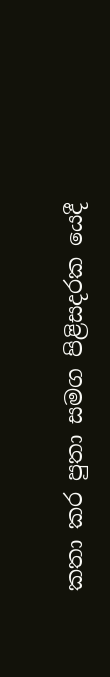කතා කර පුතා සමග පිළිසදරක යෙදී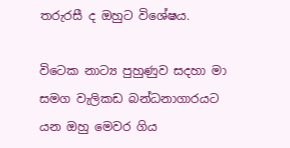තරුරසී ද ඔහුට විශේෂය.

විටෙක නාට්‍ය පුහුණුව සදහා මා සමග වැලිකඩ බන්ධනාගාරයට යන ඔහු මෙවර ගිය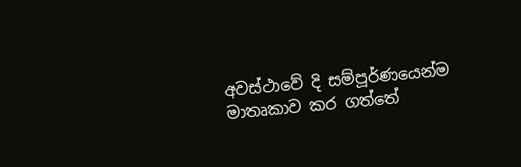අවස්ථාවේ දි සම්පූර්ණයෙන්ම මාතෘකාව කර ගත්තේ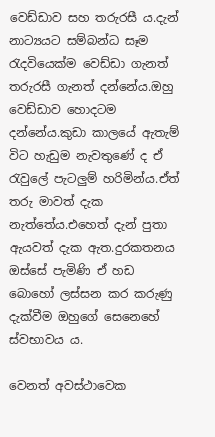වෙඩ්ඩාව සහ තරුරසී ය.දැන් නාට්‍යයට සම්බන්ධ සෑම රැදවියෙක්ම වෙඩ්ඩා ගැනත් තරුරසී ගැනත් දන්නේය.ඔහු වෙඩ්ඩාව හොදටම දන්නේය.කුඩා කාලයේ ඇතැම් විට හැඩුම නැවතුණේ ද ඒ රැවුලේ පැටලුම් හරිමින්ය.ඒත් තරු මාවත් දැක නැත්තේය.එහෙත් දැන් පුතා ඇයවත් දැක ඇත.දුරකතනය ඔස්සේ පැමිණි ඒ හඩ බොහ‍ෝ ලස්සන කර කරුණු දැක්වීම ඔහුගේ සෙනෙහේ ස්වභාවය ය.

වෙනත් අවස්ථාවෙක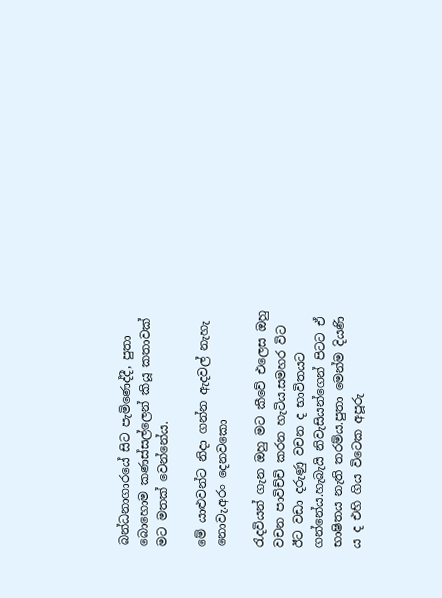බන්ධනාගාරයේ සිට පැමිණෙද්දී, පුතා බොහොම කණස්සල්ලෙන් කියූ කතාවක් මට මතක් වෙන්නේය.

මේ යාළුවන්ට නිදා ගන්න ඇදවල් නැහැ නොවැ.අරං දෙනවකො

රැදවියන් ගැන ඔහු මට කීවේ එලෙස ඔහු වචන පාවිච්චි කරන හැටිය.සමහර විට ඊට වඩා දරුණු වචන ද භාවිතයට ගන්නේය.හැබැයි නිවැසියන්ගෙන් පිටට ඒ භාෂිතය නැති තරම්ය.පුතා මෙන්ම දියණි ය ද එහි ගිය විටෙක අපූරු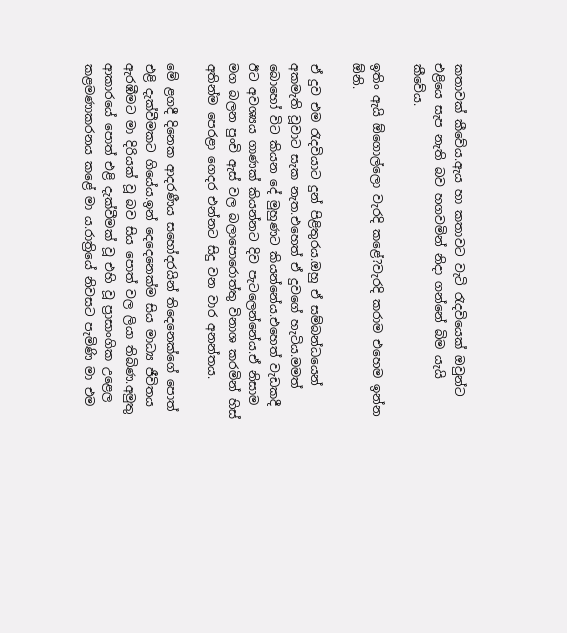කතාවක් කීවේය.ඇය හා කතාවට වැටි රැදවියෙක් ඔවුන්ට එළියෙ සැප නැති බව හගවමින් නිදා ගන්නේ බිම යැයි කීවේය.

ඉතිං ඇයි ඕගොල්ලො වැරදි කළේ?වැරදි කරාම එහෙම ඉන්න ඕනි.

ඒ දුව එම රැදවියාට දුන් පිළිතුරය.ඔහු ඒ සම්බන්ධයෙන් අකමැති වූවාට සැක නැත.එහෙත් ඒ දුවගේ හැටිය.මමත් බොහෝ විට කියන දේ මුහුණට කියන්නේය.එහෙත් වැඩකදී ඊට අවශ්‍යය ගාණක් කියන්නට දිව පැටලෙන්නේය.ඒ නිසාම මග බලන පුංචි ඇස් වල බලාපොරොත්තු විනාශ කරමින් හිස් අතින්ම පෙරළා ගෙදර එන්නට සිදු වන වාර අනන්තය.

මේ ළගදී දිනෙක ආදරණීය සහෝදරයින් තිදෙනෙක්ගේ පොත් එළි දැක්වීමකට ගියේය.ඉන් දෙදෙනෙක්ම සිය මාධ්‍ය ජීවිතය ඇරඹීමට මා දිරියක් වූ බව සිය පොත් වල ලියා තිබිණ.අමුතු ආකාරයේ පොත් එළි දැක්වීමක් වූ එහි වූ ප්‍රාසාංගික උළෙල කළමණාකරනය කළේ මා ය.රාත්‍රියේ නිවසට පැමිණි මා එම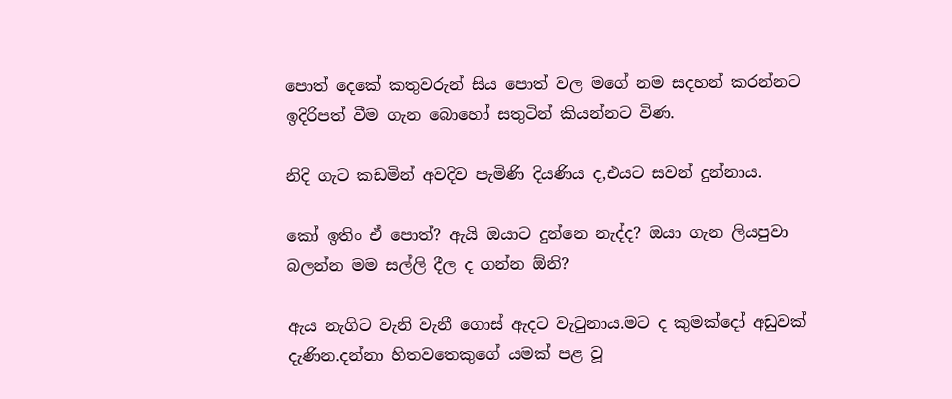පොත් දෙකේ කතුවරුන් සිය පොත් වල මගේ නම සදහන් කරන්නට ඉදිරිපත් වීම ගැන බොහෝ සතුටින් කියන්නට විණ.

නිදි ගැට කඩමින් අවදිව පැමිණි දියණිය ද,එයට සවන් දුන්නාය.

කෝ ඉතිං ඒ පොත්? ඇයි ඔයාට දුන්නෙ නැද්ද? ඔයා ගැන ලියපුවා බලන්න මම සල්ලි දීල ද ගන්න ඕනි?

ඇය නැගිට වැනි වැනී ගොස් ඇදට වැටුනාය.මට ද කුමක්දෝ අඩුවක් දැණින.දන්නා හිතවතෙකුගේ යමක් පළ වූ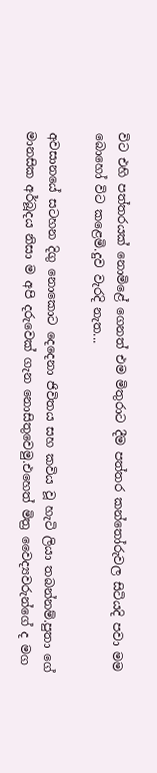විට එහි පත්තරයක් නොමිළේ ගෙනත් එම මිතුරාට දීම පත්තර කන්තෝරුවල සිටියදි පවා මම බොහෝ විට කළෙමි.දුව වැරදි නැත...

අවසානයේ සටහන දිගු නොකොට දෙදෙනා ජිවිතය සහ කවිය වූ හැටි ලියා තබන්නම්.පුතා ගේ මානසික අර්බූදය නිසා ම අපි දරුවෙක් ගැන නොසිතුවෙමු.එහෙත් මිත්‍ර වෛද්‍යවරුන්ගේ ද මග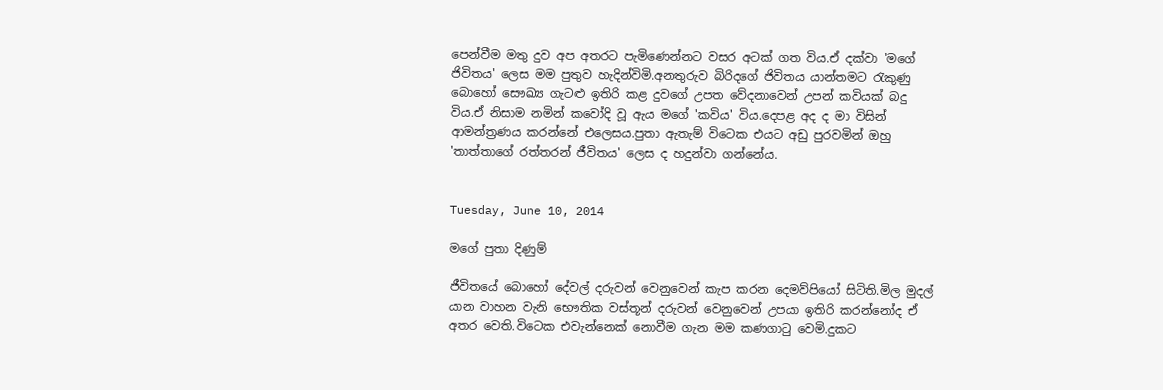පෙන්වීම මතු දුව අප අතරට පැමිණෙන්නට වසර අටක් ගත විය.ඒ දක්වා 'මගේ ජිවිතය' ලෙස මම පුතුව හැදින්විමි.අනතුරුව බිරිදගේ ජිවිතය යාන්තමට රැකුණු බොහෝ සෞඛ්‍ය ගැටළු ඉතිරි කළ දුවගේ උපත වේදනාවෙන් උපන් කවියක් බදු විය.ඒ නිසාම නමින් කවෝදි වූ ඇය මගේ 'කවිය' විය.දෙපළ අද ද මා විසින් ආමන්ත්‍රණය කරන්නේ එලෙසය.පුතා ඇතැම් විටෙක එයට අඩු පුරවමින් ඔහු 'තාත්තාගේ රත්තරන් ජීවිතය' ලෙස ද හදුන්වා ගන්නේය.


Tuesday, June 10, 2014

මගේ පුතා දිණුම්

ජීවිතයේ බොහෝ දේවල් දරුවන් වෙනුවෙන් කැප කරන දෙමව්පියෝ සිටිති.මිල මුදල් යාන වාහන වැනි භෞතික වස්තූන් දරුවන් වෙනුවෙන් උපයා ඉතිරි කරන්නෝද ඒ අතර වෙති.විටෙක එවැන්නෙක් නොවීම ගැන මම කණගාටු වෙමි.දුකට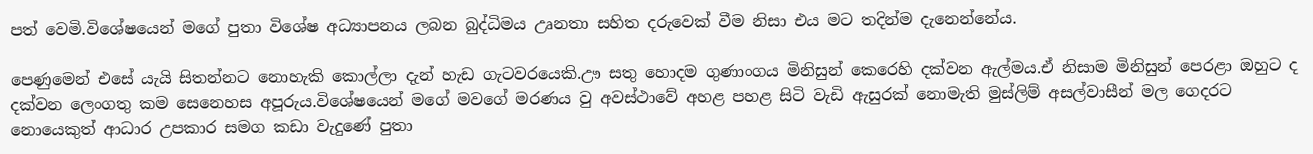පත් වෙමි.විශේෂයෙන් මගේ පුතා විශේෂ අධ්‍යාපනය ලබන බුද්ධිමය උෘනතා සහිත දරුවෙක් වීම නිසා එය මට තදින්ම දැනෙන්නේය.

පෙණුමෙන් එසේ යැයි සිතන්නට නොහැකි කොල්ලා දැන් හැඩ ගැටවරයෙකි.ඌ සතු හොදම ගුණාංගය මිනිසුන් කෙරෙහි දක්වන ඇල්මය.ඒ නිසාම මිනිසුන් පෙරළා ඔහුට ද දක්වන ලෙංගතු කම සෙනෙහස අපූරුය.විශේෂයෙන් මගේ මවගේ මරණය වු අවස්ථාවේ අහළ පහළ සිටි වැඩි ඇසුරක් නොමැති මුස්ලිම් අසල්වාසීන් මල ගෙදරට නොයෙකුත් ආධාර උපකාර සමග කඩා වැදුණේ පුතා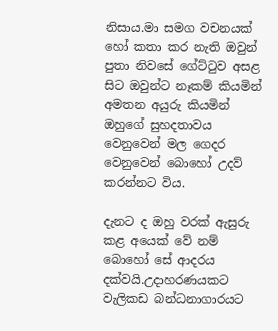නිසාය.මා සමග වචනයක් හෝ කතා කර නැති ඔවුන් පුතා ‍නිවසේ ගේට්ටුව අසළ සිට ඔවුන්ට නෑකම් කියමින් අමතන අයුරු කියමින් ඔහුගේ සුහදතාවය වෙනුවෙන් මල ගෙදර වෙනුවෙන් බොහෝ උදව් කරන්නට විය.

දැනට ද ඔහු වරක් ඇසුරු කළ අයෙක් වේ නම් බොහෝ සේ ආදරය දක්වයි.උදාහරණයකට වැලිකඩ බන්ධනාගාරයට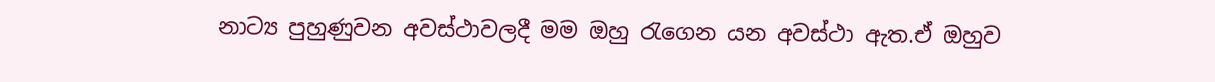නාට්‍ය පුහුණුවන අවස්ථාවලදී මම ඔහු රැගෙන යන අවස්ථා ඇත.ඒ ඔහුව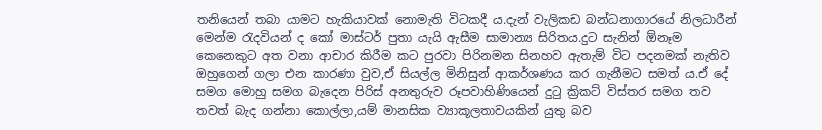තනියෙන් තබා යාමට හැකියාවක් නොමැති විටකදී ය.දැන් වැලිකඩ බන්ධනාගාරයේ නිලධාරීන් මෙන්ම රැදවියන් ද කෝ මාස්ටර් පුතා යැයි ඇසීම සාමාන්‍ය සිරිතය.දුට සැනින් ඕනෑම කෙනෙකුට අත වනා ආචාර කිරීම කට පුරවා පිරිනමන සිනහව ඇතැම් විට පදනමක් නැතිව ඔහුගෙන් ගලා එන කාරණා වුව,ඒ සියල්ල මිනිසුන් ආකර්ශණය කර ගැනීමට සමත් ය.ඒ දේ සමග මොහු සමග බැදෙන පිරිස් අනතුරුව රූපවාහිණියෙන් දුටු ක්‍රිකට් විස්තර සමග තව තවත් බැද ගන්නා කොල්ලා,යම් මානසික ව්‍යාකූලතාවයකින් යුතු බව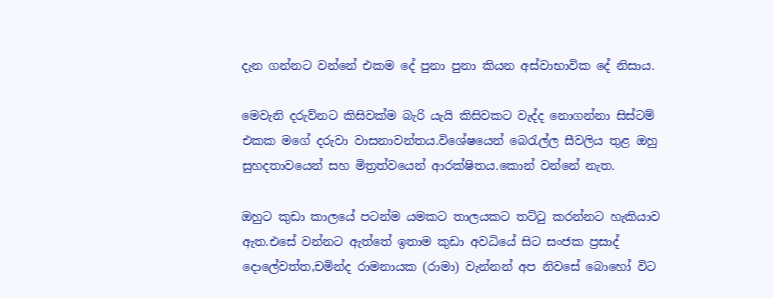දැන ගන්නට වන්නේ එකම දේ පුනා පුනා කියන අස්වාභාවික දේ නිසාය.

මෙවැනි දරුව්නට කිසිවක්ම බැරි යැයි කිසිවකට වැද්ද නොගන්නා සිස්ටම් එකක මගේ දරුවා වාසනාවන්තය.විශේෂයෙන් බෙරැල්ල සීවලිය තුළ ඔහු සුහදතාවයෙන් සහ මිත්‍රත්වයෙන් ආරක්ෂිතය.කොන් වන්නේ නැත.

ඔහුට කුඩා කා‍ලයේ පටන්ම යමකට තාලයකට තට්ටු කරන්නට හැකියාව ඇත.එසේ වන්නට ඇත්තේ ඉතාම කුඩා අවධියේ සිට සංජක ප්‍රසාද් දොලේවත්ත,චමින්ද රාමනායක (රාමා) වැන්නන් අප නිවසේ බොහෝ විට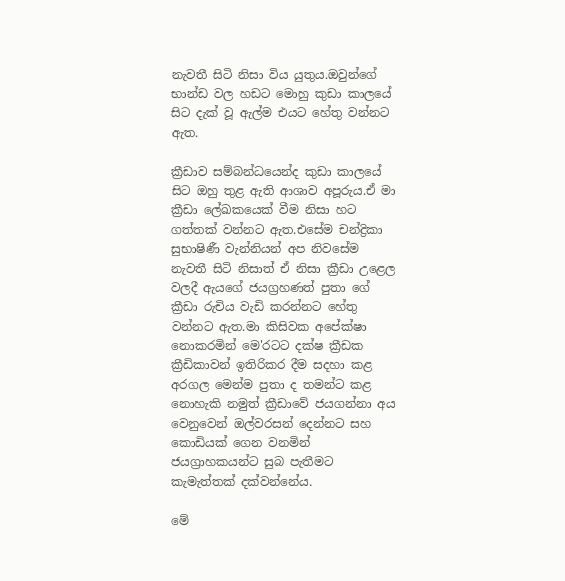නැවතී සිටි නිසා විය යුතුය.ඔවුන්ගේ භාන්ඩ වල හඩට මොහු කුඩා කාලයේ සිට දැක් වූ ඇල්ම එයට හේතු වන්නට ඇත.

ක්‍රීඩාව සම්බන්ධයෙන්ද කුඩා කාලයේ සිට ඔහු තුළ ඇති ආශාව අපූරුය.ඒ මා ක්‍රීඩා ලේඛකයෙක් වීම නිසා හට ගත්තක් වන්නට ඇත.එසේම චන්ද්‍රිකා සුභාෂිණී වැන්නියන් අප නිවසේම නැවතී සිටි නිසාත් ඒ නිසා ක්‍රීඩා උළෙල වලදී ඇයගේ ජයග්‍රහණත් පුතා ගේ ක්‍රීඩා රුචිය වැඩි කරන්නට හේතු වන්නට ඇත.මා කිසිවක අපේක්ෂා නොකරමින් මෙ'රටට දක්ෂ ක්‍රීඩක ක්‍රීඩිකාවන් ඉතිරිකර දීම සදහා කළ අරගල මෙන්ම පුතා ද තමන්ට කළ නොහැකි නමුත් ක්‍රීඩාවේ ජයගන්නා අය වෙනුවෙන් ඔල්වරසන් දෙන්නට සහ කොඩියක් ගෙන වනමින් ජයග්‍රාහකයන්ට සුබ පැතීමට කැමැත්තක් දක්වන්නේය.

මේ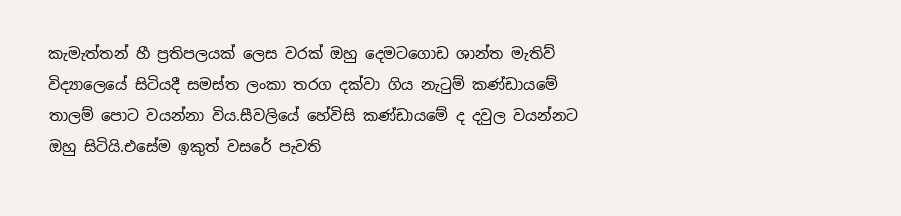කැමැත්තන් හී ප්‍රතිපලයක් ලෙස වරක් ඔහු දෙමටගොඩ ශාන්ත මැතිව් විද්‍යාලෙයේ සිටියදී සමස්ත ලංකා තරග දක්වා ගිය නැටුම් කණ්ඩායමේ තාලම් පොට වයන්නා විය.සීවලියේ හේවිසි කණ්ඩායමේ ද දවුල වයන්නට ඔහු සිටියි.එසේම ඉකුත් වසරේ පැවති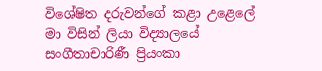විශේෂිත දරුවන්ගේ කළා උළෙලේ මා විසින් ලියා විද්‍යාලයේ සංගීතාචාරිණී ප්‍රියංකා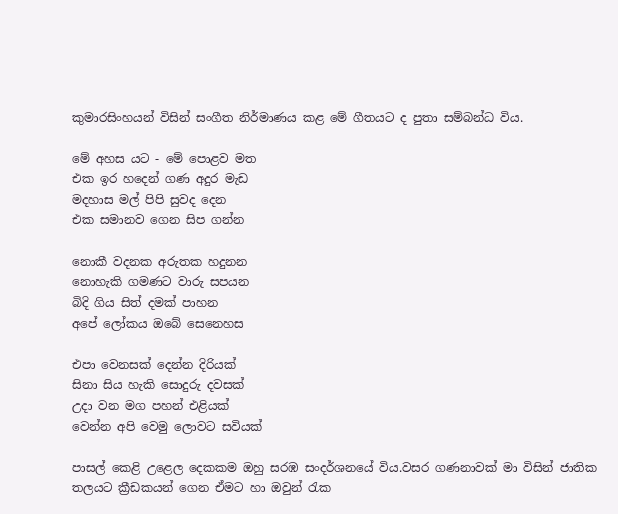කුමාරසිංහයන් විසින් සංගීත නිර්මාණය කළ මේ ගීතයට ද පුතා සම්බන්ධ විය.

මේ අහස යට - මේ පොළව මත
එක ඉර හදෙන් ගණ අදුර මැඩ
මදහාස මල් පිපි සුවද දෙන
එක සමානව ගෙන සිප ගන්න

නොකී වදනක අරුතක හදුනන
නොහැකි ගමණට වාරු සපයන
බිදි ගිය සිත් දමක් පාහන
අපේ ලෝකය ඔබේ සෙනෙහස

එපා වෙනසක් දෙන්න දිරියක්
සිනා සිය හැකි සොදුරු දවසක්
උදා වන මග පහන් එළියක්
වෙන්න අපි වෙමු ලොවට සවියක්

පාසල් කෙළි උළෙල දෙකකම ඔහු සරඹ සංදර්ශනයේ විය.වසර ගණනාවක් මා විසින් ජාතික තලයට ක්‍රීඩකයන් ගෙන ඒමට හා ඔවුන් රැක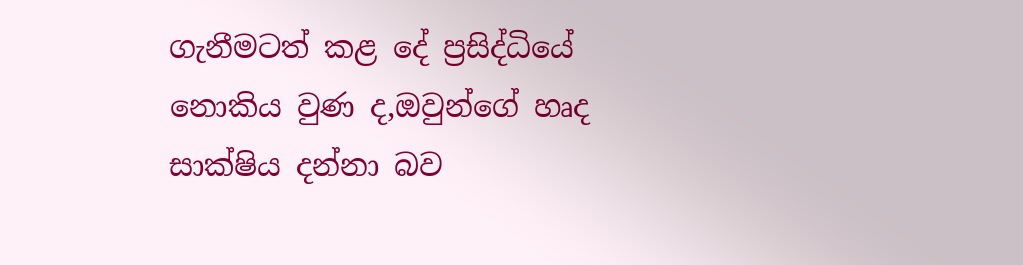ගැනීමටත් කළ දේ ප්‍රසිද්ධියේ නොකිය වුණ ද,ඔවුන්ගේ හෘද සාක්ෂිය දන්නා බව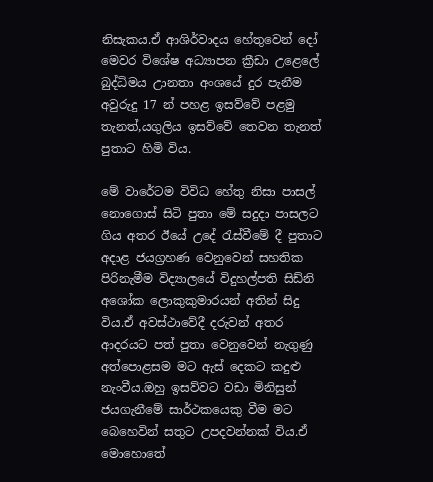නිසැකය.ඒ ආශිර්වාදය හේතුවෙන් දෝ මෙවර විශේෂ අධ්‍යාපන ක්‍රීඩා උළෙලේ බුද්ධිමය උානතා අංශයේ දුර පැනීම අවුරුදු 17 න් පහළ ඉසව්වේ පළමු තැනත්,යගුලිය ඉසව්වේ තෙවන තැනත් පුතාට හිමි විය.

මේ වාරේටම විවිධ හේතු නිසා පාසල් නොගොස් සිටි පුතා මේ සදුදා පාසලට ගිය අතර ඊයේ උදේ රැස්වීමේ දී පුතාට අදාළ ජයග්‍රහණ වෙනුවෙන් සහතික පිරිනැමීම විද්‍යාලයේ විදුහල්පති සිඩ්නි අශෝක ලොකුකුමාරයන් අතින් සිදු විය.ඒ අවස්ථාවේදී දරුවන් අතර ආදරයට පත් පුතා වෙනුවෙන් නැගුණු අත්පොළසම මට ඇස් දෙකට කදුළු නැංවීය.ඔහු ඉසව්වට වඩා මිනිසුන් ජයගැනීමේ සාර්ථකයෙකු වීම මට බෙහෙවින් සතුට උපදවන්නක් විය.ඒ මොහොතේ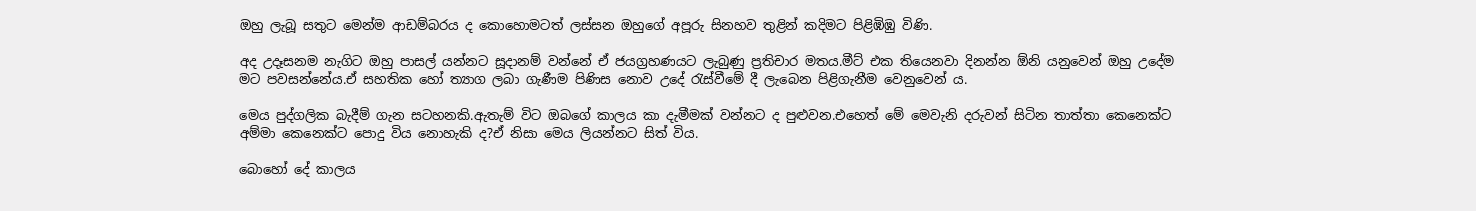ඔහු ලැබූ සතුට මෙන්ම ආඩම්බරය ද කොහොමටත් ලස්සන ඔහුගේ අපූරු සිනහව තුළින් කදිමට පිළිඹිඹු විණි.

අද උදෑසනම නැගිට ඔහු පාසල් යන්නට සූදානම් වන්නේ ඒ ජයග්‍රහණයට ලැබුණු ප්‍රතිචාර මතය.මීට් එක තියෙනවා දිනන්න ඕනි යනුවෙන් ඔහු උදේම මට පවසන්නේය.ඒ සහතික හෝ ත්‍යාග ලබා ගැණීම පිණිස නොව උදේ රැස්වීමේ දී ලැබෙන පිළිගැනීම වෙනුවෙන් ය.

මෙය පුද්ගලික බැදීම් ගැන සටහනකි.ඇතැම් විට ඔබගේ කාලය කා දැමීමක් වන්නට ද පුළුවන.එහෙත් මේ මෙවැනි දරුවන් සිටින තාත්තා කෙනෙක්ට අම්මා කෙනෙක්ට පොදු විය නොහැකි ද?ඒ නිසා මෙය ලියන්නට සිත් විය.

බොහෝ දේ කාලය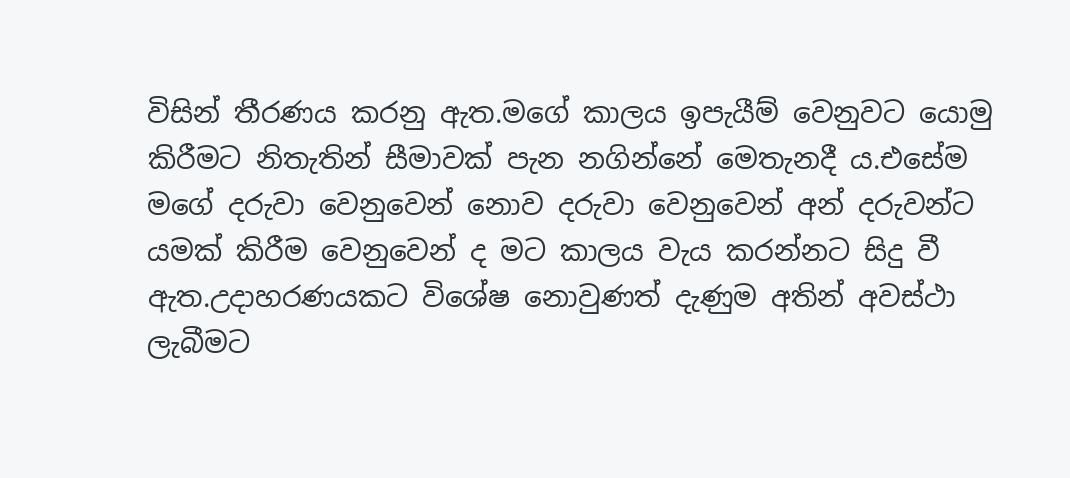විසින් තීරණය කරනු ඇත.මගේ කාලය ඉපැයීම් වෙනුවට යොමු කිරීමට නිතැතින් සීමාවක් පැන නගින්නේ මෙතැනදී ය.එසේම මගේ දරුවා වෙනුවෙන් නොව දරුවා වෙනුවෙන් අන් දරුවන්ට යමක් කිරීම වෙනුවෙන් ද මට කාලය වැය කරන්නට සිදු වී ඇත.උදාහරණයකට විශේෂ නොවුණත් දැණුම අතින් අවස්ථා ලැබීමට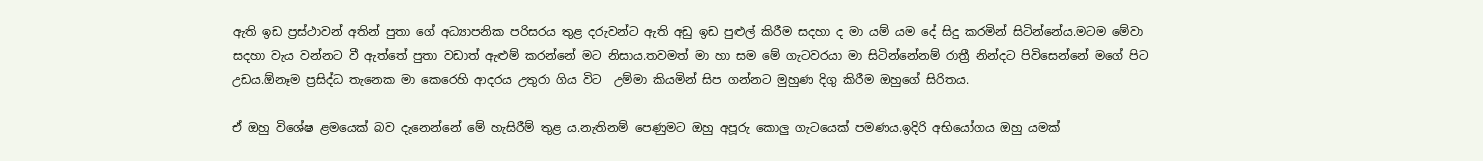ඇති ඉඩ ප්‍රස්ථාවන් අතින් පුතා ගේ අධ්‍යාපනික පරිසරය තුළ දරුවන්ට ඇති අඩු ඉඩ පුළුල් කිරීම සදහා ද මා යම් යම දේ සිදු කරමින් සිටින්නේය.මටම මේවා සදහා වැය වන්නට වී ඇත්තේ පුතා වඩාත් ඇළුම් කරන්නේ මට නිසාය.තවමත් මා හා සම මේ ගැටවරයා මා සිටින්නේනම් රාත්‍රී නින්දට පිවිසෙන්නේ මගේ පිට උඩය.ඕනෑම ප්‍රසිද්ධ තැනෙක මා කෙරෙහි ආදරය උතුරා ගිය විට  උම්මා කියමින් සිප ගන්නට මුහුණ දිගු කිරීම ඔහුගේ සිරිතය.

ඒ ඔහු‍ විශේෂ ළමයෙක් බව දැනෙන්නේ මේ හැසිරීම් තුළ ය.නැතිනම් පෙණුමට ඔහු අපූරු කොලු ගැටයෙක් පමණය.ඉදිරි අභියෝගය ඔහු යමක්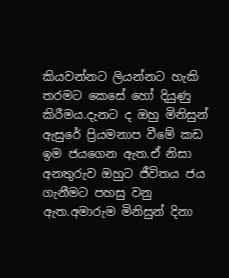කියවන්නට ලියන්නට හැකි තරමට කෙසේ හෝ දියුණු කිරීමය.දැනට ද ඔහු මිනිසුන් ඇසුරේ ප්‍රියමනාප වීමේ කඩ ඉම ජයගෙන ඇත.ඒ නිසා අනතුරුව ඔහුට ජීවිතය ජය ගැනීමට පහසු වනු ඇත.අමාරුම මිනිසුන් දිනා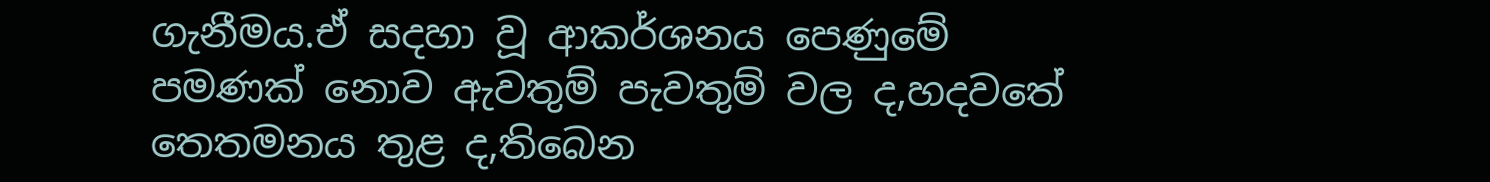ගැනීමය.ඒ සදහා වූ ආකර්ශනය පෙණුමේ පමණක් නොව ඇවතුම් පැවතුම් වල ද,හදවතේ තෙතමනය තුළ ද,තිබෙන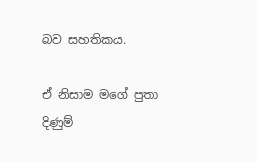බව සහතිකය.

ඒ නිසාම මගේ පුතා දිණුම්